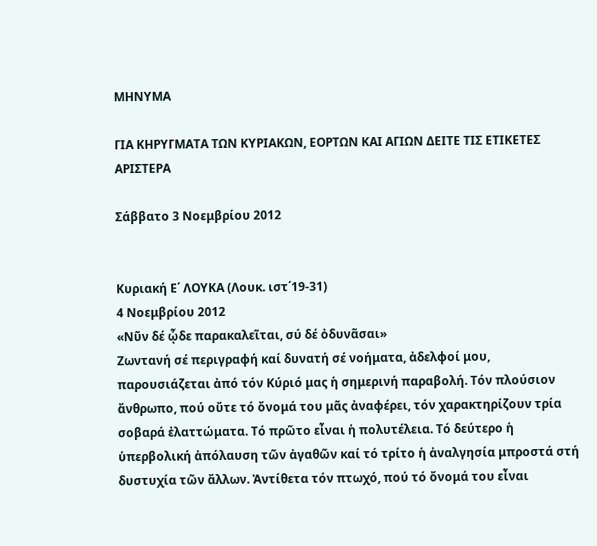ΜΗΝΥΜΑ

ΓΙΑ ΚΗΡΥΓΜΑΤΑ ΤΩΝ ΚΥΡΙΑΚΩΝ, ΕΟΡΤΩΝ ΚΑΙ ΑΓΙΩΝ ΔΕΙΤΕ ΤΙΣ ΕΤΙΚΕΤΕΣ ΑΡΙΣΤΕΡΑ

Σάββατο 3 Νοεμβρίου 2012


Κυριακή Ε΄ ΛΟΥΚΑ (Λουκ. ιστ΄19-31)
4 Νοεμβρίου 2012
«Νῦν δέ ᾧδε παρακαλεῖται, σύ δέ ὀδυνᾶσαι»
Ζωντανή σέ περιγραφή καί δυνατή σέ νοήματα, ἀδελφοί μου, παρουσιάζεται ἀπό τόν Κύριό μας ἡ σημερινή παραβολή. Τόν πλούσιον ἄνθρωπο, πού οὔτε τό ὄνομά του μᾶς ἀναφέρει, τόν χαρακτηρίζουν τρία σοβαρά ἐλαττώματα. Τό πρῶτο εἶναι ἡ πολυτέλεια. Τό δεύτερο ἡ ὑπερβολική ἀπόλαυση τῶν ἀγαθῶν καί τό τρίτο ἡ ἀναλγησία μπροστά στή δυστυχία τῶν ἄλλων. Ἀντίθετα τόν πτωχό, πού τό ὄνομά του εἶναι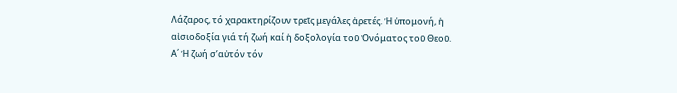Λάζαρος, τό χαρακτηρίζουν τρεῖς μεγάλες ἀρετές. Ἡ ὑπομονή, ἡ αἰσιοδοξία γιά τή ζωή καί ἡ δοξολογία τοῦ Ὀνόματος τοῦ Θεοῦ.
Α΄ Ἡ ζωή σ’αὐτόν τόν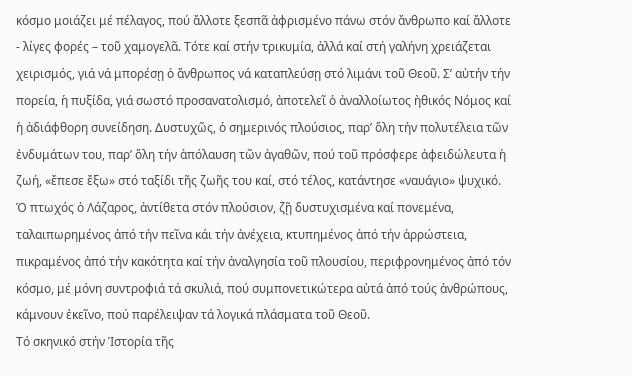κόσμο μοιάζει μέ πέλαγος, πού ἄλλοτε ξεσπᾶ ἀφρισμένο πάνω στόν ἄνθρωπο καί ἄλλοτε - λίγες φορές – τοῦ χαμογελᾶ. Τότε καί στήν τρικυμία, ἀλλά καί στή γαλήνη χρειάζεται χειρισμός, γιά νά μπορέσῃ ὁ ἄνθρωπος νά καταπλεύσῃ στό λιμάνι τοῦ Θεοῦ. Σ’ αὐτήν τήν πορεία, ἡ πυξίδα, γιά σωστό προσανατολισμό, ἀποτελεῖ ὁ ἀναλλοίωτος ἠθικός Νόμος καί ἡ ἀδιάφθορη συνείδηση. Δυστυχῶς, ὁ σημερινός πλούσιος, παρ’ ὅλη τήν πολυτέλεια τῶν ἐνδυμάτων του, παρ’ ὅλη τήν ἀπόλαυση τῶν ἀγαθῶν, πού τοῦ πρόσφερε ἀφειδώλευτα ἡ ζωή, «ἔπεσε ἔξω» στό ταξίδι τῆς ζωῆς του καί, στό τέλος, κατάντησε «ναυάγιο» ψυχικό. Ὁ πτωχός ὁ Λάζαρος, ἀντίθετα στόν πλούσιον, ζῇ δυστυχισμένα καί πονεμένα, ταλαιπωρημένος ἀπό τήν πεῖνα κάι τήν ἀνέχεια, κτυπημένος ἀπό τήν ἀρρώστεια, πικραμένος ἀπό τήν κακότητα καί τήν ἀναλγησία τοῦ πλουσίου, περιφρονημένος ἀπό τόν κόσμο, μέ μόνη συντροφιά τά σκυλιά, πού συμπονετικώτερα αὐτά ἀπό τούς ἀνθρώπους, κάμνουν ἐκεῖνο, πού παρέλειψαν τά λογικά πλάσματα τοῦ Θεοῦ.
Τό σκηνικό στήν Ἱστορία τῆς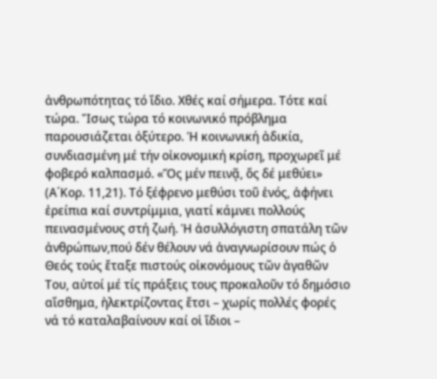ἀνθρωπότητας τό ἴδιο. Χθές καί σήμερα. Τότε καί τώρα. Ἴσως τώρα τό κοινωνικό πρόβλημα παρουσιάζεται ὀξύτερο. Ἡ κοινωνική ἀδικία, συνδιασμένη μέ τήν οἰκονομική κρίση, προχωρεῖ μέ φοβερό καλπασμό. «Ὅς μέν πεινᾷ, ὅς δέ μεθύει» (Α΄Κορ. 11,21). Τό ξέφρενο μεθύσι τοῦ ἑνός, ἀφήνει ἐρείπια καί συντρίμμια, γιατί κάμνει πολλούς πεινασμένους στή ζωή. Ἡ ἀσυλλόγιστη σπατάλη τῶν ἀνθρώπων,πού δέν θέλουν νά ἀναγνωρίσουν πώς ὁ Θεός τούς ἔταξε πιστούς οἰκονόμους τῶν ἀγαθῶν Του, αὐτοί μέ τίς πράξεις τους προκαλοῦν τό δημόσιο αἴσθημα, ἠλεκτρίζοντας ἔτσι – χωρίς πολλές φορές νά τό καταλαβαίνουν καί οἱ ἴδιοι –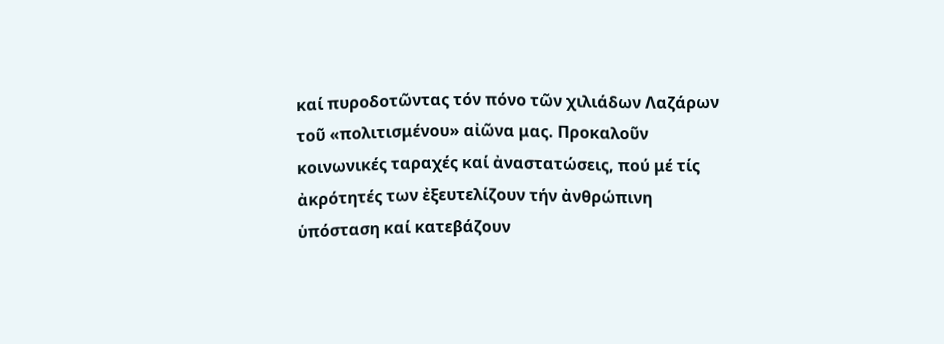καί πυροδοτῶντας τόν πόνο τῶν χιλιάδων Λαζάρων τοῦ «πολιτισμένου» αἰῶνα μας. Προκαλοῦν κοινωνικές ταραχές καί ἀναστατώσεις, πού μέ τίς ἀκρότητές των ἐξευτελίζουν τήν ἀνθρώπινη ὑπόσταση καί κατεβάζουν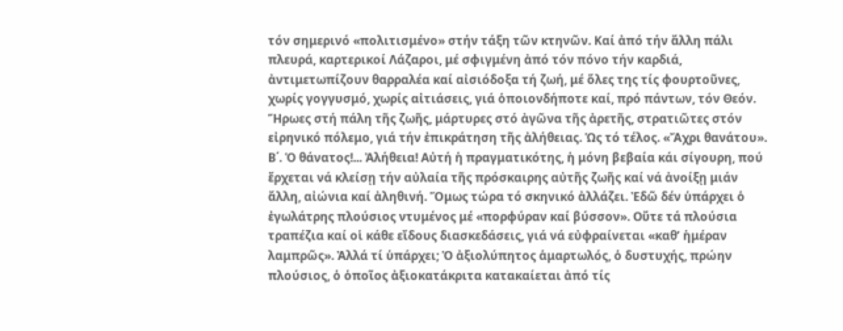τόν σημερινό «πολιτισμένο» στήν τάξη τῶν κτηνῶν. Καί ἀπό τήν ἄλλη πάλι πλευρά, καρτερικοί Λάζαροι, μέ σφιγμένη ἀπό τόν πόνο τήν καρδιά, ἀντιμετωπίζουν θαρραλέα καί αἰσιόδοξα τή ζωή, μέ ὅλες της τίς φουρτοῦνες, χωρίς γογγυσμό, χωρίς αἰτιάσεις, γιά ὁποιονδήποτε καί, πρό πάντων, τόν Θεόν. Ἥρωες στή πάλη τῆς ζωῆς, μάρτυρες στό ἀγῶνα τῆς ἀρετῆς, στρατιῶτες στόν εἰρηνικό πόλεμο, γιά τήν ἐπικράτηση τῆς ἀλήθειας. Ὡς τό τέλος. «Ἄχρι θανάτου».
Β΄. Ὁ θάνατος!... Ἀλήθεια! Αὐτή ἡ πραγματικότης, ἡ μόνη βεβαία κάι σίγουρη, πού ἔρχεται νά κλείσῃ τήν αὐλαία τῆς πρόσκαιρης αὐτῆς ζωῆς καί νά ἀνοίξῃ μιάν ἄλλη, αἰώνια καί ἀληθινή. Ὅμως τώρα τό σκηνικό ἀλλάζει. Ἐδῶ δέν ὑπάρχει ὁ ἐγωλάτρης πλούσιος ντυμένος μέ «πορφύραν καί βύσσον». Οὔτε τά πλούσια τραπέζια καί οἱ κάθε εἴδους διασκεδάσεις, γιά νά εὐφραίνεται «καθ’ ἡμέραν λαμπρῶς». Ἀλλά τί ὑπάρχει; Ὁ ἀξιολύπητος ἁμαρτωλός, ὁ δυστυχής, πρώην πλούσιος, ὁ ὁποῖος ἀξιοκατάκριτα κατακαίεται ἀπό τίς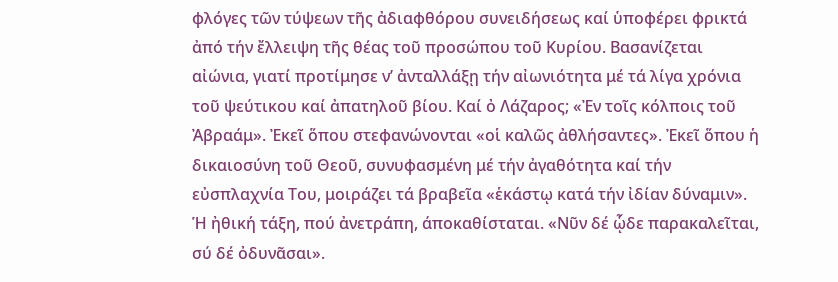φλόγες τῶν τύψεων τῆς ἀδιαφθόρου συνειδήσεως καί ὑποφέρει φρικτά ἀπό τήν ἔλλειψη τῆς θέας τοῦ προσώπου τοῦ Κυρίου. Βασανίζεται αἰώνια, γιατί προτίμησε ν’ ἀνταλλάξῃ τήν αἰωνιότητα μέ τά λίγα χρόνια τοῦ ψεύτικου καί ἀπατηλοῦ βίου. Καί ὀ Λάζαρος; «Ἐν τοῖς κόλποις τοῦ Ἀβραάμ». Ἐκεῖ ὅπου στεφανώνονται «οἱ καλῶς ἀθλήσαντες». Ἐκεῖ ὅπου ἡ δικαιοσύνη τοῦ Θεοῦ, συνυφασμένη μέ τήν ἀγαθότητα καί τήν εὐσπλαχνία Του, μοιράζει τά βραβεῖα «ἑκάστῳ κατά τήν ἰδίαν δύναμιν». Ἡ ἠθική τάξη, πού ἀνετράπη, άποκαθίσταται. «Νῦν δέ ᾧδε παρακαλεῖται, σύ δέ ὀδυνᾶσαι».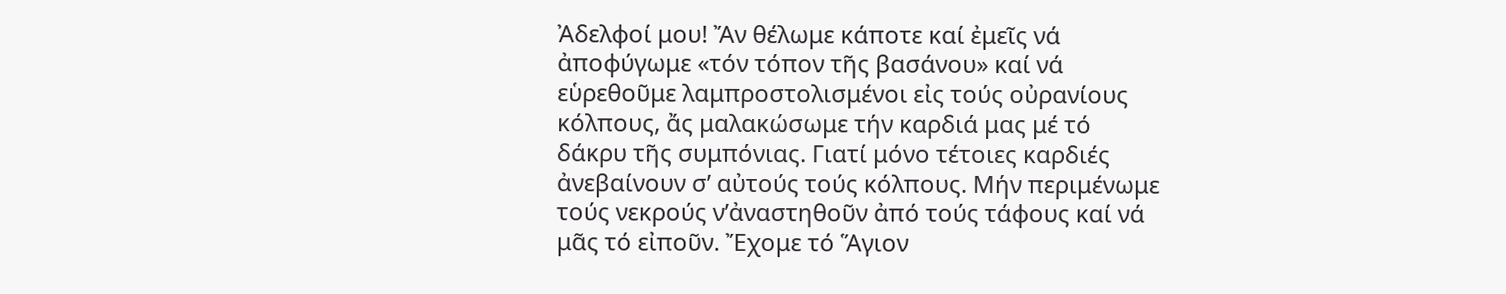Ἀδελφοί μου! Ἄν θέλωμε κάποτε καί ἐμεῖς νά ἀποφύγωμε «τόν τόπον τῆς βασάνου» καί νά εὑρεθοῦμε λαμπροστολισμένοι εἰς τούς οὐρανίους κόλπους, ἄς μαλακώσωμε τήν καρδιά μας μέ τό δάκρυ τῆς συμπόνιας. Γιατί μόνο τέτοιες καρδιές ἀνεβαίνουν σ’ αὐτούς τούς κόλπους. Μήν περιμένωμε τούς νεκρούς ν’ἀναστηθοῦν ἀπό τούς τάφους καί νά μᾶς τό εἰποῦν. Ἔχομε τό Ἅγιον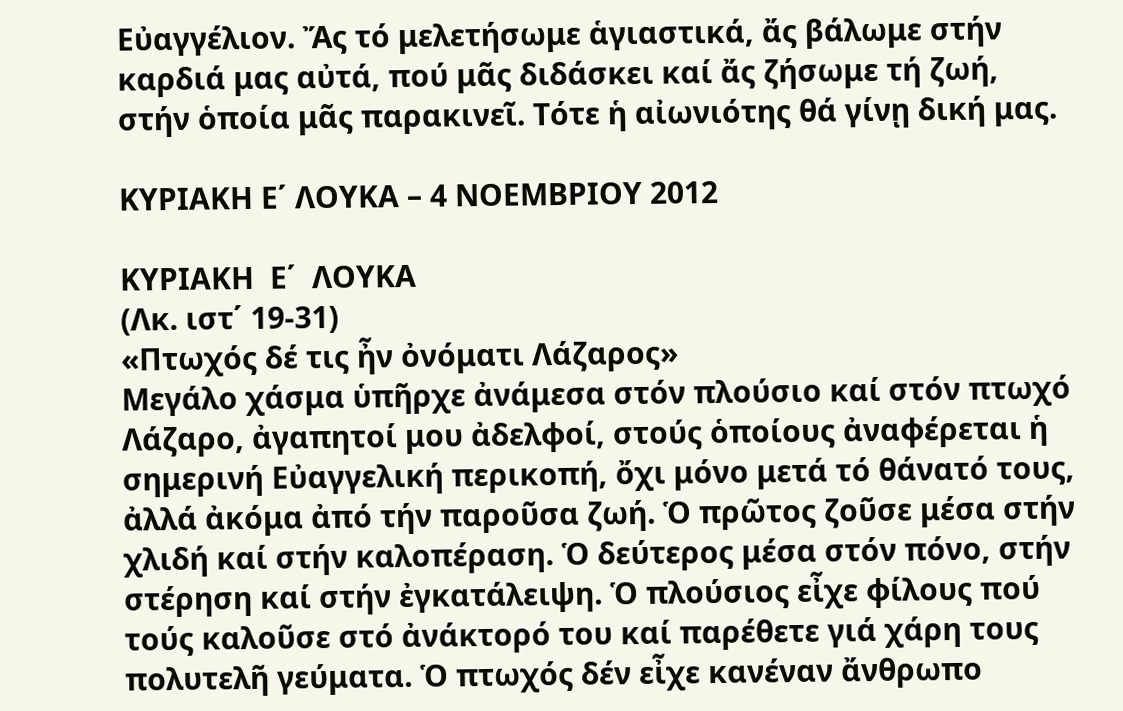Εὐαγγέλιον. Ἄς τό μελετήσωμε ἁγιαστικά, ἄς βάλωμε στήν καρδιά μας αὐτά, πού μᾶς διδάσκει καί ἄς ζήσωμε τή ζωή, στήν ὁποία μᾶς παρακινεῖ. Τότε ἡ αἰωνιότης θά γίνῃ δική μας.

ΚΥΡΙΑΚΗ Ε΄ ΛΟΥΚΑ – 4 ΝΟΕΜΒΡΙΟΥ 2012

ΚΥΡΙΑΚΗ  Ε΄  ΛΟΥΚΑ
(Λκ. ιστ΄ 19-31)
«Πτωχός δέ τις ἦν ὀνόματι Λάζαρος»
Μεγάλο χάσμα ὑπῆρχε ἀνάμεσα στόν πλούσιο καί στόν πτωχό Λάζαρο, ἀγαπητοί μου ἀδελφοί, στούς ὁποίους ἀναφέρεται ἡ σημερινή Εὐαγγελική περικοπή, ὄχι μόνο μετά τό θάνατό τους, ἀλλά ἀκόμα ἀπό τήν παροῦσα ζωή. Ὁ πρῶτος ζοῦσε μέσα στήν χλιδή καί στήν καλοπέραση. Ὁ δεύτερος μέσα στόν πόνο, στήν στέρηση καί στήν ἐγκατάλειψη. Ὁ πλούσιος εἶχε φίλους πού τούς καλοῦσε στό ἀνάκτορό του καί παρέθετε γιά χάρη τους πολυτελῆ γεύματα. Ὁ πτωχός δέν εἶχε κανέναν ἄνθρωπο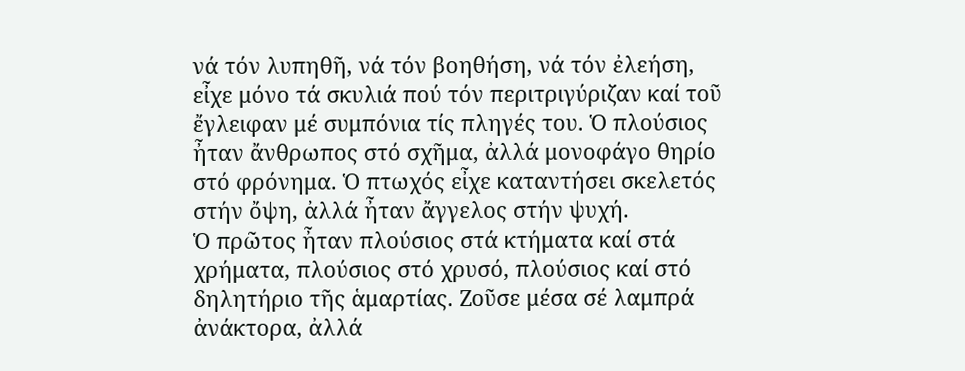νά τόν λυπηθῆ, νά τόν βοηθήση, νά τόν ἐλεήση, εἶχε μόνο τά σκυλιά πού τόν περιτριγύριζαν καί τοῦ ἔγλειφαν μέ συμπόνια τίς πληγές του. Ὁ πλούσιος ἦταν ἄνθρωπος στό σχῆμα, ἀλλά μονοφάγο θηρίο στό φρόνημα. Ὁ πτωχός εἶχε καταντήσει σκελετός στήν ὄψη, ἀλλά ἦταν ἄγγελος στήν ψυχή.
Ὁ πρῶτος ἦταν πλούσιος στά κτήματα καί στά χρήματα, πλούσιος στό χρυσό, πλούσιος καί στό δηλητήριο τῆς ἁμαρτίας. Ζοῦσε μέσα σέ λαμπρά ἀνάκτορα, ἀλλά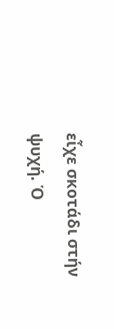εἶχε σκοτάδι στήν ψυχή. Ὁ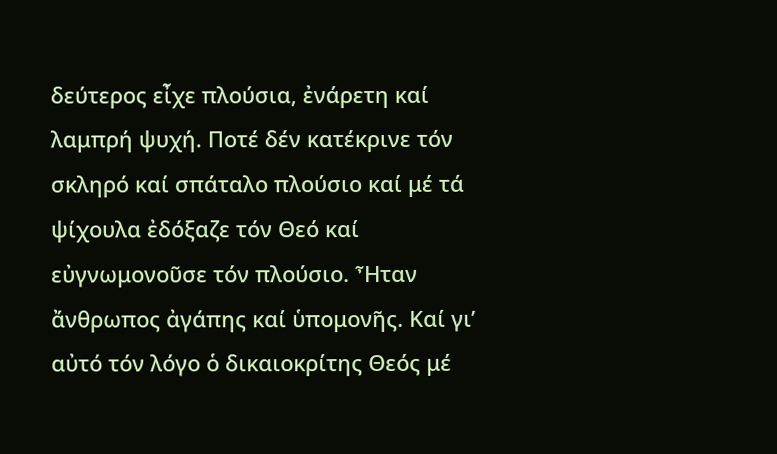δεύτερος εἶχε πλούσια, ἐνάρετη καί λαμπρή ψυχή. Ποτέ δέν κατέκρινε τόν σκληρό καί σπάταλο πλούσιο καί μέ τά ψίχουλα ἐδόξαζε τόν Θεό καί εὐγνωμονοῦσε τόν πλούσιο. Ἦταν ἄνθρωπος ἀγάπης καί ὑπομονῆς. Καί γι’ αὐτό τόν λόγο ὁ δικαιοκρίτης Θεός μέ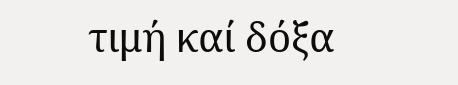τιμή καί δόξα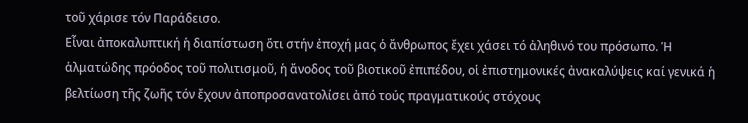τοῦ χάρισε τόν Παράδεισο.
Εἶναι ἀποκαλυπτική ἡ διαπίστωση ὅτι στήν ἐποχή μας ὁ ἄνθρωπος ἔχει χάσει τό ἀληθινό του πρόσωπο. Ἡ ἁλματώδης πρόοδος τοῦ πολιτισμοῦ, ἡ ἄνοδος τοῦ βιοτικοῦ ἐπιπέδου, οἱ ἐπιστημονικές ἀνακαλύψεις καί γενικά ἡ βελτίωση τῆς ζωῆς τόν ἔχουν ἀποπροσανατολίσει ἀπό τούς πραγματικούς στόχους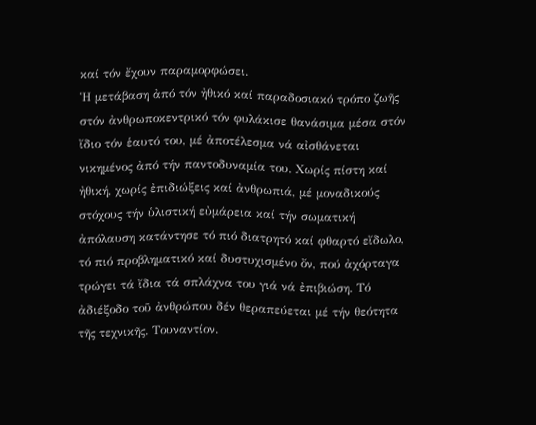καί τόν ἔχουν παραμορφώσει.
Ἡ μετάβαση ἀπό τόν ἠθικό καί παραδοσιακό τρόπο ζωῆς στόν ἀνθρωποκεντρικό τόν φυλάκισε θανάσιμα μέσα στόν ἴδιο τόν ἑαυτό του, μέ ἀποτέλεσμα νά αἰσθάνεται νικημένος ἀπό τήν παντοδυναμία του. Χωρίς πίστη καί ἠθική, χωρίς ἐπιδιώξεις καί ἀνθρωπιά, μέ μοναδικούς στόχους τήν ὑλιστική εὐμάρεια καί τήν σωματική ἀπόλαυση κατάντησε τό πιό διατρητό καί φθαρτό εἴδωλο, τό πιό προβληματικό καί δυστυχισμένο ὄν, πού ἀχόρταγα τρώγει τά ἴδια τά σπλάχνα του γιά νά ἐπιβιώση. Τό ἀδιέξοδο τοῦ ἀνθρώπου δέν θεραπεύεται μέ τήν θεότητα τῆς τεχνικῆς. Τουναντίον.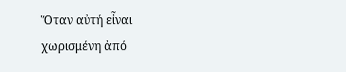Ὅταν αὐτή εἶναι χωρισμένη ἀπό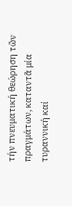τήν πνευματική θεώρηση τῶν πραγμάτων, καταντᾶ μία τυραννική καί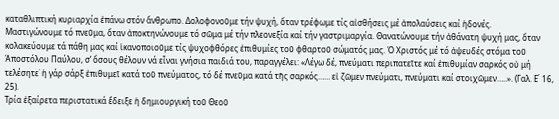καταθλιπτική κυριαρχία ἐπάνω στόν ἄνθρωπο. Δολοφονοῦμε τήν ψυχή, ὅταν τρέφωμε τίς αἰσθήσεις μέ ἀπολαύσεις καί ἡδονές.
Μαστιγώνουμε τό πνεῦμα, ὅταν ἀποκτηνώνουμε τό σῶμα μέ τήν πλεονεξία καί τήν γαστριμαργία. Θανατώνουμε τήν ἀθάνατη ψυχή μας, ὅταν κολακεύουμε τά πάθη μας καί ἱκανοποιοῦμε τίς ψυχοφθόρες ἐπιθυμίες τοῦ φθαρτοῦ σώματός μας. Ὁ Χριστός μέ τό ἀψευδές στόμα τοῦ Ἀποστόλου Παύλου, σ’ ὅσους θέλουν νά εἶναι γνήσια παιδιά του, παραγγέλει: «Λέγω δέ, πνεύματι περιπατεῖτε καί ἐπιθυμίαν σαρκός οὐ μή τελέσητε˙ ἡ γάρ σάρξ ἐπιθυμεῖ κατά τοῦ πνεύματος, τό δέ πνεῦμα κατά τῆς σαρκός…… εἰ ζῶμεν πνεύματι, πνεύματι καί στοιχῶμεν…..». (Γαλ. Ε΄ 16, 25).
Τρία ἐξαίρετα περιστατικά ἔδειξε ἡ δημιουργική τοῦ Θεοῦ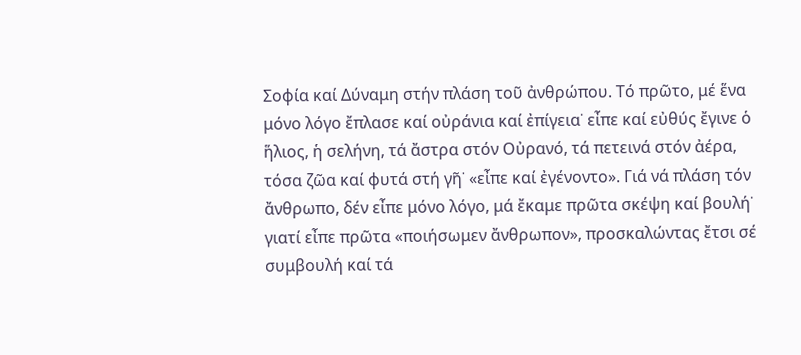Σοφία καί Δύναμη στήν πλάση τοῦ ἀνθρώπου. Τό πρῶτο, μέ ἕνα μόνο λόγο ἔπλασε καί οὐράνια καί ἐπίγεια˙ εἶπε καί εὐθύς ἔγινε ὁ ἥλιος, ἡ σελήνη, τά ἄστρα στόν Οὐρανό, τά πετεινά στόν ἀέρα, τόσα ζῶα καί φυτά στή γῆ˙ «εἶπε καί ἐγένοντο». Γιά νά πλάση τόν ἄνθρωπο, δέν εἶπε μόνο λόγο, μά ἔκαμε πρῶτα σκέψη καί βουλή˙ γιατί εἶπε πρῶτα «ποιήσωμεν ἄνθρωπον», προσκαλώντας ἔτσι σέ συμβουλή καί τά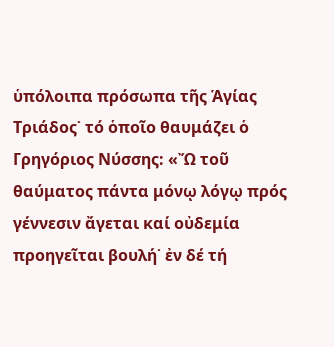ὑπόλοιπα πρόσωπα τῆς Ἁγίας Τριάδος˙ τό ὁποῖο θαυμάζει ὁ Γρηγόριος Νύσσης: «Ὤ τοῦ θαύματος πάντα μόνῳ λόγῳ πρός γέννεσιν ἄγεται καί οὐδεμία προηγεῖται βουλή˙ ἐν δέ τή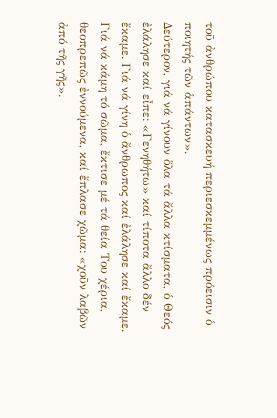τοῦ ἀνθρώπου κατασκευή περιεσκεμμένως πρόεισιν ὁ ποιητής τῶν ἁπάντων».
Δεύτερον, γιά νά γίνουν ὅλα τά ἄλλα κτίσματα, ὁ Θεός ἐλάλησε καί εἶπε: «Γενηθήτω» καί τίποτα ἄλλο δέν ἔκαμε. Γιά νά γίνη ὁ ἄνθρωπος καί ἐλάλησε καί ἔκαμε. Γιά νά κάμη τό σῶμα, ἔκτισε μέ τά θεία Του χέρια, θεοπρεπῶς ἐννούμενα, καί ἔπλασε χῶμα: «χοῦν λαβῶν ἀπό τῆς γῆς».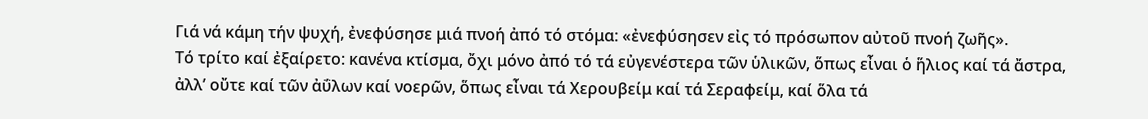Γιά νά κάμη τήν ψυχή, ἐνεφύσησε μιά πνοή ἀπό τό στόμα: «ἐνεφύσησεν εἰς τό πρόσωπον αὐτοῦ πνοή ζωῆς».
Τό τρίτο καί ἐξαίρετο: κανένα κτίσμα, ὄχι μόνο ἀπό τό τά εὐγενέστερα τῶν ὑλικῶν, ὅπως εἶναι ὁ ἥλιος καί τά ἄστρα, ἀλλ’ οὔτε καί τῶν ἀΰλων καί νοερῶν, ὅπως εἶναι τά Χερουβείμ καί τά Σεραφείμ, καί ὅλα τά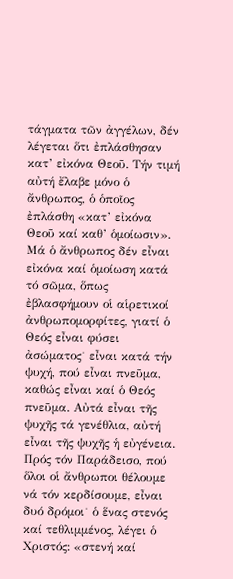τάγματα τῶν ἀγγέλων, δέν λέγεται ὅτι ἐπλάσθησαν κατ’ εἰκόνα Θεοῦ. Τήν τιμή αὐτή ἔλαβε μόνο ὁ ἄνθρωπος, ὁ ὁποῖος ἐπλάσθη «κατ’ εἰκόνα Θεοῦ καί καθ’ ὁμοίωσιν». Μά ὁ ἄνθρωπος δέν εἶναι εἰκόνα καί ὁμοίωση κατά τό σῶμα, ὅπως ἐβλασφήμουν οἱ αἱρετικοί ἀνθρωπομορφίτες, γιατί ὁ Θεός εἶναι φύσει ἀσώματος˙ εἶναι κατά τήν ψυχή, πού εἶναι πνεῦμα, καθώς εἶναι καί ὁ Θεός πνεῦμα. Αὐτά εἶναι τῆς ψυχῆς τά γενέθλια, αὐτή εἶναι τῆς ψυχῆς ἡ εὐγένεια.
Πρός τόν Παράδεισο, πού ὅλοι οἱ ἄνθρωποι θέλουμε νά τόν κερδίσουμε, εἶναι δυό δρόμοι˙ ὁ ἕνας στενός καί τεθλιμμένος, λέγει ὁ Χριστός: «στενή καί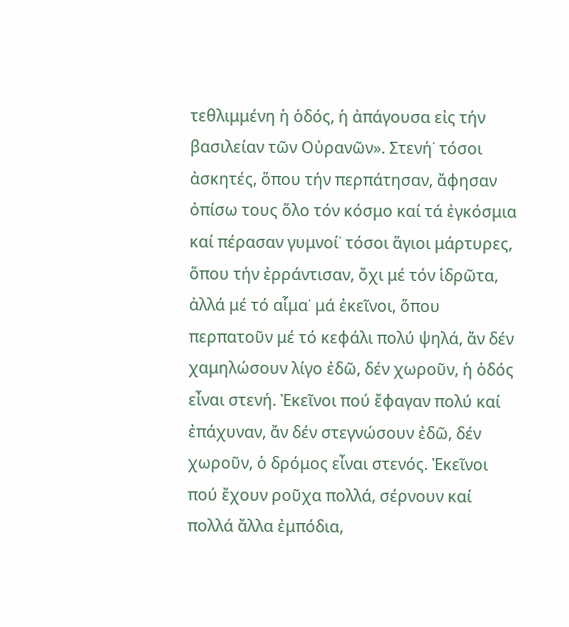τεθλιμμένη ἡ ὁδός, ἡ ἀπάγουσα εἰς τήν βασιλείαν τῶν Οὐρανῶν». Στενή˙ τόσοι ἀσκητές, ὅπου τήν περπάτησαν, ἄφησαν ὀπίσω τους ὅλο τόν κόσμο καί τά ἐγκόσμια καί πέρασαν γυμνοί˙ τόσοι ἅγιοι μάρτυρες, ὅπου τήν ἐρράντισαν, ὄχι μέ τόν ἱδρῶτα, ἀλλά μέ τό αἷμα˙ μά ἐκεῖνοι, ὅπου περπατοῦν μέ τό κεφάλι πολύ ψηλά, ἄν δέν χαμηλώσουν λίγο ἐδῶ, δέν χωροῦν, ἡ ὁδός εἶναι στενή. Ἐκεῖνοι πού ἔφαγαν πολύ καί ἐπάχυναν, ἄν δέν στεγνώσουν ἐδῶ, δέν χωροῦν, ὁ δρόμος εἶναι στενός. Ἐκεῖνοι πού ἔχουν ροῦχα πολλά, σέρνουν καί πολλά ἄλλα ἐμπόδια,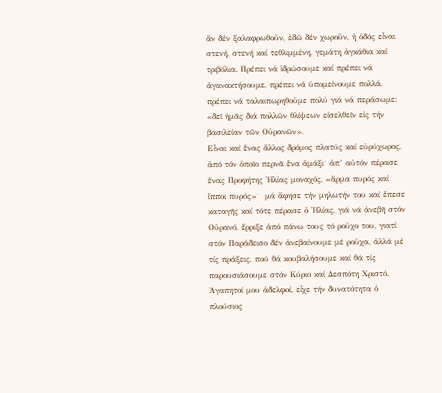ἄν δέν ξαλαφρωθοῦν, ἐδῶ δέν χωροῦν, ἡ ὁδός εἶναι στενή, στενή καί τεθλιμμένη, γεμάτη ἀγκάθια καί τριβόλια. Πρέπει νά ἱδρώσουμε καί πρέπει νά ἀγανακτήσουμε, πρέπει νά ὑπομείνουμε πολλά, πρέπει νά ταλαιπωρηθοῦμε πολύ γιά νά περάσωμε: «δεῖ ἡμᾶς διά πολλῶν θλίψεων εἰσελθεῖν εἰς τήν βασιλείαν τῶν Οὐρανῶν».
Εἶναι καί ἕνας ἄλλος δρόμος πλατύς καί εὐρύχωρος, ἀπό τόν ὁποῖο περνᾶ ἕνα ἁμάξι˙ ἀπ’ αὐτόν πέρασε ἕνας Προφήτης Ἠλίας μοναχός, «ἅρμα πυρός καί ἵπποι πυρός»˙  μά ἄφησε τήν μηλωτήν του καί ἔπεσε καταγῆς καί τότε πέρασε ὁ Ἠλίας, γιά νά ἀνεβῆ στόν Οὐρανό, ἔρριξε ἀπό πάνω τους τό ροῦχο του, γιατί στόν Παράδεισο δέν ἀνεβαίνουμε μέ ροῦχα, ἀλλά μέ τίς πράξεις, πού θά κουβαλήσουμε καί θά τίς παρουσιάσουμε στόν Κύριο καί Δεσπότη Χριστό.
Ἀγαπητοί μου ἀδελφοί, εἶχε τήν δυνατότητα ὁ πλούσιος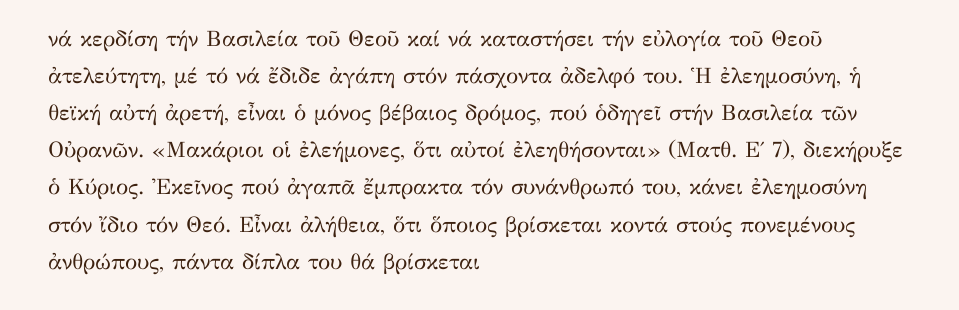νά κερδίση τήν Βασιλεία τοῦ Θεοῦ καί νά καταστήσει τήν εὐλογία τοῦ Θεοῦ ἀτελεύτητη, μέ τό νά ἔδιδε ἀγάπη στόν πάσχοντα ἀδελφό του. Ἡ ἐλεημοσύνη, ἡ θεϊκή αὐτή ἀρετή, εἶναι ὁ μόνος βέβαιος δρόμος, πού ὁδηγεῖ στήν Βασιλεία τῶν Οὐρανῶν. «Μακάριοι οἱ ἐλεήμονες, ὅτι αὐτοί ἐλεηθήσονται» (Ματθ. Ε΄ 7), διεκήρυξε ὁ Κύριος. Ἐκεῖνος πού ἀγαπᾶ ἔμπρακτα τόν συνάνθρωπό του, κάνει ἐλεημοσύνη στόν ἴδιο τόν Θεό. Εἶναι ἀλήθεια, ὅτι ὅποιος βρίσκεται κοντά στούς πονεμένους ἀνθρώπους, πάντα δίπλα του θά βρίσκεται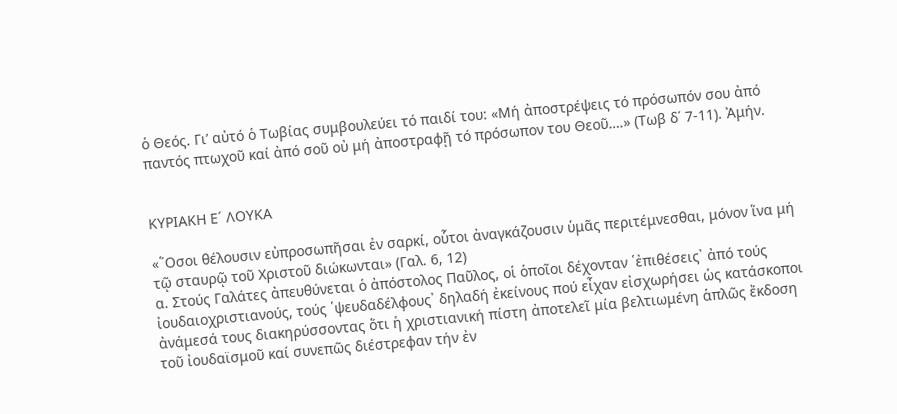ὁ Θεός. Γι’ αὐτό ὁ Τωβίας συμβουλεύει τό παιδί του: «Μή ἀποστρέψεις τό πρόσωπόν σου ἀπό παντός πτωχοῦ καί ἀπό σοῦ οὐ μή ἀποστραφῇ τό πρόσωπον του Θεοῦ….» (Τωβ δ΄ 7-11). Ἀμήν.


ΚΥΡΙΑΚΗ Ε´ ΛΟΥΚΑ

«῞Οσοι θέλουσιν εὐπροσωπῆσαι ἐν σαρκί, οὗτοι ἀναγκάζουσιν ὑμᾶς περιτέμνεσθαι, μόνον ἵνα μή τῷ σταυρῷ τοῦ Χριστοῦ διώκωνται» (Γαλ. 6, 12)
α. Στούς Γαλάτες ἀπευθύνεται ὁ ἀπόστολος Παῦλος, οἱ ὁποῖοι δέχονταν ῾ἐπιθέσεις᾽ ἀπό τούς ἰουδαιοχριστιανούς, τούς ῾ψευδαδέλφους᾽ δηλαδή ἐκείνους πού εἶχαν εἰσχωρήσει ὡς κατάσκοποι ἀνάμεσά τους διακηρύσσοντας ὅτι ἡ χριστιανική πίστη ἀποτελεῖ μία βελτιωμένη ἁπλῶς ἔκδοση τοῦ ἰουδαϊσμοῦ καί συνεπῶς διέστρεφαν τήν ἐν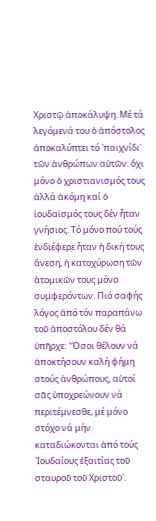Χριστῷ ἀποκάλυψη. Μέ τά λεγόμενά του ὁ ἀπόστολος ἀποκαλύπτει τό ῾παιχνίδι᾽ τῶν ἀνθρώπων αὐτῶν: ὄχι μόνο ὁ χριστιανισμός τους ἀλλά ἀκόμη καί ὁ ἰουδαϊσμός τους δέν ἦταν γνήσιος. Τό μόνο πού τούς ἐνδιέφερε ἦταν ἡ δική τους ἄνεση, ἡ κατοχύρωση τῶν ἀτομικῶν τους μόνο συμφερόντων. Πιό σαφής λόγος ἀπό τόν παραπάνω τοῦ ἀποστόλου δέν θά ὑπῆρχε: ῾Ὅσοι θέλουν νά ἀποκτήσουν καλή φήμη στούς ἀνθρώπους, αὐτοί σᾶς ὑποχρεώνουν νά περιτέμνεσθε, μέ μόνο στόχο νά μήν καταδιώκονται ἀπό τούς ᾽Ιουδαίους ἐξαιτίας τοῦ σταυροῦ τοῦ Χριστοῦ᾽.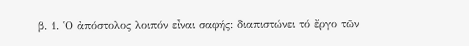β. 1. ῾Ο ἀπόστολος λοιπόν εἶναι σαφής: διαπιστώνει τό ἔργο τῶν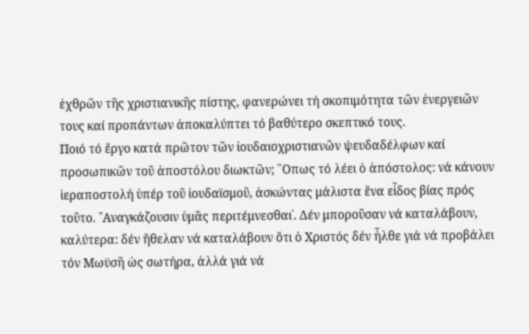ἐχθρῶν τῆς χριστιανικῆς πίστης, φανερώνει τή σκοπιμότητα τῶν ἐνεργειῶν τους καί προπάντων ἀποκαλύπτει τό βαθύτερο σκεπτικό τους.
Ποιό τό ἔργο κατά πρῶτον τῶν ἰουδαιοχριστιανῶν ψευδαδέλφων καί προσωπικῶν τοῦ ἀποστόλου διωκτῶν; ῞Οπως τό λέει ὁ ἀπόστολος: νά κάνουν ἱεραποστολή ὑπέρ τοῦ ἰουδαϊσμοῦ, ἀσκώντας μάλιστα ἕνα εἶδος βίας πρός τοῦτο. ῾᾽Αναγκάζουσιν ὑμᾶς περιτέμνεσθαι᾽. Δέν μποροῦσαν νά καταλάβουν, καλύτερα: δέν ἤθελαν νά καταλάβουν ὅτι ὁ Χριστός δέν ἦλθε γιά νά προβάλει τόν Μωϋσῆ ὡς σωτήρα, ἀλλά γιά νά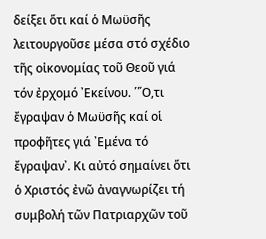δείξει ὅτι καί ὁ Μωϋσῆς λειτουργοῦσε μέσα στό σχέδιο τῆς οἰκονομίας τοῦ Θεοῦ γιά τόν ἐρχομό ᾽Εκείνου. ῾῞Ο,τι ἔγραψαν ὁ Μωϋσῆς καί οἱ προφῆτες γιά ᾽Εμένα τό ἔγραψαν᾽. Κι αὐτό σημαίνει ὅτι ὁ Χριστός ἐνῶ ἀναγνωρίζει τή συμβολή τῶν Πατριαρχῶν τοῦ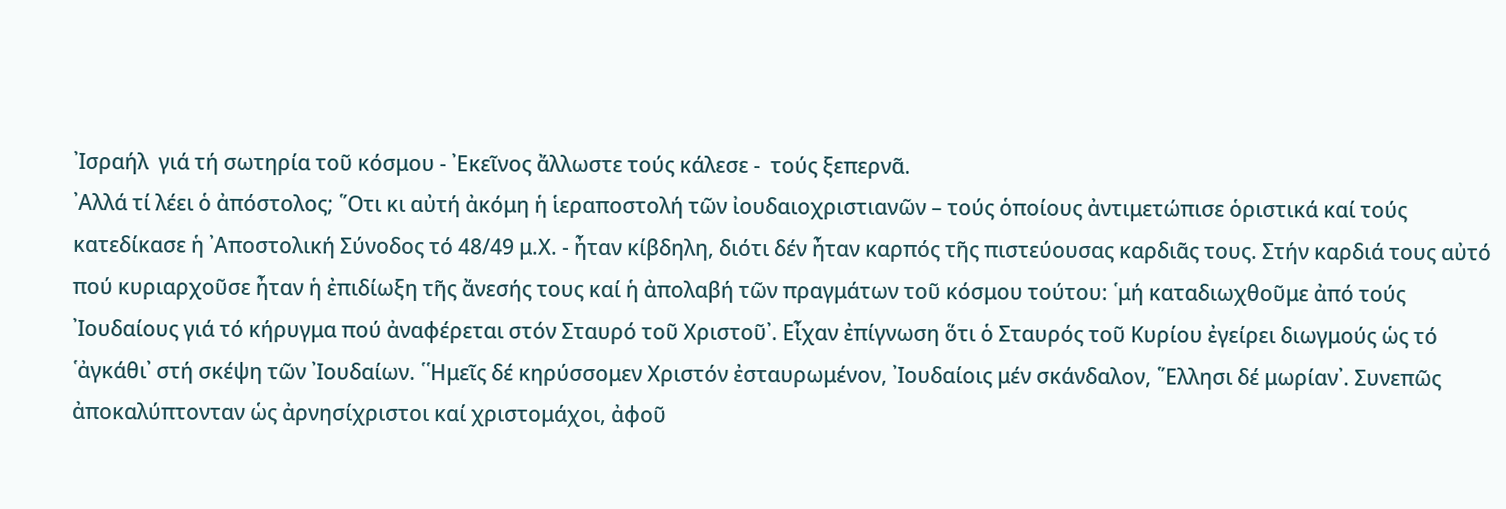᾽Ισραήλ  γιά τή σωτηρία τοῦ κόσμου - ᾽Εκεῖνος ἄλλωστε τούς κάλεσε -  τούς ξεπερνᾶ.
᾽Αλλά τί λέει ὁ ἀπόστολος; ῞Οτι κι αὐτή ἀκόμη ἡ ἱεραποστολή τῶν ἰουδαιοχριστιανῶν – τούς ὁποίους ἀντιμετώπισε ὁριστικά καί τούς κατεδίκασε ἡ ᾽Αποστολική Σύνοδος τό 48/49 μ.Χ. - ἦταν κίβδηλη, διότι δέν ἦταν καρπός τῆς πιστεύουσας καρδιᾶς τους. Στήν καρδιά τους αὐτό πού κυριαρχοῦσε ἦταν ἡ ἐπιδίωξη τῆς ἄνεσής τους καί ἡ ἀπολαβή τῶν πραγμάτων τοῦ κόσμου τούτου: ῾μή καταδιωχθοῦμε ἀπό τούς ᾽Ιουδαίους γιά τό κήρυγμα πού ἀναφέρεται στόν Σταυρό τοῦ Χριστοῦ᾽. Εἶχαν ἐπίγνωση ὅτι ὁ Σταυρός τοῦ Κυρίου ἐγείρει διωγμούς ὡς τό ῾ἀγκάθι᾽ στή σκέψη τῶν ᾽Ιουδαίων. ῾῾Ημεῖς δέ κηρύσσομεν Χριστόν ἐσταυρωμένον, ᾽Ιουδαίοις μέν σκάνδαλον, ῞Ελλησι δέ μωρίαν᾽. Συνεπῶς ἀποκαλύπτονταν ὡς ἀρνησίχριστοι καί χριστομάχοι, ἀφοῦ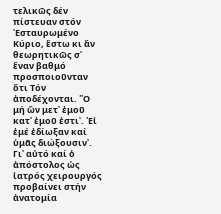τελικῶς δέν πίστευαν στόν ᾽Εσταυρωμένο Κύριο, ἔστω κι ἄν θεωρητικῶς σ᾽ ἕναν βαθμό προσποιοῦνταν ὅτι Τόν ἀποδέχονται. ῾῾Ο μή ὤν μετ᾽ ἐμοῦ κατ᾽ ἐμοῦ ἐστι᾽. ῾Εἰ ἐμέ ἐδίωξαν καί ὑμᾶς διώξουσιν᾽.
Γι᾽ αὐτό καί ὁ ἀπόστολος ὡς ἰατρός χειρουργός προβαίνει στήν ἀνατομία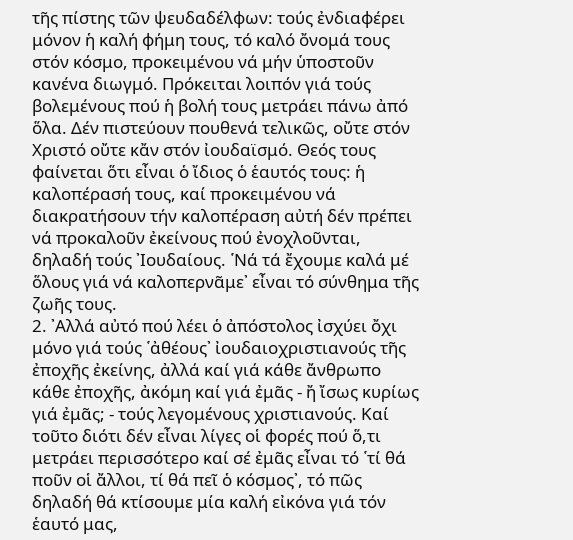τῆς πίστης τῶν ψευδαδέλφων: τούς ἐνδιαφέρει μόνον ἡ καλή φήμη τους, τό καλό ὄνομά τους στόν κόσμο, προκειμένου νά μήν ὑποστοῦν κανένα διωγμό. Πρόκειται λοιπόν γιά τούς βολεμένους πού ἡ βολή τους μετράει πάνω ἀπό ὅλα. Δέν πιστεύουν πουθενά τελικῶς, οὔτε στόν Χριστό οὔτε κἄν στόν ἰουδαϊσμό. Θεός τους φαίνεται ὅτι εἶναι ὁ ἴδιος ὁ ἑαυτός τους: ἡ καλοπέρασή τους, καί προκειμένου νά διακρατήσουν τήν καλοπέραση αὐτή δέν πρέπει νά προκαλοῦν ἐκείνους πού ἐνοχλοῦνται, δηλαδή τούς ᾽Ιουδαίους. ῾Νά τά ἔχουμε καλά μέ ὅλους γιά νά καλοπερνᾶμε᾽ εἶναι τό σύνθημα τῆς ζωῆς τους.
2. ᾽Αλλά αὐτό πού λέει ὁ ἀπόστολος ἰσχύει ὄχι μόνο γιά τούς ῾ἀθέους᾽ ἰουδαιοχριστιανούς τῆς ἐποχῆς ἐκείνης, ἀλλά καί γιά κάθε ἄνθρωπο κάθε ἐποχῆς, ἀκόμη καί γιά ἐμᾶς - ἤ ἴσως κυρίως γιά ἐμᾶς; - τούς λεγομένους χριστιανούς. Καί τοῦτο διότι δέν εἶναι λίγες οἱ φορές πού ὅ,τι μετράει περισσότερο καί σέ ἐμᾶς εἶναι τό ῾τί θά ποῦν οἱ ἄλλοι, τί θά πεῖ ὁ κόσμος᾽, τό πῶς δηλαδή θά κτίσουμε μία καλή εἰκόνα γιά τόν ἑαυτό μας,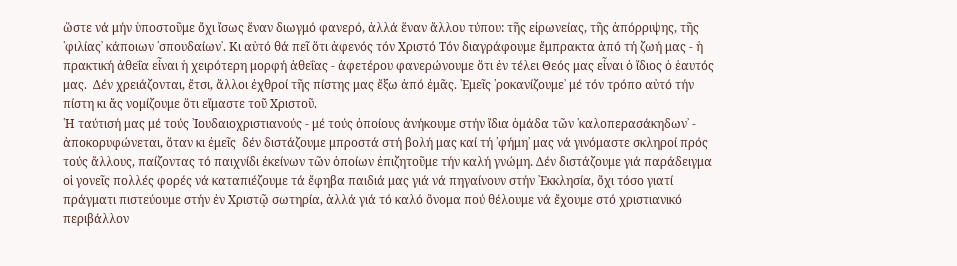ὥστε νά μήν ὑποστοῦμε ὄχι ἴσως ἕναν διωγμό φανερό, ἀλλά ἕναν ἄλλου τύπου: τῆς εἰρωνείας, τῆς ἀπόρριψης, τῆς ῾φιλίας᾽ κάποιων ῾σπουδαίων᾽. Κι αὐτό θά πεῖ ὅτι ἀφενός τόν Χριστό Τόν διαγράφουμε ἔμπρακτα ἀπό τή ζωή μας - ἡ πρακτική ἀθεΐα εἶναι ἡ χειρότερη μορφή ἀθεΐας - ἀφετέρου φανερώνουμε ὅτι ἐν τέλει Θεός μας εἶναι ὁ ἴδιος ὁ ἑαυτός μας.  Δέν χρειάζονται, ἔτσι, ἄλλοι ἐχθροί τῆς πίστης μας ἔξω ἀπό ἐμᾶς. ᾽Εμεῖς ῾ροκανίζουμε᾽ μέ τόν τρόπο αὐτό τήν πίστη κι ἄς νομίζουμε ὅτι εἴμαστε τοῦ Χριστοῦ.
῾Η ταύτισή μας μέ τούς ᾽Ιουδαιοχριστιανούς - μέ τούς ὁποίους ἀνήκουμε στήν ἴδια ὁμάδα τῶν ῾καλοπερασάκηδων᾽ - ἀποκορυφώνεται, ὅταν κι ἐμεῖς  δέν διστάζουμε μπροστά στή βολή μας καί τή ῾φήμη᾽ μας νά γινόμαστε σκληροί πρός τούς ἄλλους, παίζοντας τό παιχνίδι ἐκείνων τῶν ὁποίων ἐπιζητοῦμε τήν καλή γνώμη. Δέν διστάζουμε γιά παράδειγμα οἱ γονεῖς πολλές φορές νά καταπιέζουμε τά ἔφηβα παιδιά μας γιά νά πηγαίνουν στήν ᾽Εκκλησία, ὄχι τόσο γιατί πράγματι πιστεύουμε στήν ἐν Χριστῷ σωτηρία, ἀλλά γιά τό καλό ὄνομα πού θέλουμε νά ἔχουμε στό χριστιανικό περιβάλλον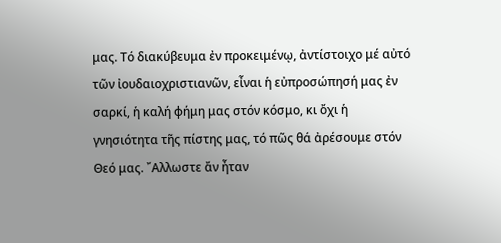μας. Τό διακύβευμα ἐν προκειμένῳ, ἀντίστοιχο μέ αὐτό τῶν ἰουδαιοχριστιανῶν, εἶναι ἡ εὐπροσώπησή μας ἐν σαρκί, ἡ καλή φήμη μας στόν κόσμο, κι ὄχι ἡ γνησιότητα τῆς πίστης μας, τό πῶς θά ἀρέσουμε στόν Θεό μας. ῎Αλλωστε ἄν ἦταν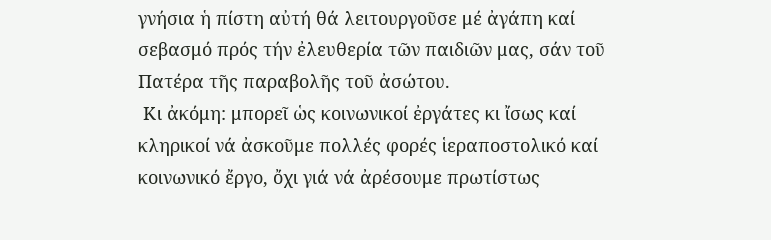γνήσια ἡ πίστη αὐτή θά λειτουργοῦσε μέ ἀγάπη καί σεβασμό πρός τήν ἐλευθερία τῶν παιδιῶν μας, σάν τοῦ Πατέρα τῆς παραβολῆς τοῦ ἀσώτου.
 Κι ἀκόμη: μπορεῖ ὡς κοινωνικοί ἐργάτες κι ἴσως καί κληρικοί νά ἀσκοῦμε πολλές φορές ἱεραποστολικό καί κοινωνικό ἔργο, ὄχι γιά νά ἀρέσουμε πρωτίστως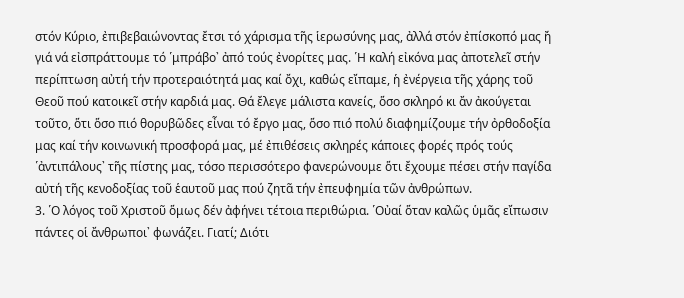στόν Κύριο, ἐπιβεβαιώνοντας ἔτσι τό χάρισμα τῆς ἱερωσύνης μας, ἀλλά στόν ἐπίσκοπό μας ἤ γιά νά εἰσπράττουμε τό ῾μπράβο᾽ ἀπό τούς ἐνορίτες μας. ῾Η καλή εἰκόνα μας ἀποτελεῖ στήν περίπτωση αὐτή τήν προτεραιότητά μας καί ὄχι, καθώς εἴπαμε, ἡ ἐνέργεια τῆς χάρης τοῦ Θεοῦ πού κατοικεῖ στήν καρδιά μας. Θά ἔλεγε μάλιστα κανείς, ὅσο σκληρό κι ἄν ἀκούγεται τοῦτο, ὅτι ὅσο πιό θορυβῶδες εἶναι τό ἔργο μας, ὅσο πιό πολύ διαφημίζουμε τήν ὀρθοδοξία μας καί τήν κοινωνική προσφορά μας, μέ ἐπιθέσεις σκληρές κάποιες φορές πρός τούς ῾ἀντιπάλους᾽ τῆς πίστης μας, τόσο περισσότερο φανερώνουμε ὅτι ἔχουμε πέσει στήν παγίδα αὐτή τῆς κενοδοξίας τοῦ ἑαυτοῦ μας πού ζητᾶ τήν ἐπευφημία τῶν ἀνθρώπων.
3. ῾Ο λόγος τοῦ Χριστοῦ ὅμως δέν ἀφήνει τέτοια περιθώρια. ῾Οὐαί ὅταν καλῶς ὑμᾶς εἴπωσιν πάντες οἱ ἄνθρωποι᾽ φωνάζει. Γιατί; Διότι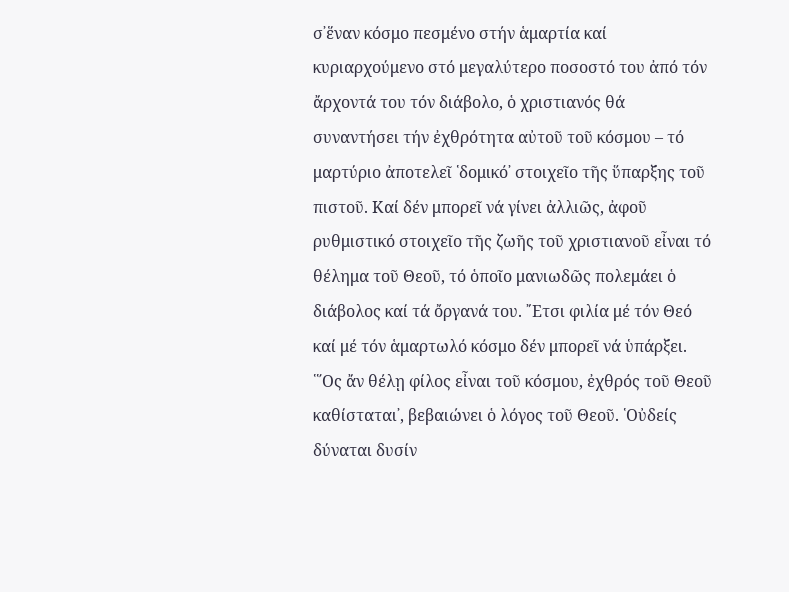σ᾽ἕναν κόσμο πεσμένο στήν ἁμαρτία καί κυριαρχούμενο στό μεγαλύτερο ποσοστό του ἀπό τόν ἄρχοντά του τόν διάβολο, ὁ χριστιανός θά συναντήσει τήν ἐχθρότητα αὐτοῦ τοῦ κόσμου – τό μαρτύριο ἀποτελεῖ ῾δομικό᾽ στοιχεῖο τῆς ὕπαρξης τοῦ πιστοῦ. Καί δέν μπορεῖ νά γίνει ἀλλιῶς, ἀφοῦ ρυθμιστικό στοιχεῖο τῆς ζωῆς τοῦ χριστιανοῦ εἶναι τό θέλημα τοῦ Θεοῦ, τό ὁποῖο μανιωδῶς πολεμάει ὁ διάβολος καί τά ὄργανά του. ῎Ετσι φιλία μέ τόν Θεό καί μέ τόν ἁμαρτωλό κόσμο δέν μπορεῖ νά ὑπάρξει. ῾῞Ος ἄν θέλῃ φίλος εἶναι τοῦ κόσμου, ἐχθρός τοῦ Θεοῦ καθίσταται᾽, βεβαιώνει ὁ λόγος τοῦ Θεοῦ. ῾Οὐδείς δύναται δυσίν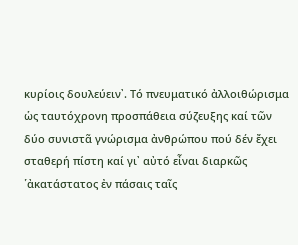κυρίοις δουλεύειν᾽. Τό πνευματικό ἀλλοιθώρισμα ὡς ταυτόχρονη προσπάθεια σύζευξης καί τῶν δύο συνιστᾶ γνώρισμα ἀνθρώπου πού δέν ἔχει σταθερή πίστη καί γι᾽ αὐτό εἶναι διαρκῶς ῾ἀκατάστατος ἐν πάσαις ταῖς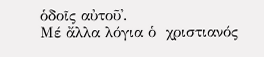ὁδοῖς αὐτοῦ᾽.
Μέ ἄλλα λόγια ὁ  χριστιανός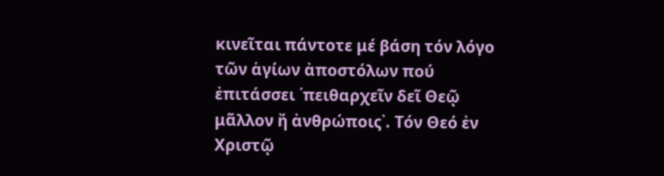κινεῖται πάντοτε μέ βάση τόν λόγο τῶν ἁγίων ἀποστόλων πού ἐπιτάσσει ῾πειθαρχεῖν δεῖ Θεῷ μᾶλλον ἤ ἀνθρώποις᾽. Τόν Θεό ἐν Χριστῷ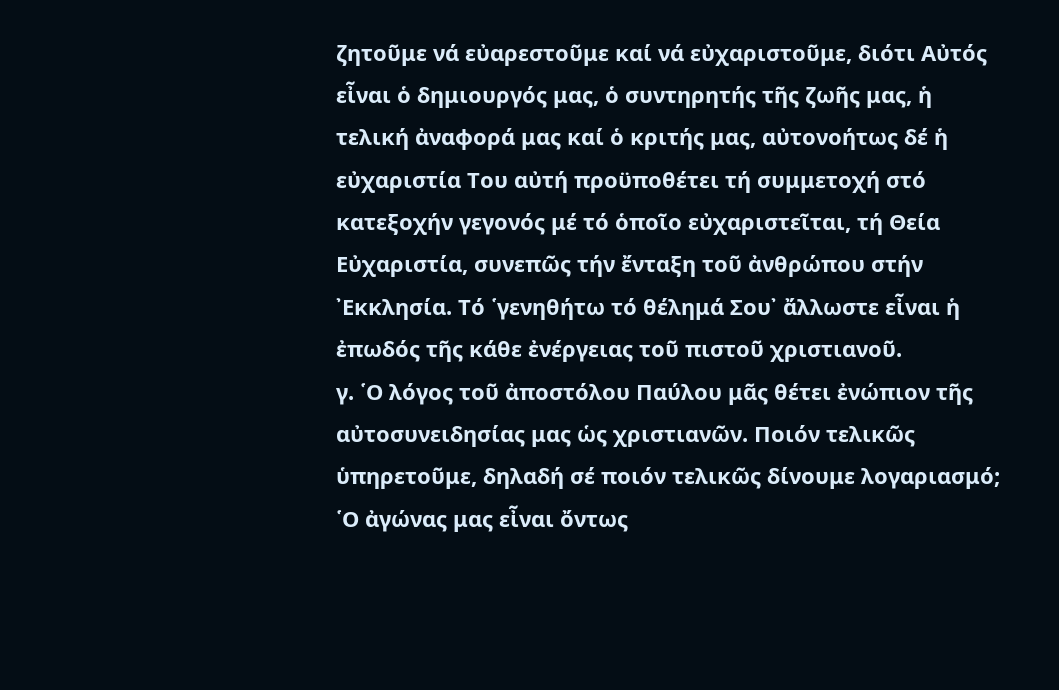ζητοῦμε νά εὐαρεστοῦμε καί νά εὐχαριστοῦμε, διότι Αὐτός εἶναι ὁ δημιουργός μας, ὁ συντηρητής τῆς ζωῆς μας, ἡ τελική ἀναφορά μας καί ὁ κριτής μας, αὐτονοήτως δέ ἡ εὐχαριστία Του αὐτή προϋποθέτει τή συμμετοχή στό κατεξοχήν γεγονός μέ τό ὁποῖο εὐχαριστεῖται, τή Θεία Εὐχαριστία, συνεπῶς τήν ἔνταξη τοῦ ἀνθρώπου στήν ᾽Εκκλησία. Τό ῾γενηθήτω τό θέλημά Σου᾽ ἄλλωστε εἶναι ἡ ἐπωδός τῆς κάθε ἐνέργειας τοῦ πιστοῦ χριστιανοῦ.
γ. ῾Ο λόγος τοῦ ἀποστόλου Παύλου μᾶς θέτει ἐνώπιον τῆς αὐτοσυνειδησίας μας ὡς χριστιανῶν. Ποιόν τελικῶς ὑπηρετοῦμε, δηλαδή σέ ποιόν τελικῶς δίνουμε λογαριασμό; ῾Ο ἀγώνας μας εἶναι ὄντως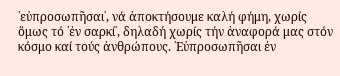῾εὐπροσωπῆσαι᾽, νά ἀποκτήσουμε καλή φήμη, χωρίς ὅμως τό ῾ἐν σαρκί᾽, δηλαδή χωρίς τήν ἀναφορά μας στόν κόσμο καί τούς ἀνθρώπους. ῾Εὐπροσωπῆσαι ἐν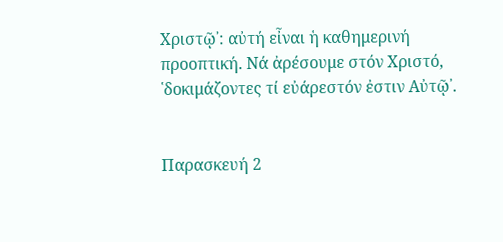Χριστῷ᾽: αὐτή εἶναι ἡ καθημερινή προοπτική. Νά ἀρέσουμε στόν Χριστό, ῾δοκιμάζοντες τί εὐάρεστόν ἐστιν Αὐτῷ᾽.


Παρασκευή 2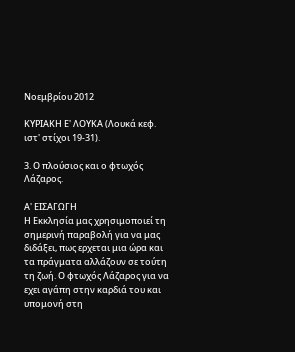Νοεμβρίου 2012

ΚΥΡΙΑΚΗ Ε' ΛΟΥΚΑ (Λουκά κεφ. ιστ' στίχοι 19-31).

3. Ο πλούσιος και ο φτωχός Λάζαρος.

Α' ΕΙΣΑΓΩΓΗ
Η Εκκλησία μας χρησιμοποιεί τη σημερινή παραβολή για να μας διδάξει, πως ερχεται μια ώρα και τα πράγματα αλλάζουν σε τούτη τη ζωή. Ο φτωχός Λάζαρος για να εχει αγάπη στην καρδιά του και υπομονή στη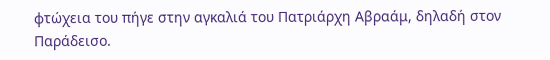φτώχεια του πήγε στην αγκαλιά του Πατριάρχη Αβραάμ, δηλαδή στον Παράδεισο.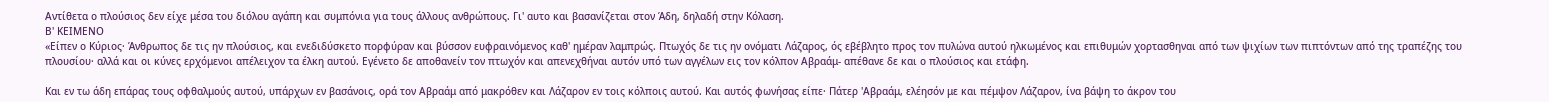Αντίθετα ο πλούσιος δεν είχε μέσα του διόλου αγάπη και συμπόνια για τους άλλους ανθρώπους. Γι' αυτο και βασανίζεται στον Άδη, δηλαδή στην Κόλαση.
Β' ΚΕΙΜΕΝΟ
«Είπεν ο Κύριος· Άνθρωπος δε τις ην πλούσιος, και ενεδιδύσκετο πορφύραν και βύσσον ευφραινόμενος καθ' ημέραν λαμπρώς. Πτωχός δε τις ην ονόματι Λάζαρος, ός εβέβλητο προς τον πυλώνα αυτού ηλκωμένος και επιθυμών χορτασθηναι από των ψιχίων των πιπτόντων από της τραπέζης του πλουσίου· αλλά και οι κύνες ερχόμενοι απέλειχον τα έλκη αυτού. Εγένετο δε αποθανείν τον πτωχόν και απενεχθήναι αυτόν υπό των αγγέλων εις τον κόλπον Αβραάμ- απέθανε δε και ο πλούσιος και ετάφη.

Και εν τω άδη επάρας τους οφθαλμούς αυτού, υπάρχων εν βασάνοις, ορά τον Αβραάμ από μακρόθεν και Λάζαρον εν τοις κόλποις αυτού. Και αυτός φωνήσας είπε· Πάτερ 'Αβραάμ, ελέησόν με και πέμψον Λάζαρον, ίνα βάψη το άκρον του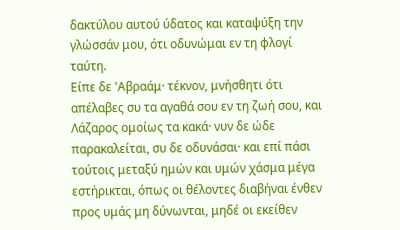δακτύλου αυτού ύδατος και καταψύξη την γλώσσάν μου, ότι οδυνώμαι εν τη φλογί ταύτη.
Είπε δε 'Αβραάμ· τέκνον, μνήσθητι ότι απέλαβες συ τα αγαθά σου εν τη ζωή σου, και Λάζαρος ομοίως τα κακά· νυν δε ώδε παρακαλείται, συ δε οδυνάσαι· και επί πάσι τούτοις μεταξύ ημών και υμών χάσμα μέγα εστήρικται, όπως οι θέλοντες διαβήναι ένθεν προς υμάς μη δύνωνται, μηδέ οι εκείθεν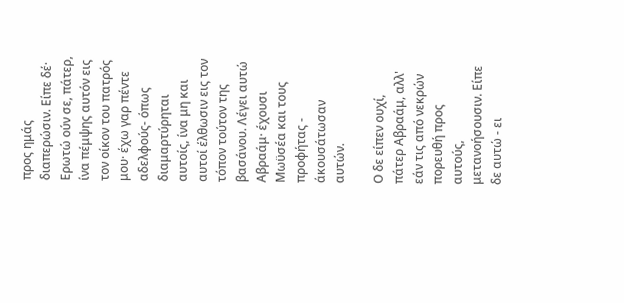προς ημάς διαπερώσιν. Είπε δέ· Ερωτώ ούν σε, πάτερ, ίνα πέμψης αυτόν εις τον οίκον του πατρός μου· έχω γαρ πέντε αδελφούς- όπως διαμαρτύρηται αυτοίς, ίνα μη και αυτοί έλθωσιν εις τον τόπον τούτον της βασάνου. Λέγει αυτώ Αβραάμ· έχουσι Μωϋσέα και τους προφήτας - άκουσάτωσαν αυτών.

Ο δε είπεν ουχί, πάτερ Αβραάμ, αλλ' εάν τις από νεκρών πορευθή προς αυτούς, μετανοήσουσιν. Είπε δε αυτώ - ει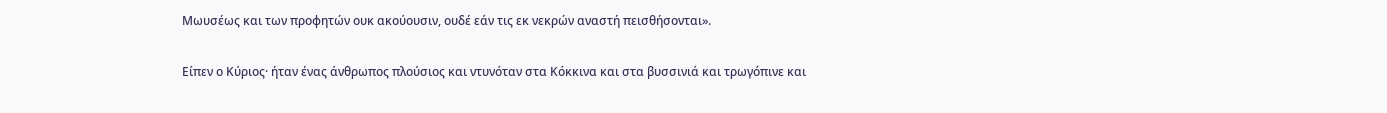Μωυσέως και των προφητών ουκ ακούουσιν, ουδέ εάν τις εκ νεκρών αναστή πεισθήσονται».

Είπεν ο Κύριος· ήταν ένας άνθρωπος πλούσιος και ντυνόταν στα Κόκκινα και στα βυσσινιά και τρωγόπινε και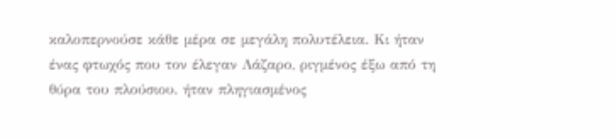καλοπερνούσε κάθε μέρα σε μεγάλη πολυτέλεια. Κι ήταν ένας φτωχός που τον έλεγαν Λάζαρο, ριγμένος έξω από τη θύρα του πλούσιου. ήταν πληγιασμένος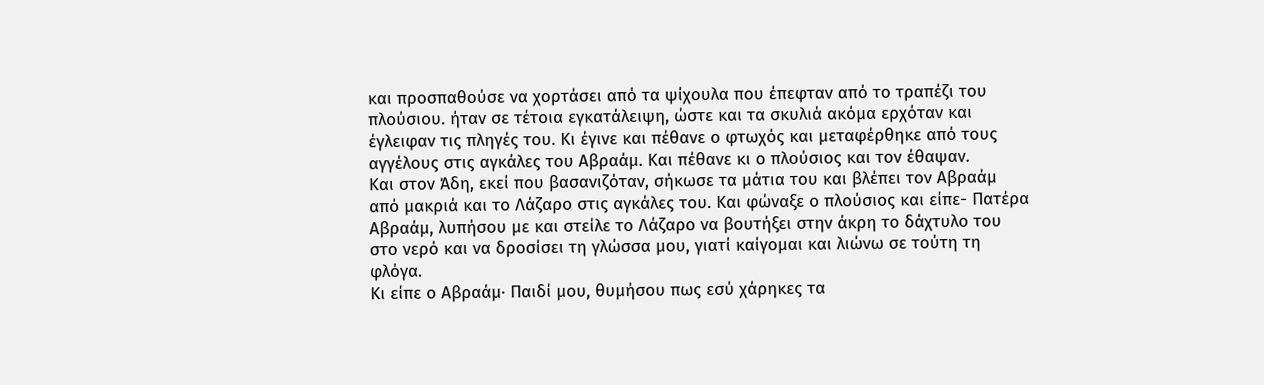και προσπαθούσε να χορτάσει από τα ψίχουλα που έπεφταν από το τραπέζι του πλούσιου. ήταν σε τέτοια εγκατάλειψη, ώστε και τα σκυλιά ακόμα ερχόταν και έγλειφαν τις πληγές του. Κι έγινε και πέθανε ο φτωχός και μεταφέρθηκε από τους αγγέλους στις αγκάλες του Αβραάμ. Και πέθανε κι ο πλούσιος και τον έθαψαν.
Και στον Άδη, εκεί που βασανιζόταν, σήκωσε τα μάτια του και βλέπει τον Αβραάμ από μακριά και το Λάζαρο στις αγκάλες του. Και φώναξε ο πλούσιος και είπε- Πατέρα Αβραάμ, λυπήσου με και στείλε το Λάζαρο να βουτήξει στην άκρη το δάχτυλο του στο νερό και να δροσίσει τη γλώσσα μου, γιατί καίγομαι και λιώνω σε τούτη τη φλόγα.
Κι είπε ο Αβραάμ· Παιδί μου, θυμήσου πως εσύ χάρηκες τα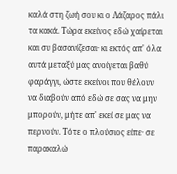καλά στη ζωή σου κι ο Λάζαρος πάλι τα κακά. Τώρα εκείνος εδώ χαίρεται και συ βασανίζεσαι· κι εκτός απ' όλα αυτά μεταξύ μας ανοίγεται βαθύ φαράγγι, ώστε εκείνοι που θέλουν να διαβούν από εδώ σε σας να μην μπορούν, μήτε απ' εκεί σε μας να περνούν. Τότε ο πλούσιος είπε· σε παρακαλώ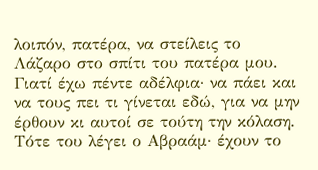λοιπόν, πατέρα, να στείλεις το Λάζαρο στο σπίτι του πατέρα μου. Γιατί έχω πέντε αδέλφια· να πάει και να τους πει τι γίνεται εδώ, για να μην έρθουν κι αυτοί σε τούτη την κόλαση. Τότε του λέγει ο Αβραάμ· έχουν το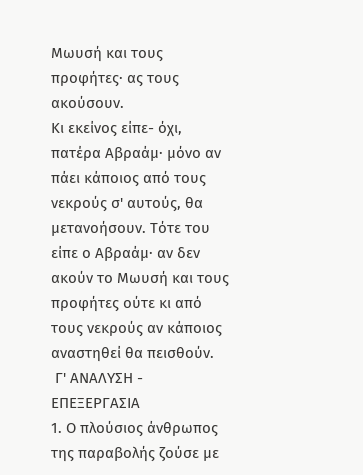Μωυσή και τους προφήτες· ας τους ακούσουν.
Κι εκείνος είπε- όχι, πατέρα Αβραάμ· μόνο αν πάει κάποιος από τους νεκρούς σ' αυτούς, θα μετανοήσουν. Τότε του είπε ο Αβραάμ· αν δεν ακούν το Μωυσή και τους προφήτες ούτε κι από τους νεκρούς αν κάποιος αναστηθεί θα πεισθούν.
 Γ' ΑΝΑΛΥΣΗ - ΕΠΕΞΕΡΓΑΣΙΑ
1. Ο πλούσιος άνθρωπος της παραβολής ζούσε με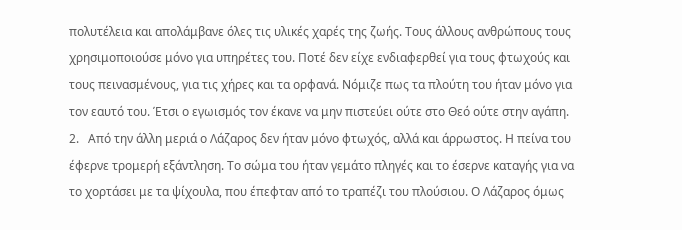πολυτέλεια και απολάμβανε όλες τις υλικές χαρές της ζωής. Τους άλλους ανθρώπους τους χρησιμοποιούσε μόνο για υπηρέτες του. Ποτέ δεν είχε ενδιαφερθεί για τους φτωχούς και τους πεινασμένους, για τις χήρες και τα ορφανά. Νόμιζε πως τα πλούτη του ήταν μόνο για τον εαυτό του. Έτσι ο εγωισμός τον έκανε να μην πιστεύει ούτε στο Θεό ούτε στην αγάπη.
2.   Από την άλλη μεριά ο Λάζαρος δεν ήταν μόνο φτωχός, αλλά και άρρωστος. Η πείνα του έφερνε τρομερή εξάντληση. Το σώμα του ήταν γεμάτο πληγές και το έσερνε καταγής για να το χορτάσει με τα ψίχουλα, που έπεφταν από το τραπέζι του πλούσιου. Ο Λάζαρος όμως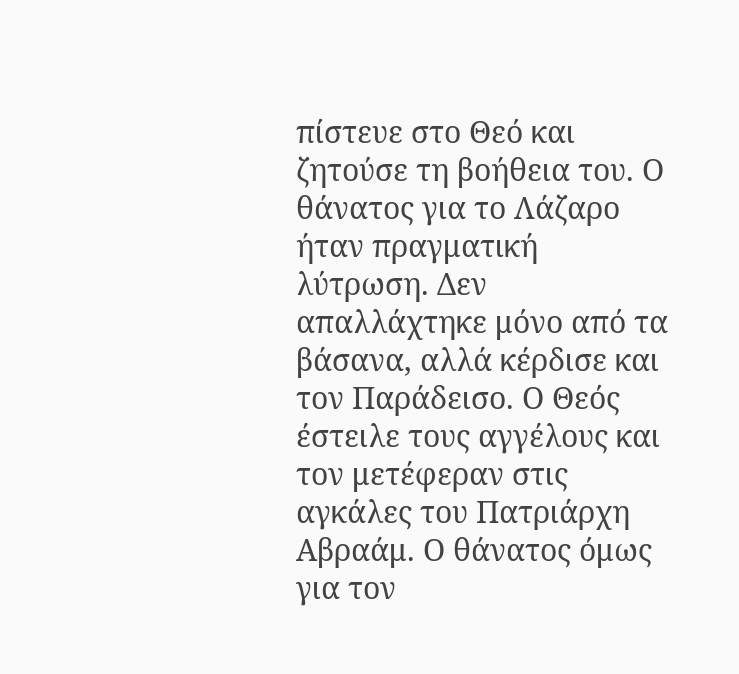πίστευε στο Θεό και ζητούσε τη βοήθεια του. Ο θάνατος για το Λάζαρο ήταν πραγματική λύτρωση. Δεν απαλλάχτηκε μόνο από τα βάσανα, αλλά κέρδισε και τον Παράδεισο. Ο Θεός έστειλε τους αγγέλους και τον μετέφεραν στις αγκάλες του Πατριάρχη Αβραάμ. Ο θάνατος όμως για τον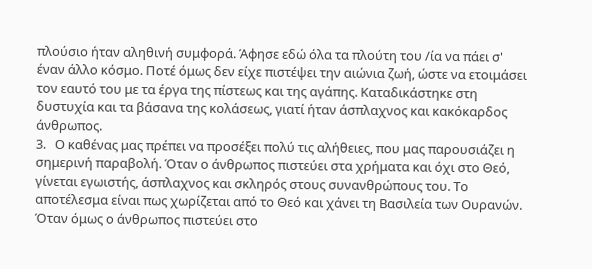πλούσιο ήταν αληθινή συμφορά. Άφησε εδώ όλα τα πλούτη του /ία να πάει σ' έναν άλλο κόσμο. Ποτέ όμως δεν είχε πιστέψει την αιώνια ζωή, ώστε να ετοιμάσει τον εαυτό του με τα έργα της πίστεως και της αγάπης. Καταδικάστηκε στη δυστυχία και τα βάσανα της κολάσεως, γιατί ήταν άσπλαχνος και κακόκαρδος άνθρωπος.
3.   Ο καθένας μας πρέπει να προσέξει πολύ τις αλήθειες, που μας παρουσιάζει η σημερινή παραβολή. Όταν ο άνθρωπος πιστεύει στα χρήματα και όχι στο Θεό, γίνεται εγωιστής, άσπλαχνος και σκληρός στους συνανθρώπους του. Το αποτέλεσμα είναι πως χωρίζεται από το Θεό και χάνει τη Βασιλεία των Ουρανών. Όταν όμως ο άνθρωπος πιστεύει στο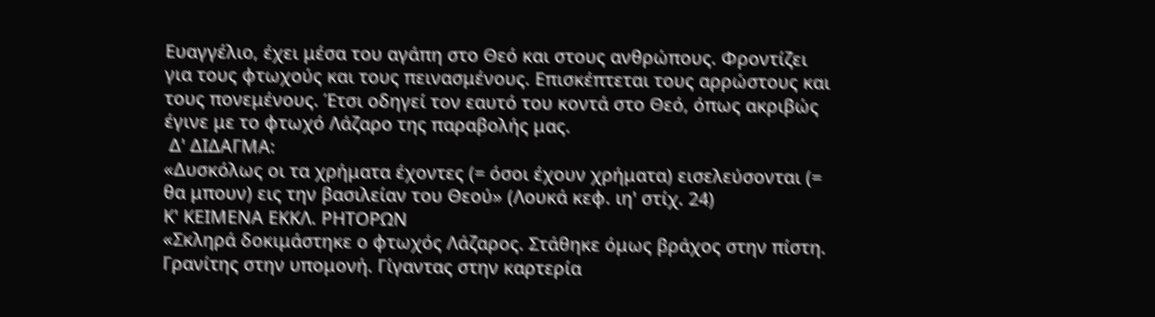Ευαγγέλιο, έχει μέσα του αγάπη στο Θεό και στους ανθρώπους. Φροντίζει για τους φτωχούς και τους πεινασμένους. Επισκέπτεται τους αρρώστους και τους πονεμένους. Έτσι οδηγεί τον εαυτό του κοντά στο Θεό, όπως ακριβώς έγινε με το φτωχό Λάζαρο της παραβολής μας.
 Δ' ΔΙΔΑΓΜΑ:
«Δυσκόλως οι τα χρήματα έχοντες (= όσοι έχουν χρήματα) εισελεύσονται (= θα μπουν) εις την βασιλείαν του Θεού» (Λουκά κεφ. ιη' στίχ. 24)
Κ' ΚΕΙΜΕΝΑ ΕΚΚΛ. ΡΗΤΟΡΩΝ
«Σκληρά δοκιμάστηκε ο φτωχός Λάζαρος. Στάθηκε όμως βράχος στην πίστη. Γρανίτης στην υπομονή. Γίγαντας στην καρτερία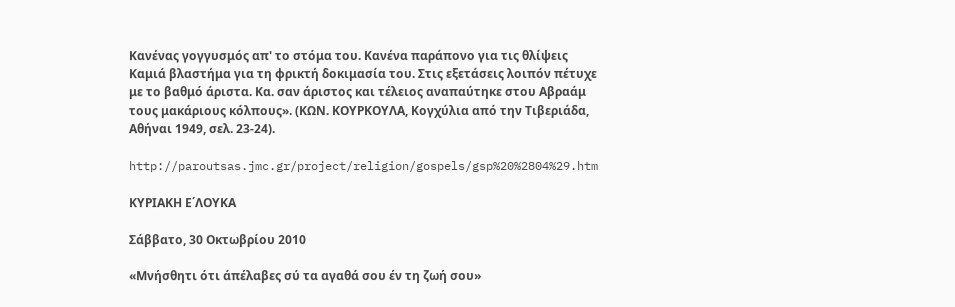Κανένας γογγυσμός απ' το στόμα του. Κανένα παράπονο για τις θλίψεις Καμιά βλαστήμα για τη φρικτή δοκιμασία του. Στις εξετάσεις λοιπόν πέτυχε με το βαθμό άριστα. Κα. σαν άριστος και τέλειος αναπαύτηκε στου Αβραάμ τους μακάριους κόλπους». (ΚΩΝ. ΚΟΥΡΚΟΥΛΑ, Κογχύλια από την Τιβεριάδα, Αθήναι 1949, σελ. 23-24).

http://paroutsas.jmc.gr/project/religion/gospels/gsp%20%2804%29.htm

ΚΥΡΙΑΚΗ Ε΄ΛΟΥΚΑ

Σάββατο, 30 Οκτωβρίου 2010

«Μνήσθητι ότι άπέλαβες σύ τα αγαθά σου έν τη ζωή σου»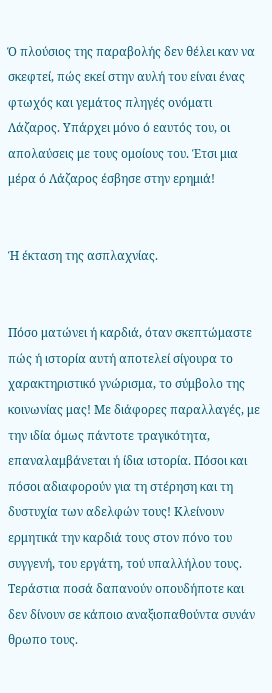Ό πλούσιος της παραβολής δεν θέλει καν να σκεφτεί, πώς εκεί στην αυλή του είναι ένας φτωχός και γεμάτος πληγές ονόματι Λάζαρος. Υπάρχει μόνο ό εαυτός του, οι απολαύσεις με τους ομοίους του. Έτσι μια μέρα ό Λάζαρος έσβησε στην ερημιά!


Ή έκταση της ασπλαχνίας.


Πόσο ματώνει ή καρδιά, όταν σκεπτώμαστε πώς ή ιστορία αυτή αποτελεί σίγουρα το χαρακτηριστικό γνώρισμα, το σύμβολο της κοινωνίας μας! Με διάφορες παραλλαγές, με την ιδία όμως πάντοτε τραγικότητα, επαναλαμβάνεται ή ίδια ιστορία. Πόσοι και πόσοι αδιαφορούν για τη στέρηση και τη δυστυχία των αδελφών τους! Κλείνουν ερμητικά την καρδιά τους στον πόνο του συγγενή, του εργάτη, τού υπαλλήλου τους. Τεράστια ποσά δαπανούν οπουδήποτε και δεν δίνουν σε κάποιο αναξιοπαθούντα συνάν θρωπο τους.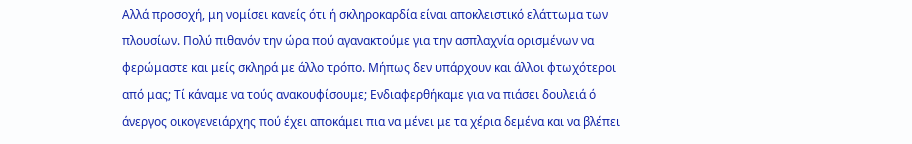Αλλά προσοχή, μη νομίσει κανείς ότι ή σκληροκαρδία είναι αποκλειστικό ελάττωμα των πλουσίων. Πολύ πιθανόν την ώρα πού αγανακτούμε για την ασπλαχνία ορισμένων να φερώμαστε και μείς σκληρά με άλλο τρόπο. Μήπως δεν υπάρχουν και άλλοι φτωχότεροι από μας; Τί κάναμε να τούς ανακουφίσουμε; Ενδιαφερθήκαμε για να πιάσει δουλειά ό άνεργος οικογενειάρχης πού έχει αποκάμει πια να μένει με τα χέρια δεμένα και να βλέπει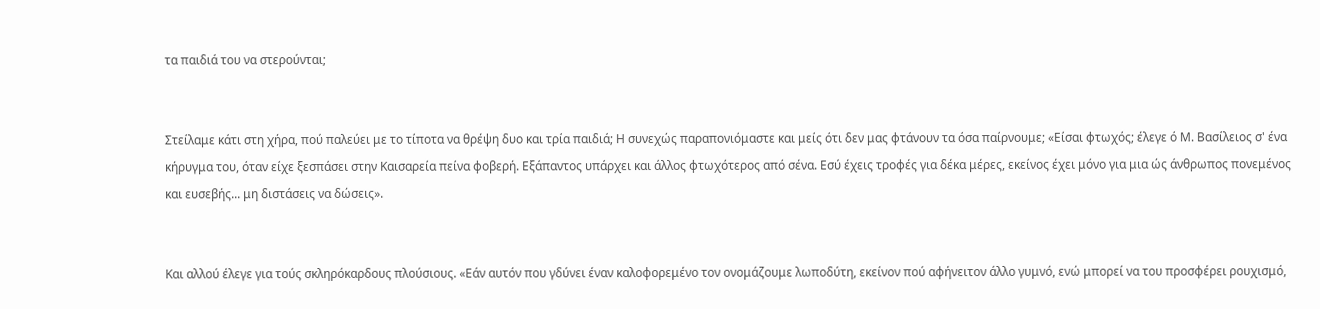τα παιδιά του να στερούνται;


Στείλαμε κάτι στη χήρα, πού παλεύει με το τίποτα να θρέψη δυο και τρία παιδιά; Η συνεχώς παραπονιόμαστε και μείς ότι δεν μας φτάνουν τα όσα παίρνουμε; «Είσαι φτωχός; έλεγε ό Μ. Βασίλειος σ' ένα κήρυγμα του, όταν είχε ξεσπάσει στην Καισαρεία πείνα φοβερή. Εξάπαντος υπάρχει και άλλος φτωχότερος από σένα. Εσύ έχεις τροφές για δέκα μέρες, εκείνος έχει μόνο για μια ώς άνθρωπος πονεμένος και ευσεβής... μη διστάσεις να δώσεις».


Και αλλού έλεγε για τούς σκληρόκαρδους πλούσιους. «Εάν αυτόν που γδύνει έναν καλοφορεμένο τον ονομάζουμε λωποδύτη, εκείνον πού αφήνειτον άλλο γυμνό, ενώ μπορεί να του προσφέρει ρουχισμό,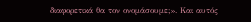διαφορετικά θα τον ονομάσουμε;». Και αυτός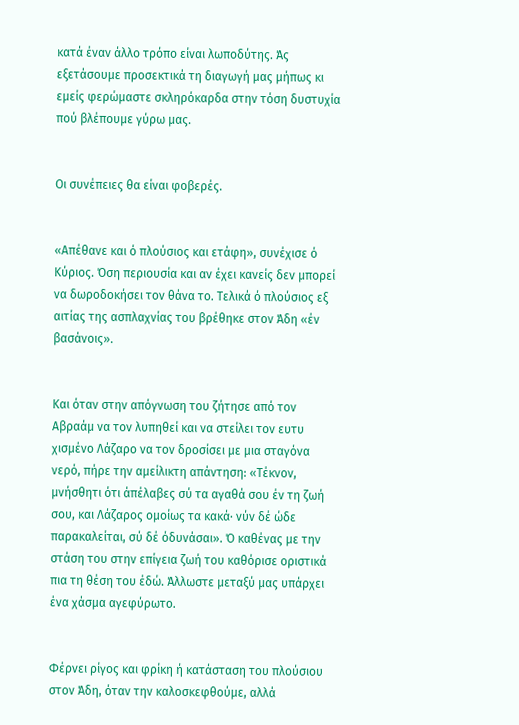κατά έναν άλλο τρόπο είναι λωποδύτης. Άς εξετάσουμε προσεκτικά τη διαγωγή μας μήπως κι εμείς φερώμαστε σκληρόκαρδα στην τόση δυστυχία πού βλέπουμε γύρω μας.


Οι συνέπειες θα είναι φοβερές.


«Απέθανε και ό πλούσιος και ετάφη», συνέχισε ό Κύριος. Όση περιουσία και αν έχει κανείς δεν μπορεί να δωροδοκήσει τον θάνα το. Τελικά ό πλούσιος εξ αιτίας της ασπλαχνίας του βρέθηκε στον Άδη «έν βασάνοις».


Και όταν στην απόγνωση του ζήτησε από τον Αβραάμ να τον λυπηθεί και να στείλει τον ευτυ χισμένο Λάζαρο να τον δροσίσει με μια σταγόνα νερό, πήρε την αμείλικτη απάντηση: «Τέκνον, μνήσθητι ότι άπέλαβες σύ τα αγαθά σου έν τη ζωή σου, και Λάζαρος ομοίως τα κακά· νύν δέ ώδε παρακαλείται, σύ δέ όδυνάσαι». Ό καθένας με την στάση του στην επίγεια ζωή του καθόρισε οριστικά πια τη θέση του έδώ. Άλλωστε μεταξύ μας υπάρχει ένα χάσμα αγεφύρωτο.


Φέρνει ρίγος και φρίκη ή κατάσταση του πλούσιου στον Άδη, όταν την καλοσκεφθούμε, αλλά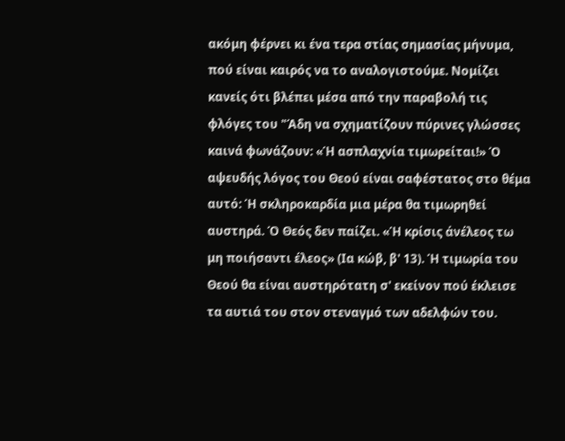ακόμη φέρνει κι ένα τερα στίας σημασίας μήνυμα, πού είναι καιρός να το αναλογιστούμε. Νομίζει κανείς ότι βλέπει μέσα από την παραβολή τις φλόγες του "Άδη να σχηματίζουν πύρινες γλώσσες καινά φωνάζουν: «Ή ασπλαχνία τιμωρείται!» Ό αψευδής λόγος του Θεού είναι σαφέστατος στο θέμα αυτό: Ή σκληροκαρδία μια μέρα θα τιμωρηθεί αυστηρά. Ό Θεός δεν παίζει. «Ή κρίσις άνέλεος τω μη ποιήσαντι έλεος» (Ια κώβ, β' 13). Ή τιμωρία του Θεού θα είναι αυστηρότατη σ' εκείνον πού έκλεισε τα αυτιά του στον στεναγμό των αδελφών του.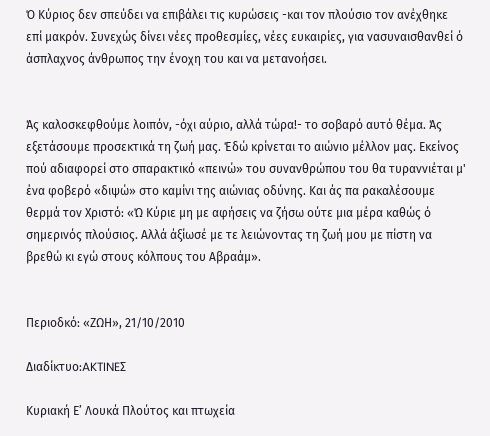Ό Κύριος δεν σπεύδει να επιβάλει τις κυρώσεις -και τον πλούσιο τον ανέχθηκε επί μακρόν. Συνεχώς δίνει νέες προθεσμίες, νέες ευκαιρίες, για νασυναισθανθεί ό άσπλαχνος άνθρωπος την ένοχη του και να μετανοήσει.


Άς καλοσκεφθούμε λοιπόν, -όχι αύριο, αλλά τώρα!- το σοβαρό αυτό θέμα. Άς εξετάσουμε προσεκτικά τη ζωή μας. Έδώ κρίνεται το αιώνιο μέλλον μας. Εκείνος πού αδιαφορεί στο σπαρακτικό «πεινώ» του συνανθρώπου του θα τυραννιέται μ' ένα φοβερό «διψώ» στο καμίνι της αιώνιας οδύνης. Και άς πα ρακαλέσουμε θερμά τον Χριστό: «Ώ Κύριε μη με αφήσεις να ζήσω ούτε μια μέρα καθώς ό σημερινός πλούσιος. Αλλά άξίωσέ με τε λειώνοντας τη ζωή μου με πίστη να βρεθώ κι εγώ στους κόλπους του Αβραάμ».


Περιοδκό: «ΖΩΗ», 21/10/2010

Διαδίκτυο:AKTINEΣ

Κυριακή Ε’ Λουκά Πλούτος και πτωχεία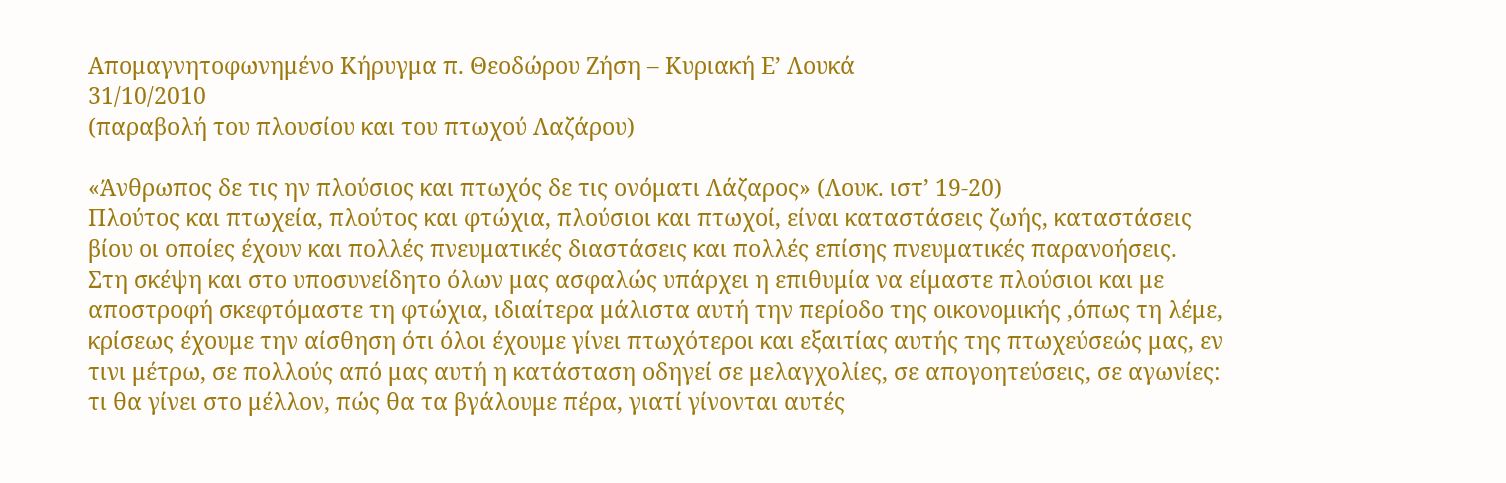Απομαγνητοφωνημένο Κήρυγμα π. Θεοδώρου Ζήση – Κυριακή Ε’ Λουκά
31/10/2010
(παραβολή του πλουσίου και του πτωχού Λαζάρου)

«Άνθρωπος δε τις ην πλούσιος και πτωχός δε τις ονόματι Λάζαρος» (Λουκ. ιστ’ 19-20)
Πλούτος και πτωχεία, πλούτος και φτώχια, πλούσιοι και πτωχοί, είναι καταστάσεις ζωής, καταστάσεις βίου οι οποίες έχουν και πολλές πνευματικές διαστάσεις και πολλές επίσης πνευματικές παρανοήσεις.
Στη σκέψη και στο υποσυνείδητο όλων μας ασφαλώς υπάρχει η επιθυμία να είμαστε πλούσιοι και με αποστροφή σκεφτόμαστε τη φτώχια, ιδιαίτερα μάλιστα αυτή την περίοδο της οικονομικής ,όπως τη λέμε, κρίσεως έχουμε την αίσθηση ότι όλοι έχουμε γίνει πτωχότεροι και εξαιτίας αυτής της πτωχεύσεώς μας, εν τινι μέτρω, σε πολλούς από μας αυτή η κατάσταση οδηγεί σε μελαγχολίες, σε απογοητεύσεις, σε αγωνίες:  τι θα γίνει στο μέλλον, πώς θα τα βγάλουμε πέρα, γιατί γίνονται αυτές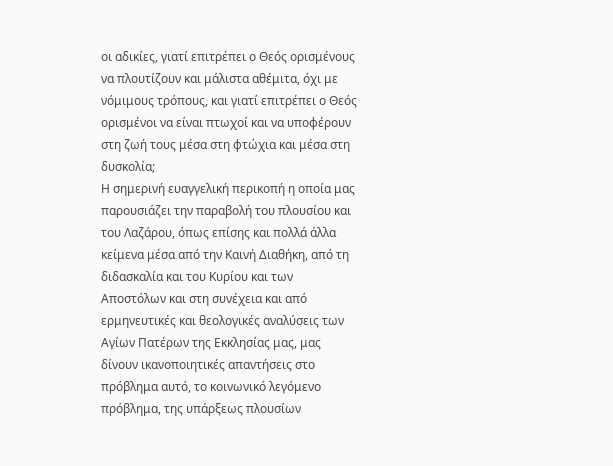οι αδικίες, γιατί επιτρέπει ο Θεός ορισμένους να πλουτίζουν και μάλιστα αθέμιτα, όχι με νόμιμους τρόπους, και γιατί επιτρέπει ο Θεός  ορισμένοι να είναι πτωχοί και να υποφέρουν στη ζωή τους μέσα στη φτώχια και μέσα στη δυσκολία;
Η σημερινή ευαγγελική περικοπή η οποία μας παρουσιάζει την παραβολή του πλουσίου και του Λαζάρου, όπως επίσης και πολλά άλλα κείμενα μέσα από την Καινή Διαθήκη, από τη διδασκαλία και του Κυρίου και των Αποστόλων και στη συνέχεια και από ερμηνευτικές και θεολογικές αναλύσεις των Αγίων Πατέρων της Εκκλησίας μας, μας δίνουν ικανοποιητικές απαντήσεις στο πρόβλημα αυτό, το κοινωνικό λεγόμενο πρόβλημα, της υπάρξεως πλουσίων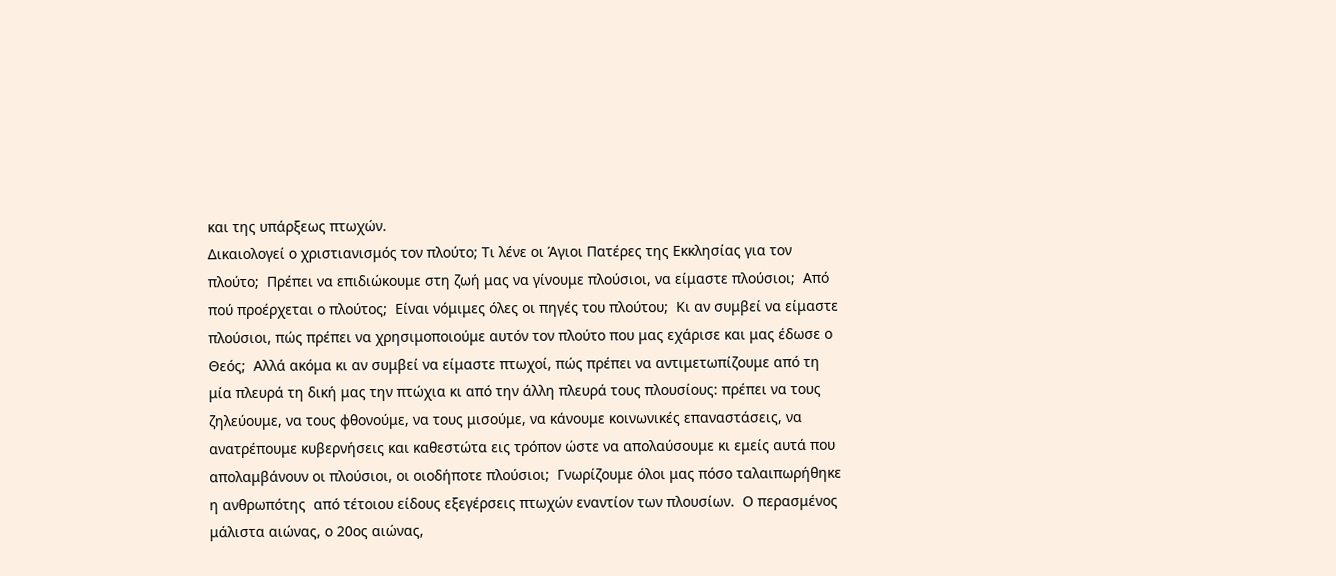και της υπάρξεως πτωχών.
Δικαιολογεί ο χριστιανισμός τον πλούτο; Τι λένε οι Άγιοι Πατέρες της Εκκλησίας για τον πλούτο;  Πρέπει να επιδιώκουμε στη ζωή μας να γίνουμε πλούσιοι, να είμαστε πλούσιοι;  Από πού προέρχεται ο πλούτος;  Είναι νόμιμες όλες οι πηγές του πλούτου;  Κι αν συμβεί να είμαστε πλούσιοι, πώς πρέπει να χρησιμοποιούμε αυτόν τον πλούτο που μας εχάρισε και μας έδωσε ο Θεός;  Αλλά ακόμα κι αν συμβεί να είμαστε πτωχοί, πώς πρέπει να αντιμετωπίζουμε από τη μία πλευρά τη δική μας την πτώχια κι από την άλλη πλευρά τους πλουσίους: πρέπει να τους ζηλεύουμε, να τους φθονούμε, να τους μισούμε, να κάνουμε κοινωνικές επαναστάσεις, να ανατρέπουμε κυβερνήσεις και καθεστώτα εις τρόπον ώστε να απολαύσουμε κι εμείς αυτά που απολαμβάνουν οι πλούσιοι, οι οιοδήποτε πλούσιοι;  Γνωρίζουμε όλοι μας πόσο ταλαιπωρήθηκε η ανθρωπότης  από τέτοιου είδους εξεγέρσεις πτωχών εναντίον των πλουσίων.  Ο περασμένος μάλιστα αιώνας, ο 20ος αιώνας,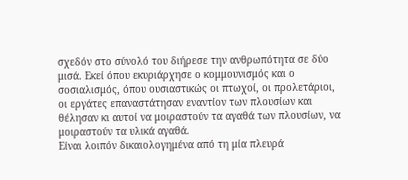σχεδόν στο σύνολό του διήρεσε την ανθρωπότητα σε δύο μισά. Εκεί όπου εκυριάρχησε ο κομμουνισμός και ο σοσιαλισμός, όπου ουσιαστικώς οι πτωχοί, οι προλετάριοι, οι εργάτες επαναστάτησαν εναντίον των πλουσίων και θέλησαν κι αυτοί να μοιραστούν τα αγαθά των πλουσίων, να μοιραστούν τα υλικά αγαθά.
Είναι λοιπόν δικαιολογημένα από τη μία πλευρά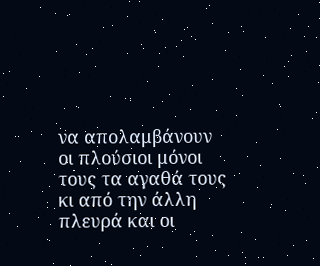να απολαμβάνουν οι πλούσιοι μόνοι τους τα αγαθά τους κι από την άλλη πλευρά και οι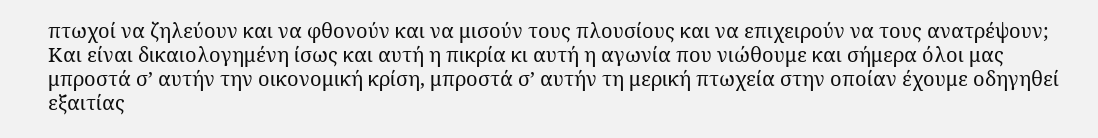πτωχοί να ζηλεύουν και να φθονούν και να μισούν τους πλουσίους και να επιχειρούν να τους ανατρέψουν;  Και είναι δικαιολογημένη ίσως και αυτή η πικρία κι αυτή η αγωνία που νιώθουμε και σήμερα όλοι μας μπροστά σ’ αυτήν την οικονομική κρίση, μπροστά σ’ αυτήν τη μερική πτωχεία στην οποίαν έχουμε οδηγηθεί εξαιτίας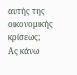αυτής της οικονομικής κρίσεως;
Ας κάνω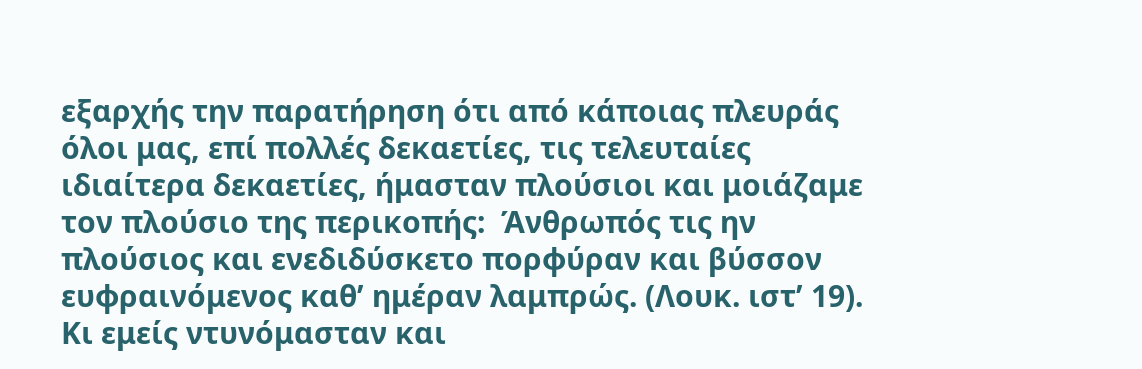εξαρχής την παρατήρηση ότι από κάποιας πλευράς όλοι μας, επί πολλές δεκαετίες, τις τελευταίες ιδιαίτερα δεκαετίες, ήμασταν πλούσιοι και μοιάζαμε τον πλούσιο της περικοπής:  Άνθρωπός τις ην πλούσιος και ενεδιδύσκετο πορφύραν και βύσσον ευφραινόμενος καθ’ ημέραν λαμπρώς. (Λουκ. ιστ’ 19).  Κι εμείς ντυνόμασταν και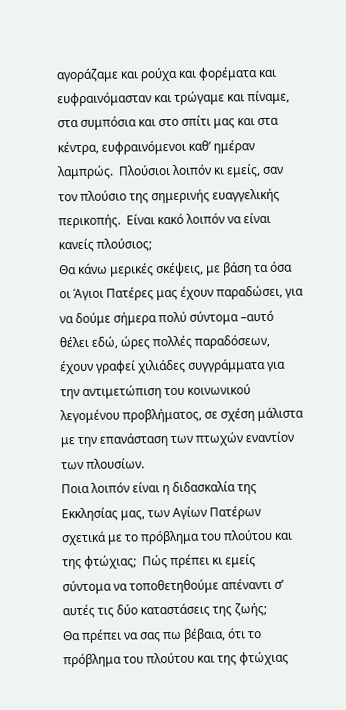αγοράζαμε και ρούχα και φορέματα και ευφραινόμασταν και τρώγαμε και πίναμε, στα συμπόσια και στο σπίτι μας και στα κέντρα, ευφραινόμενοι καθ’ ημέραν λαμπρώς.  Πλούσιοι λοιπόν κι εμείς, σαν τον πλούσιο της σημερινής ευαγγελικής περικοπής.  Είναι κακό λοιπόν να είναι κανείς πλούσιος;
Θα κάνω μερικές σκέψεις, με βάση τα όσα οι Άγιοι Πατέρες μας έχουν παραδώσει, για να δούμε σήμερα πολύ σύντομα –αυτό θέλει εδώ, ώρες πολλές παραδόσεων, έχουν γραφεί χιλιάδες συγγράμματα για την αντιμετώπιση του κοινωνικού λεγομένου προβλήματος, σε σχέση μάλιστα με την επανάσταση των πτωχών εναντίον των πλουσίων.
Ποια λοιπόν είναι η διδασκαλία της Εκκλησίας μας, των Αγίων Πατέρων σχετικά με το πρόβλημα του πλούτου και της φτώχιας;  Πώς πρέπει κι εμείς σύντομα να τοποθετηθούμε απέναντι σ’ αυτές τις δύο καταστάσεις της ζωής;
Θα πρέπει να σας πω βέβαια, ότι το πρόβλημα του πλούτου και της φτώχιας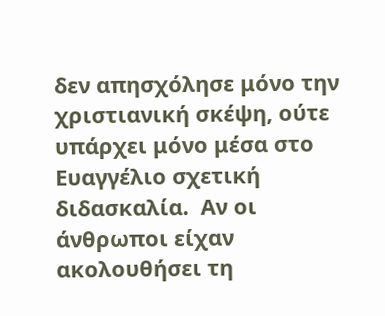δεν απησχόλησε μόνο την χριστιανική σκέψη, ούτε υπάρχει μόνο μέσα στο Ευαγγέλιο σχετική διδασκαλία.  Αν οι άνθρωποι είχαν ακολουθήσει τη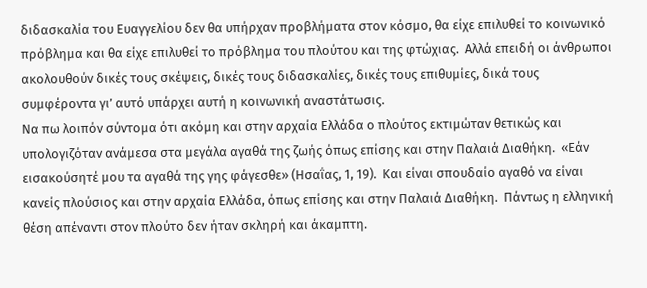διδασκαλία του Ευαγγελίου δεν θα υπήρχαν προβλήματα στον κόσμο, θα είχε επιλυθεί το κοινωνικό πρόβλημα και θα είχε επιλυθεί το πρόβλημα του πλούτου και της φτώχιας.  Αλλά επειδή οι άνθρωποι ακολουθούν δικές τους σκέψεις, δικές τους διδασκαλίες, δικές τους επιθυμίες, δικά τους συμφέροντα γι’ αυτό υπάρχει αυτή η κοινωνική αναστάτωσις.
Να πω λοιπόν σύντομα ότι ακόμη και στην αρχαία Ελλάδα ο πλούτος εκτιμώταν θετικώς και υπολογιζόταν ανάμεσα στα μεγάλα αγαθά της ζωής όπως επίσης και στην Παλαιά Διαθήκη.  «Εάν εισακούσητέ μου τα αγαθά της γης φάγεσθε» (Ησαΐας, 1, 19).  Και είναι σπουδαίο αγαθό να είναι κανείς πλούσιος και στην αρχαία Ελλάδα, όπως επίσης και στην Παλαιά Διαθήκη.  Πάντως η ελληνική θέση απέναντι στον πλούτο δεν ήταν σκληρή και άκαμπτη.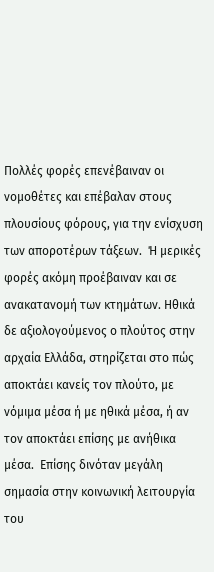Πολλές φορές επενέβαιναν οι νομοθέτες και επέβαλαν στους πλουσίους φόρους, για την ενίσχυση των αποροτέρων τάξεων.  Ή μερικές φορές ακόμη προέβαιναν και σε ανακατανομή των κτημάτων. Ηθικά δε αξιολογούμενος ο πλούτος στην αρχαία Ελλάδα, στηρίζεται στο πώς αποκτάει κανείς τον πλούτο, με νόμιμα μέσα ή με ηθικά μέσα, ή αν τον αποκτάει επίσης με ανήθικα μέσα.  Επίσης δινόταν μεγάλη σημασία στην κοινωνική λειτουργία του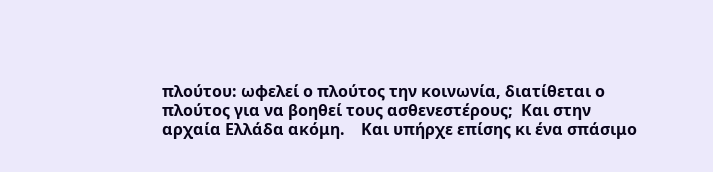πλούτου: ωφελεί ο πλούτος την κοινωνία, διατίθεται ο πλούτος για να βοηθεί τους ασθενεστέρους;  Και στην αρχαία Ελλάδα ακόμη.    Και υπήρχε επίσης κι ένα σπάσιμο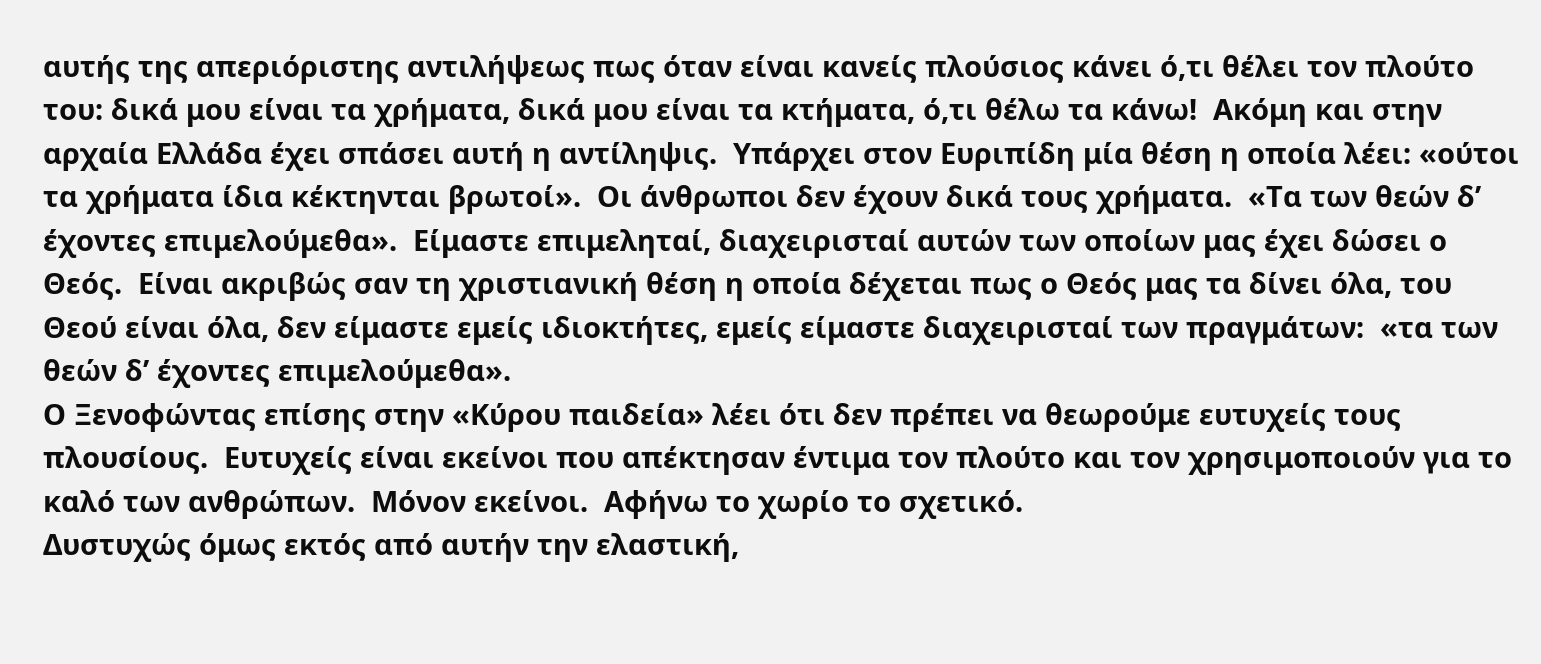αυτής της απεριόριστης αντιλήψεως πως όταν είναι κανείς πλούσιος κάνει ό,τι θέλει τον πλούτο του: δικά μου είναι τα χρήματα, δικά μου είναι τα κτήματα, ό,τι θέλω τα κάνω!  Ακόμη και στην αρχαία Ελλάδα έχει σπάσει αυτή η αντίληψις.  Υπάρχει στον Ευριπίδη μία θέση η οποία λέει: «ούτοι τα χρήματα ίδια κέκτηνται βρωτοί».  Οι άνθρωποι δεν έχουν δικά τους χρήματα.  «Τα των θεών δ’ έχοντες επιμελούμεθα».  Είμαστε επιμεληταί, διαχειρισταί αυτών των οποίων μας έχει δώσει ο Θεός.  Είναι ακριβώς σαν τη χριστιανική θέση η οποία δέχεται πως ο Θεός μας τα δίνει όλα, του Θεού είναι όλα, δεν είμαστε εμείς ιδιοκτήτες, εμείς είμαστε διαχειρισταί των πραγμάτων:  «τα των θεών δ’ έχοντες επιμελούμεθα».
Ο Ξενοφώντας επίσης στην «Κύρου παιδεία» λέει ότι δεν πρέπει να θεωρούμε ευτυχείς τους πλουσίους.  Ευτυχείς είναι εκείνοι που απέκτησαν έντιμα τον πλούτο και τον χρησιμοποιούν για το καλό των ανθρώπων.  Μόνον εκείνοι.  Αφήνω το χωρίο το σχετικό.
Δυστυχώς όμως εκτός από αυτήν την ελαστική,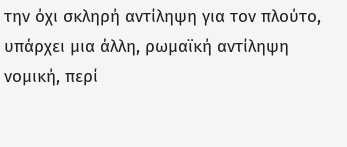την όχι σκληρή αντίληψη για τον πλούτο, υπάρχει μια άλλη, ρωμαϊκή αντίληψη νομική, περί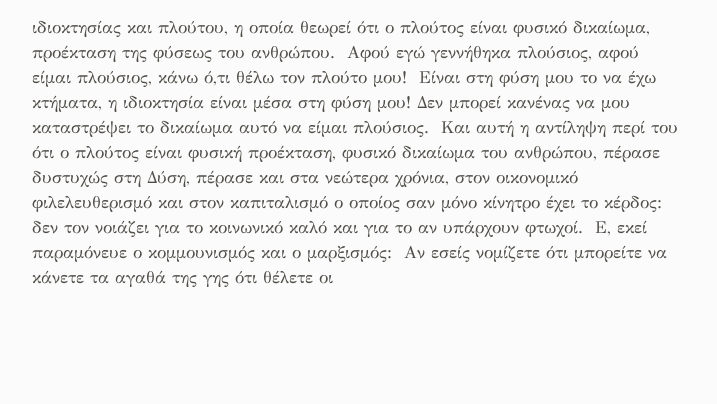ιδιοκτησίας και πλούτου, η οποία θεωρεί ότι ο πλούτος είναι φυσικό δικαίωμα, προέκταση της φύσεως του ανθρώπου.  Αφού εγώ γεννήθηκα πλούσιος, αφού είμαι πλούσιος, κάνω ό,τι θέλω τον πλούτο μου!  Είναι στη φύση μου το να έχω κτήματα, η ιδιοκτησία είναι μέσα στη φύση μου! Δεν μπορεί κανένας να μου καταστρέψει το δικαίωμα αυτό να είμαι πλούσιος.  Και αυτή η αντίληψη περί του ότι ο πλούτος είναι φυσική προέκταση, φυσικό δικαίωμα του ανθρώπου, πέρασε δυστυχώς στη Δύση, πέρασε και στα νεώτερα χρόνια, στον οικονομικό φιλελευθερισμό και στον καπιταλισμό ο οποίος σαν μόνο κίνητρο έχει το κέρδος: δεν τον νοιάζει για το κοινωνικό καλό και για το αν υπάρχουν φτωχοί.  Ε, εκεί παραμόνευε ο κομμουνισμός και ο μαρξισμός:  Αν εσείς νομίζετε ότι μπορείτε να κάνετε τα αγαθά της γης ότι θέλετε οι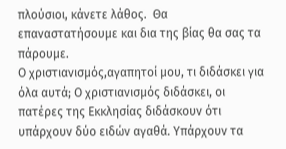πλούσιοι, κάνετε λάθος.  Θα επαναστατήσουμε και δια της βίας θα σας τα πάρουμε.
Ο χριστιανισμός,αγαπητοί μου, τι διδάσκει για όλα αυτά; Ο χριστιανισμός διδάσκει, οι πατέρες της Εκκλησίας διδάσκουν ότι υπάρχουν δύο ειδών αγαθά. Υπάρχουν τα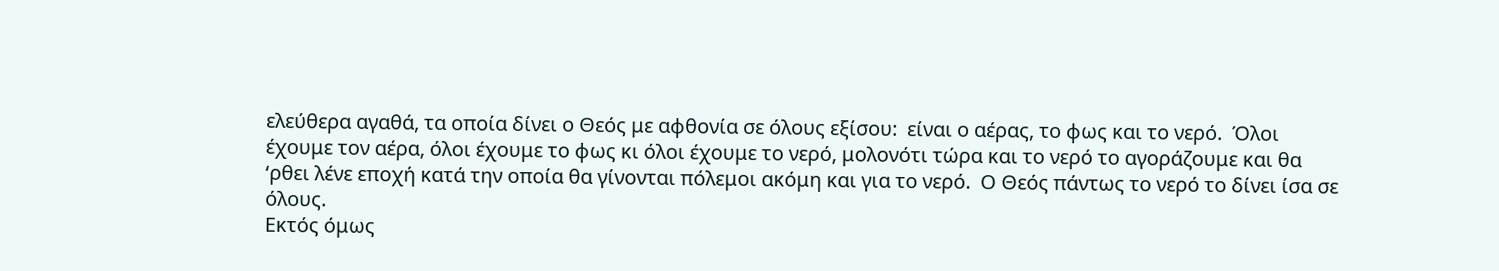ελεύθερα αγαθά, τα οποία δίνει ο Θεός με αφθονία σε όλους εξίσου:  είναι ο αέρας, το φως και το νερό.  Όλοι έχουμε τον αέρα, όλοι έχουμε το φως κι όλοι έχουμε το νερό, μολονότι τώρα και το νερό το αγοράζουμε και θα ‘ρθει λένε εποχή κατά την οποία θα γίνονται πόλεμοι ακόμη και για το νερό.  Ο Θεός πάντως το νερό το δίνει ίσα σε όλους.
Εκτός όμως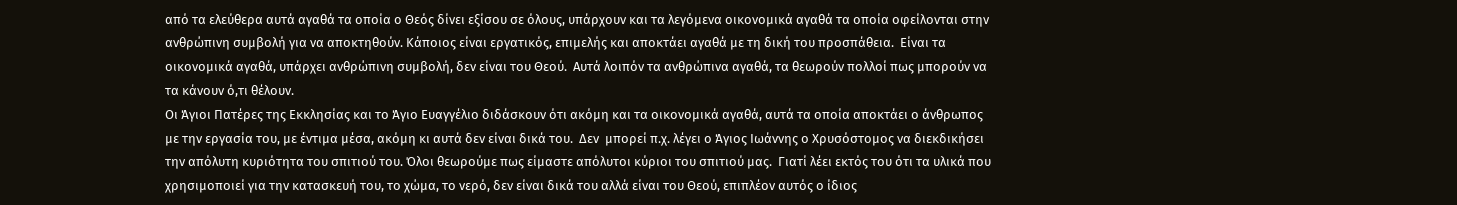από τα ελεύθερα αυτά αγαθά τα οποία ο Θεός δίνει εξίσου σε όλους, υπάρχουν και τα λεγόμενα οικονομικά αγαθά τα οποία οφείλονται στην ανθρώπινη συμβολή για να αποκτηθούν. Κάποιος είναι εργατικός, επιμελής και αποκτάει αγαθά με τη δική του προσπάθεια.  Είναι τα οικονομικά αγαθά, υπάρχει ανθρώπινη συμβολή, δεν είναι του Θεού.  Αυτά λοιπόν τα ανθρώπινα αγαθά, τα θεωρούν πολλοί πως μπορούν να τα κάνουν ό,τι θέλουν.
Οι Άγιοι Πατέρες της Εκκλησίας και το Άγιο Ευαγγέλιο διδάσκουν ότι ακόμη και τα οικονομικά αγαθά, αυτά τα οποία αποκτάει ο άνθρωπος με την εργασία του, με έντιμα μέσα, ακόμη κι αυτά δεν είναι δικά του.  Δεν  μπορεί π.χ. λέγει ο Άγιος Ιωάννης ο Χρυσόστομος να διεκδικήσει την απόλυτη κυριότητα του σπιτιού του. Όλοι θεωρούμε πως είμαστε απόλυτοι κύριοι του σπιτιού μας.  Γιατί λέει εκτός του ότι τα υλικά που χρησιμοποιεί για την κατασκευή του, το χώμα, το νερό, δεν είναι δικά του αλλά είναι του Θεού, επιπλέον αυτός ο ίδιος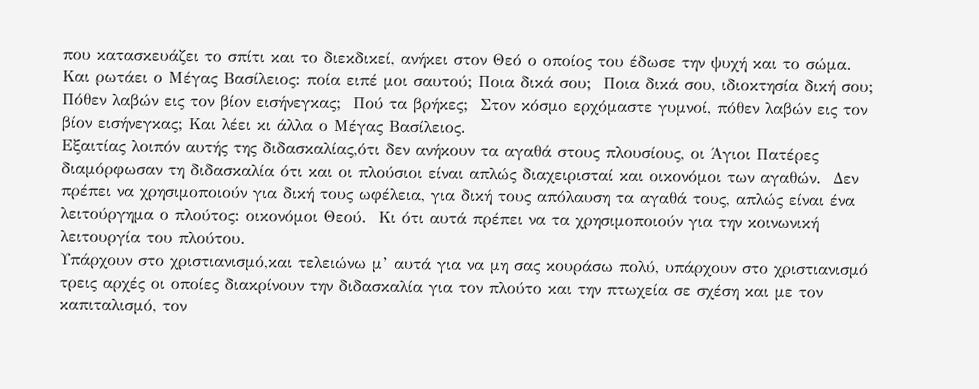που κατασκευάζει το σπίτι και το διεκδικεί, ανήκει στον Θεό ο οποίος του έδωσε την ψυχή και το σώμα.  Και ρωτάει ο Μέγας Βασίλειος: ποία ειπέ μοι σαυτού; Ποια δικά σου;  Ποια δικά σου, ιδιοκτησία δική σου;   Πόθεν λαβών εις τον βίον εισήνεγκας;  Πού τα βρήκες;  Στον κόσμο ερχόμαστε γυμνοί, πόθεν λαβών εις τον βίον εισήνεγκας; Και λέει κι άλλα ο Μέγας Βασίλειος.
Εξαιτίας λοιπόν αυτής της διδασκαλίας,ότι δεν ανήκουν τα αγαθά στους πλουσίους, οι Άγιοι Πατέρες διαμόρφωσαν τη διδασκαλία ότι και οι πλούσιοι είναι απλώς διαχειρισταί και οικονόμοι των αγαθών.  Δεν πρέπει να χρησιμοποιούν για δική τους ωφέλεια, για δική τους απόλαυση τα αγαθά τους, απλώς είναι ένα λειτούργημα ο πλούτος: οικονόμοι Θεού.  Κι ότι αυτά πρέπει να τα χρησιμοποιούν για την κοινωνική λειτουργία του πλούτου.
Υπάρχουν στο χριστιανισμό,και τελειώνω μ’ αυτά για να μη σας κουράσω πολύ, υπάρχουν στο χριστιανισμό τρεις αρχές οι οποίες διακρίνουν την διδασκαλία για τον πλούτο και την πτωχεία σε σχέση και με τον καπιταλισμό, τον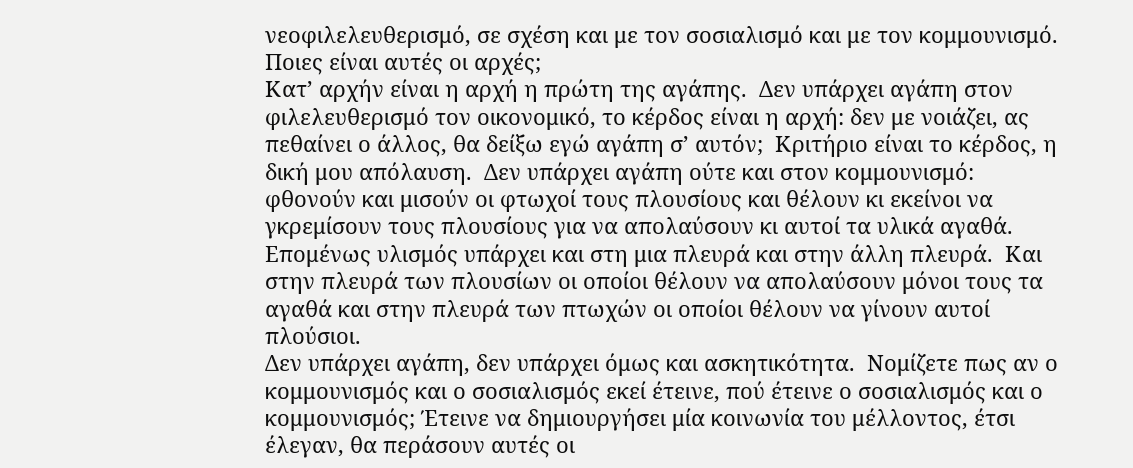νεοφιλελευθερισμό, σε σχέση και με τον σοσιαλισμό και με τον κομμουνισμό.  Ποιες είναι αυτές οι αρχές;
Κατ’ αρχήν είναι η αρχή η πρώτη της αγάπης.  Δεν υπάρχει αγάπη στον φιλελευθερισμό τον οικονομικό, το κέρδος είναι η αρχή: δεν με νοιάζει, ας πεθαίνει ο άλλος, θα δείξω εγώ αγάπη σ’ αυτόν;  Κριτήριο είναι το κέρδος, η δική μου απόλαυση.  Δεν υπάρχει αγάπη ούτε και στον κομμουνισμό: φθονούν και μισούν οι φτωχοί τους πλουσίους και θέλουν κι εκείνοι να γκρεμίσουν τους πλουσίους για να απολαύσουν κι αυτοί τα υλικά αγαθά.  Επομένως υλισμός υπάρχει και στη μια πλευρά και στην άλλη πλευρά.  Και στην πλευρά των πλουσίων οι οποίοι θέλουν να απολαύσουν μόνοι τους τα αγαθά και στην πλευρά των πτωχών οι οποίοι θέλουν να γίνουν αυτοί πλούσιοι.
Δεν υπάρχει αγάπη, δεν υπάρχει όμως και ασκητικότητα.  Νομίζετε πως αν ο κομμουνισμός και ο σοσιαλισμός εκεί έτεινε, πού έτεινε ο σοσιαλισμός και ο κομμουνισμός; Έτεινε να δημιουργήσει μία κοινωνία του μέλλοντος, έτσι έλεγαν, θα περάσουν αυτές οι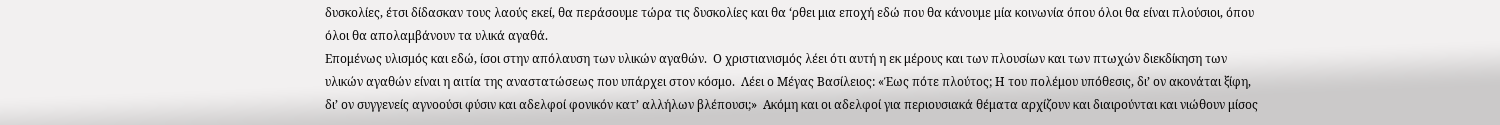δυσκολίες, έτσι δίδασκαν τους λαούς εκεί, θα περάσουμε τώρα τις δυσκολίες και θα ‘ρθει μια εποχή εδώ που θα κάνουμε μία κοινωνία όπου όλοι θα είναι πλούσιοι, όπου όλοι θα απολαμβάνουν τα υλικά αγαθά.
Επομένως υλισμός και εδώ, ίσοι στην απόλαυση των υλικών αγαθών.  Ο χριστιανισμός λέει ότι αυτή η εκ μέρους και των πλουσίων και των πτωχών διεκδίκηση των υλικών αγαθών είναι η αιτία της αναστατώσεως που υπάρχει στον κόσμο.  Λέει ο Μέγας Βασίλειος: «Έως πότε πλούτος; Η του πολέμου υπόθεσις, δι’ ον ακονάται ξίφη, δι’ ον συγγενείς αγνοούσι φύσιν και αδελφοί φονικόν κατ’ αλλήλων βλέπουσι;»  Ακόμη και οι αδελφοί για περιουσιακά θέματα αρχίζουν και διαιρούνται και νιώθουν μίσος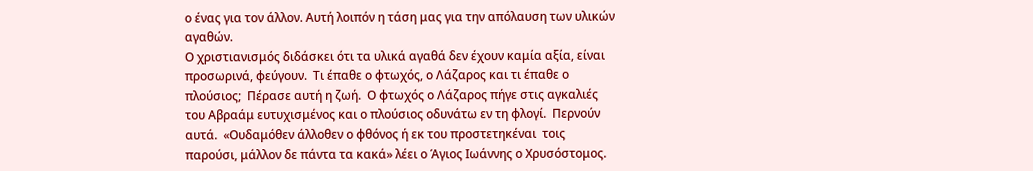ο ένας για τον άλλον. Αυτή λοιπόν η τάση μας για την απόλαυση των υλικών αγαθών.
Ο χριστιανισμός διδάσκει ότι τα υλικά αγαθά δεν έχουν καμία αξία, είναι προσωρινά, φεύγουν.  Τι έπαθε ο φτωχός, ο Λάζαρος και τι έπαθε ο πλούσιος;  Πέρασε αυτή η ζωή.  Ο φτωχός ο Λάζαρος πήγε στις αγκαλιές  του Αβραάμ ευτυχισμένος και ο πλούσιος οδυνάτω εν τη φλογί.  Περνούν αυτά.  «Ουδαμόθεν άλλοθεν ο φθόνος ή εκ του προστετηκέναι  τοις παρούσι, μάλλον δε πάντα τα κακά» λέει ο Άγιος Ιωάννης ο Χρυσόστομος.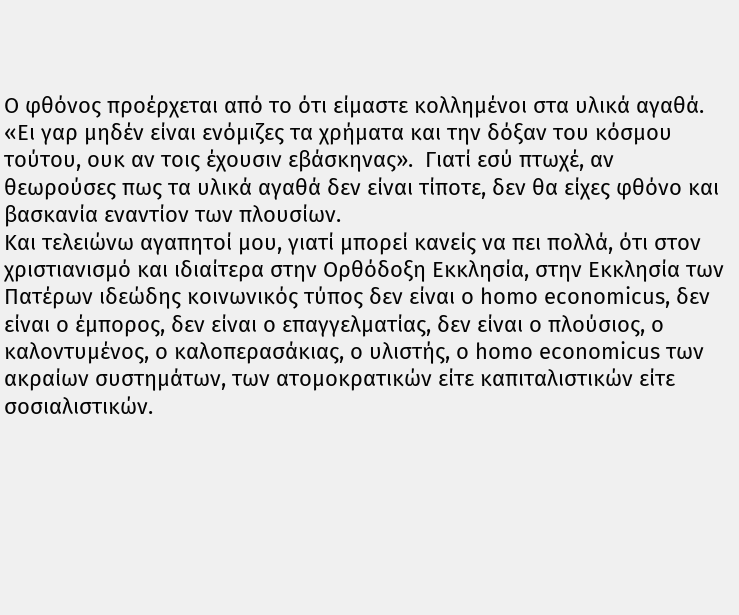Ο φθόνος προέρχεται από το ότι είμαστε κολλημένοι στα υλικά αγαθά.  «Ει γαρ μηδέν είναι ενόμιζες τα χρήματα και την δόξαν του κόσμου τούτου, ουκ αν τοις έχουσιν εβάσκηνας».  Γιατί εσύ πτωχέ, αν θεωρούσες πως τα υλικά αγαθά δεν είναι τίποτε, δεν θα είχες φθόνο και βασκανία εναντίον των πλουσίων.
Και τελειώνω αγαπητοί μου, γιατί μπορεί κανείς να πει πολλά, ότι στον χριστιανισμό και ιδιαίτερα στην Ορθόδοξη Εκκλησία, στην Εκκλησία των Πατέρων ιδεώδης κοινωνικός τύπος δεν είναι ο homo economicus, δεν είναι ο έμπορος, δεν είναι ο επαγγελματίας, δεν είναι ο πλούσιος, ο καλοντυμένος, ο καλοπερασάκιας, ο υλιστής, ο homo economicus των ακραίων συστημάτων, των ατομοκρατικών είτε καπιταλιστικών είτε σοσιαλιστικών.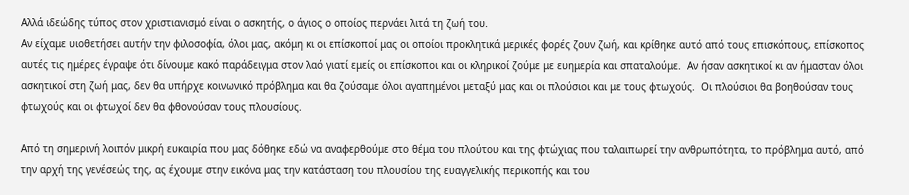Αλλά ιδεώδης τύπος στον χριστιανισμό είναι ο ασκητής, ο άγιος ο οποίος περνάει λιτά τη ζωή του.
Αν είχαμε υιοθετήσει αυτήν την φιλοσοφία, όλοι μας, ακόμη κι οι επίσκοποί μας οι οποίοι προκλητικά μερικές φορές ζουν ζωή, και κρίθηκε αυτό από τους επισκόπους, επίσκοπος αυτές τις ημέρες έγραψε ότι δίνουμε κακό παράδειγμα στον λαό γιατί εμείς οι επίσκοποι και οι κληρικοί ζούμε με ευημερία και σπαταλούμε.  Αν ήσαν ασκητικοί κι αν ήμασταν όλοι ασκητικοί στη ζωή μας, δεν θα υπήρχε κοινωνικό πρόβλημα και θα ζούσαμε όλοι αγαπημένοι μεταξύ μας και οι πλούσιοι και με τους φτωχούς.  Οι πλούσιοι θα βοηθούσαν τους φτωχούς και οι φτωχοί δεν θα φθονούσαν τους πλουσίους.

Από τη σημερινή λοιπόν μικρή ευκαιρία που μας δόθηκε εδώ να αναφερθούμε στο θέμα του πλούτου και της φτώχιας που ταλαιπωρεί την ανθρωπότητα, το πρόβλημα αυτό, από την αρχή της γενέσεώς της, ας έχουμε στην εικόνα μας την κατάσταση του πλουσίου της ευαγγελικής περικοπής και του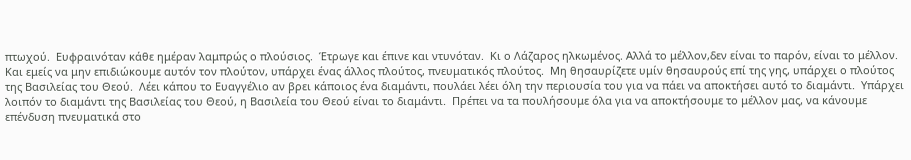πτωχού.  Ευφραινόταν κάθε ημέραν λαμπρώς ο πλούσιος.  Έτρωγε και έπινε και ντυνόταν.  Κι ο Λάζαρος ηλκωμένος. Αλλά το μέλλον,δεν είναι το παρόν, είναι το μέλλον.
Και εμείς να μην επιδιώκουμε αυτόν τον πλούτον, υπάρχει ένας άλλος πλούτος, πνευματικός πλούτος.  Μη θησαυρίζετε υμίν θησαυρούς επί της γης, υπάρχει ο πλούτος της Βασιλείας του Θεού.  Λέει κάπου το Ευαγγέλιο αν βρει κάποιος ένα διαμάντι, πουλάει λέει όλη την περιουσία του για να πάει να αποκτήσει αυτό το διαμάντι.  Υπάρχει λοιπόν το διαμάντι της Βασιλείας του Θεού, η Βασιλεία του Θεού είναι το διαμάντι.  Πρέπει να τα πουλήσουμε όλα για να αποκτήσουμε το μέλλον μας, να κάνουμε επένδυση πνευματικά στο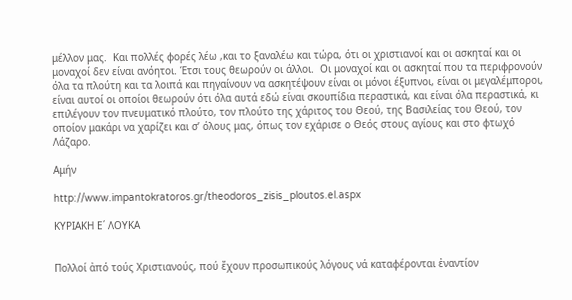μέλλον μας.  Και πολλές φορές λέω ,και το ξαναλέω και τώρα, ότι οι χριστιανοί και οι ασκηταί και οι μοναχοί δεν είναι ανόητοι. Έτσι τους θεωρούν οι άλλοι.  Οι μοναχοί και οι ασκηταί που τα περιφρονούν όλα τα πλούτη και τα λοιπά και πηγαίνουν να ασκητέψουν είναι οι μόνοι έξυπνοι, είναι οι μεγαλέμποροι, είναι αυτοί οι οποίοι θεωρούν ότι όλα αυτά εδώ είναι σκουπίδια περαστικά, και είναι όλα περαστικά, κι επιλέγουν τον πνευματικό πλούτο, τον πλούτο της χάριτος του Θεού, της Βασιλείας του Θεού, τον οποίον μακάρι να χαρίζει και σ’ όλους μας, όπως τον εχάρισε ο Θεός στους αγίους και στο φτωχό Λάζαρο.

Αμήν

http://www.impantokratoros.gr/theodoros_zisis_ploutos.el.aspx

ΚΥΡΙΑΚΗ Ε΄ ΛΟΥΚΑ


Πολλοί ἀπό τούς Χριστιανούς, πού ἔχουν προσωπικούς λόγους νά καταφέρονται ἐναντίον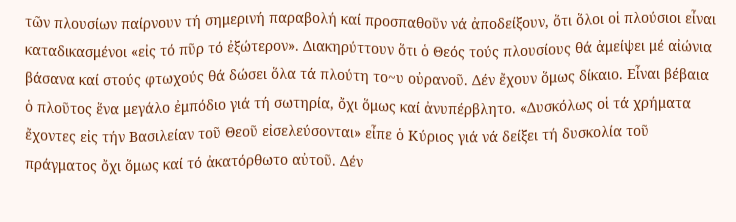τῶν πλουσίων παίρνουν τή σημερινή παραβολή καί προσπαθοῦν νά ἀποδείξουν, ὅτι ὅλοι οἱ πλούσιοι εἶναι καταδικασμένοι «εἰς τό πῦρ τό ἐξώτερον». Διακηρύττουν ὅτι ὁ Θεός τούς πλουσίους θά ἀμείψει μέ αἰώνια βάσανα καί στούς φτωχούς θά δώσει ὅλα τά πλούτη το~υ οὐρανοῦ. Δέν ἔχουν ὅμως δίκαιο. Εἶναι βέβαια ὁ πλοῦτος ἕνα μεγάλο ἐμπόδιο γιά τή σωτηρία, ὄχι ὅμως καί ἀνυπέρβλητο. «Δυσκόλως οἱ τά χρήματα ἔχοντες εἰς τήν Βασιλείαν τοῦ Θεοῦ εἰσελεύσονται» εἶπε ὁ Κύριος γιά νά δείξει τή δυσκολία τοῦ πράγματος ὄχι ὅμως καί τό ἀκατόρθωτο αὐτοῦ. Δέν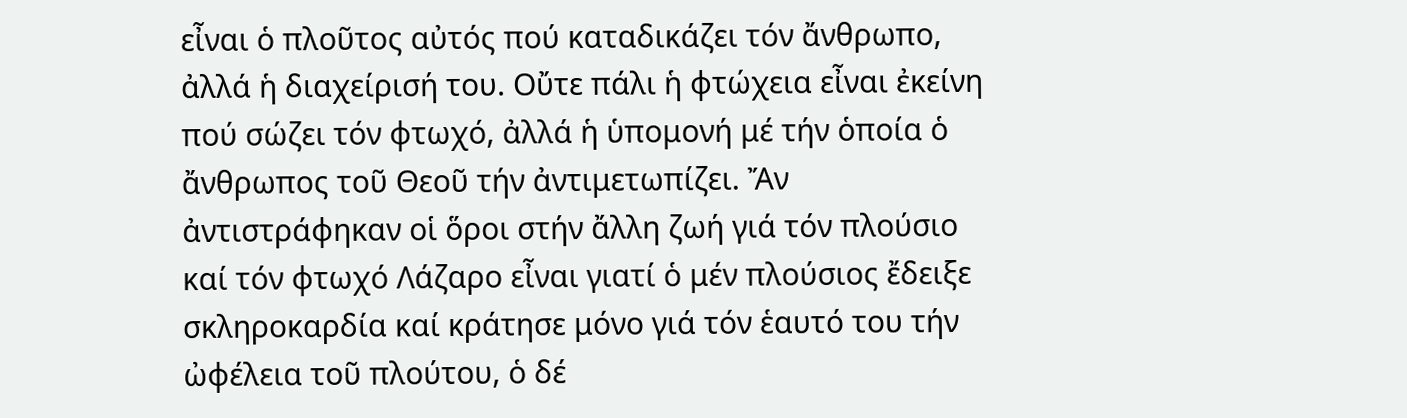εἶναι ὁ πλοῦτος αὐτός πού καταδικάζει τόν ἄνθρωπο, ἀλλά ἡ διαχείρισή του. Οὔτε πάλι ἡ φτώχεια εἶναι ἐκείνη πού σώζει τόν φτωχό, ἀλλά ἡ ὑπομονή μέ τήν ὁποία ὁ ἄνθρωπος τοῦ Θεοῦ τήν ἀντιμετωπίζει. Ἄν ἀντιστράφηκαν οἱ ὅροι στήν ἄλλη ζωή γιά τόν πλούσιο καί τόν φτωχό Λάζαρο εἶναι γιατί ὁ μέν πλούσιος ἔδειξε σκληροκαρδία καί κράτησε μόνο γιά τόν ἑαυτό του τήν ὠφέλεια τοῦ πλούτου, ὁ δέ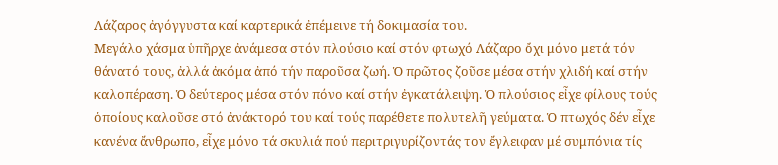Λάζαρος ἀγόγγυστα καί καρτερικά ἐπέμεινε τή δοκιμασία του.
Μεγάλο χάσμα ὑπῆρχε ἀνάμεσα στόν πλούσιο καί στόν φτωχό Λάζαρο ὄχι μόνο μετά τόν θάνατό τους, ἀλλά ἀκόμα ἀπό τήν παροῦσα ζωή. Ὁ πρῶτος ζοῦσε μέσα στήν χλιδή καί στήν καλοπέραση. Ὁ δεύτερος μέσα στόν πόνο καί στήν ἐγκατάλειψη. Ὁ πλούσιος εἶχε φίλους τούς ὁποίους καλοῦσε στό ἀνάκτορό του καί τούς παρέθετε πολυτελῆ γεύματα. Ὁ πτωχός δέν εἶχε κανένα ἄνθρωπο, εἶχε μόνο τά σκυλιά πού περιτριγυρίζοντάς τον ἔγλειφαν μέ συμπόνια τίς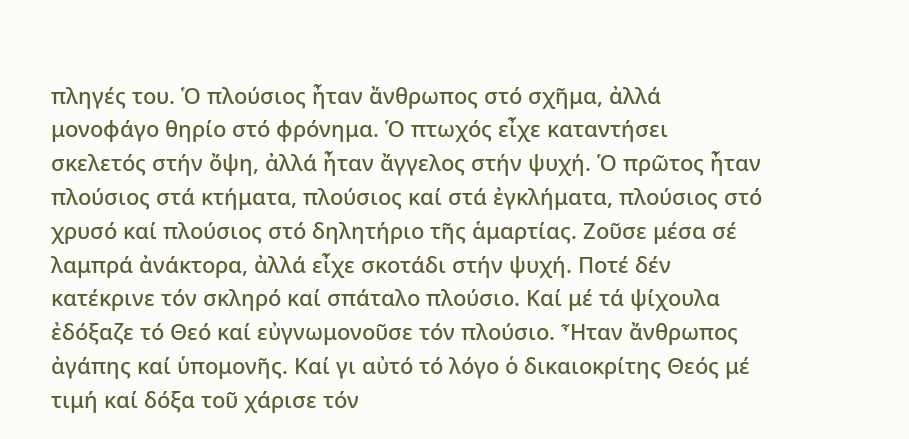πληγές του. Ὁ πλούσιος ἦταν ἄνθρωπος στό σχῆμα, ἀλλά μονοφάγο θηρίο στό φρόνημα. Ὁ πτωχός εἶχε καταντήσει σκελετός στήν ὄψη, ἀλλά ἦταν ἄγγελος στήν ψυχή. Ὁ πρῶτος ἦταν πλούσιος στά κτήματα, πλούσιος καί στά ἐγκλήματα, πλούσιος στό χρυσό καί πλούσιος στό δηλητήριο τῆς ἁμαρτίας. Ζοῦσε μέσα σέ λαμπρά ἀνάκτορα, ἀλλά εἶχε σκοτάδι στήν ψυχή. Ποτέ δέν κατέκρινε τόν σκληρό καί σπάταλο πλούσιο. Καί μέ τά ψίχουλα ἐδόξαζε τό Θεό καί εὐγνωμονοῦσε τόν πλούσιο. Ἦταν ἄνθρωπος ἀγάπης καί ὑπομονῆς. Καί γι αὐτό τό λόγο ὁ δικαιοκρίτης Θεός μέ τιμή καί δόξα τοῦ χάρισε τόν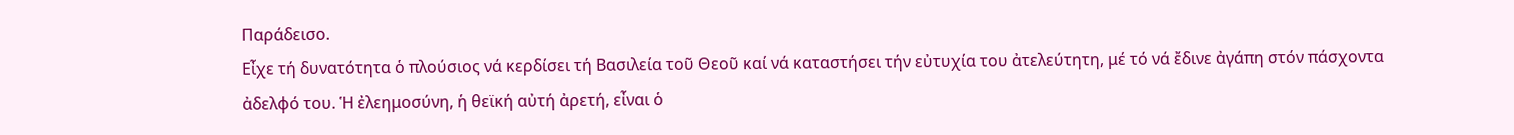Παράδεισο.
Εἶχε τή δυνατότητα ὁ πλούσιος νά κερδίσει τή Βασιλεία τοῦ Θεοῦ καί νά καταστήσει τήν εὐτυχία του ἀτελεύτητη, μέ τό νά ἔδινε ἀγάπη στόν πάσχοντα ἀδελφό του. Ἡ ἐλεημοσύνη, ἡ θεϊκή αὐτή ἀρετή, εἶναι ὁ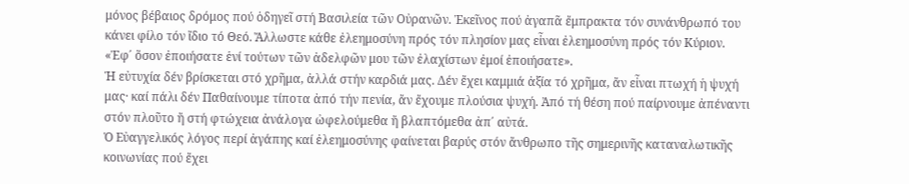μόνος βέβαιος δρόμος πού ὁδηγεῖ στή Βασιλεία τῶν Οὐρανῶν. Ἐκεῖνος πού ἀγαπᾶ ἔμπρακτα τόν συνάνθρωπό του κάνει φίλο τόν ἴδιο τό Θεό. Ἄλλωστε κάθε ἐλεημοσύνη πρός τόν πλησίον μας εἶναι ἐλεημοσύνη πρός τόν Κύριον. «Ἐφ΄ ὅσον ἐποιήσατε ἑνί τούτων τῶν ἀδελφῶν μου τῶν ἐλαχίστων ἐμοί ἐποιήσατε».
Ἡ εὐτυχία δέν βρίσκεται στό χρῆμα, ἀλλά στήν καρδιά μας. Δέν ἔχει καμμιά ἀξία τό χρῆμα, ἄν εἶναι πτωχή ἡ ψυχή μας· καί πάλι δέν Παθαίνουμε τίποτα ἀπό τήν πενία, ἄν ἔχουμε πλούσια ψυχή. Ἀπό τή θέση πού παίρνουμε ἀπέναντι στόν πλοῦτο ἤ στή φτώχεια ἀνάλογα ὠφελούμεθα ἤ βλαπτόμεθα ἀπ΄ αὐτά.
Ὁ Εὐαγγελικός λόγος περί ἀγάπης καί ἐλεημοσύνης φαίνεται βαρύς στόν ἄνθρωπο τῆς σημερινῆς καταναλωτικῆς κοινωνίας πού ἔχει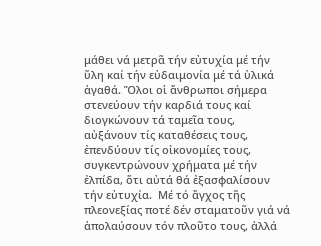μάθει νά μετρᾶ τήν εὐτυχία μέ τήν ὕλη καί τήν εὐδαιμονία μέ τά ὑλικά ἀγαθά. Ὅλοι οἱ ἄνθρωποι σήμερα στενεύουν τήν καρδιά τους καί διογκώνουν τά ταμεῖα τους, αὐξάνουν τίς καταθέσεις τους, ἐπενδύουν τίς οἰκονομίες τους, συγκεντρώνουν χρήματα μέ τήν ἐλπίδα, ὅτι αὐτά θά ἐξασφαλίσουν τήν εὐτυχία.  Μέ τό ἄγχος τῆς πλεονεξίας ποτέ δέν σταματοῦν γιά νά ἀπολαύσουν τόν πλοῦτο τους, ἀλλά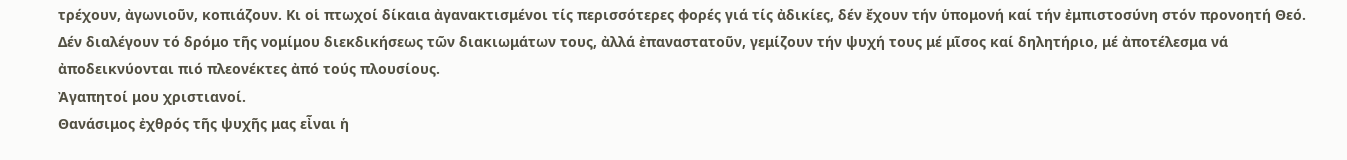τρέχουν, ἀγωνιοῦν, κοπιάζουν. Κι οἱ πτωχοί δίκαια ἀγανακτισμένοι τίς περισσότερες φορές γιά τίς ἀδικίες, δέν ἔχουν τήν ὑπομονή καί τήν ἐμπιστοσύνη στόν προνοητή Θεό. Δέν διαλέγουν τό δρόμο τῆς νομίμου διεκδικήσεως τῶν διακιωμάτων τους, ἀλλά ἐπαναστατοῦν, γεμίζουν τήν ψυχή τους μέ μῖσος καί δηλητήριο, μέ ἀποτέλεσμα νά ἀποδεικνύονται πιό πλεονέκτες ἀπό τούς πλουσίους.
Ἀγαπητοί μου χριστιανοί.
Θανάσιμος ἐχθρός τῆς ψυχῆς μας εἶναι ἡ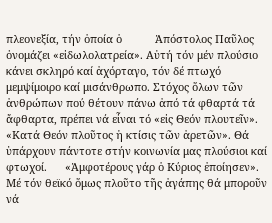πλεονεξία, τήν ὁποία ὁ           Ἀπόστολος Παῦλος ὀνομάζει «εἰδωλολατρεία». Αὐτή τόν μέν πλούσιο κάνει σκληρό καί ἀχόρταγο, τόν δέ πτωχό μεμψίμοιρο καί μισάνθρωπο. Στόχος ὅλων τῶν ἀνθρώπων πού θέτουν πάνω ἀπό τά φθαρτά τά ἄφθαρτα, πρέπει νά εἶναι τό «εἰς Θεόν πλουτεῖν». «Κατά Θεόν πλοῦτος ἡ κτίσις τῶν ἀρετῶν». Θά ὑπάρχουν πάντοτε στήν κοινωνία μας πλούσιοι καί φτωχοί.      «Ἀμφοτέρους γάρ ὁ Κύριος ἐποίησεν». Μέ τόν θεϊκό ὅμως πλοῦτο τῆς ἀγάπης θά μποροῦν νά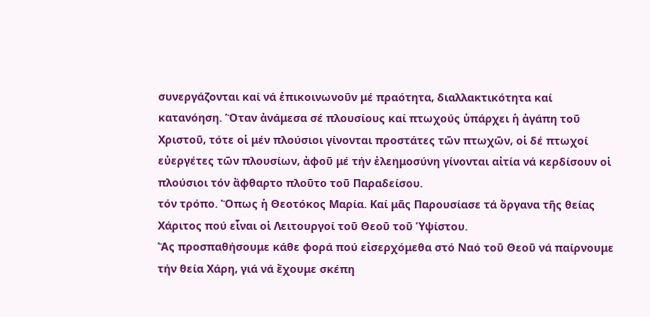συνεργάζονται καί νά ἐπικοινωνοῦν μέ πραότητα, διαλλακτικότητα καί κατανόηση. Ὅταν ἀνάμεσα σέ πλουσίους καί πτωχούς ὑπάρχει ἡ ἀγάπη τοῦ Χριστοῦ, τότε οἱ μέν πλούσιοι γίνονται προστάτες τῶν πτωχῶν, οἱ δέ πτωχοί εὐεργέτες τῶν πλουσίων, ἀφοῦ μέ τήν ἐλεημοσύνη γίνονται αἰτία νά κερδίσουν οἱ πλούσιοι τόν ἄφθαρτο πλοῦτο τοῦ Παραδείσου.
τόν τρόπο. Ὅπως ἡ Θεοτόκος Μαρία. Καί μᾶς Παρουσίασε τά ὄργανα τῆς θείας Χάριτος πού εἶναι οἱ Λειτουργοί τοῦ Θεοῦ τοῦ Ὑψίστου.
Ἄς προσπαθήσουμε κάθε φορά πού εἰσερχόμεθα στό Ναό τοῦ Θεοῦ νά παίρνουμε τήν θεία Χάρη, γιά νά ἔχουμε σκέπη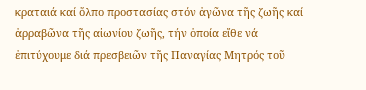κραταιά καί ὅλπο προστασίας στόν ἀγῶνα τῆς ζωῆς καί ἀρραβῶνα τῆς αἰωνίου ζωῆς, τήν ὁποία εἴθε νά ἐπιτύχουμε διά πρεσβειῶν τῆς Παναγίας Μητρός τοῦ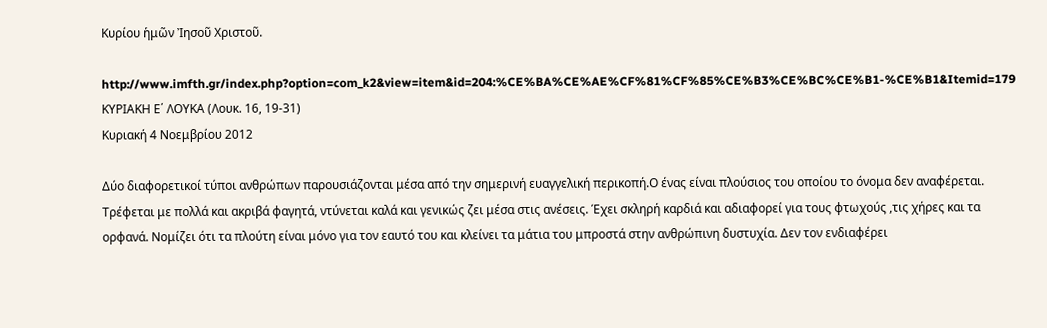Κυρίου ἡμῶν Ἰησοῦ Χριστοῦ.

http://www.imfth.gr/index.php?option=com_k2&view=item&id=204:%CE%BA%CE%AE%CF%81%CF%85%CE%B3%CE%BC%CE%B1-%CE%B1&Itemid=179
ΚΥΡΙΑΚΗ Ε΄ ΛΟΥΚΑ (Λουκ. 16, 19-31)
Κυριακή 4 Νοεμβρίου 2012

Δύο διαφορετικοί τύποι ανθρώπων παρουσιάζονται μέσα από την σημερινή ευαγγελική περικοπή.Ο ένας είναι πλούσιος του οποίου το όνομα δεν αναφέρεται. Τρέφεται με πολλά και ακριβά φαγητά, ντύνεται καλά και γενικώς ζει μέσα στις ανέσεις. Έχει σκληρή καρδιά και αδιαφορεί για τους φτωχούς ,τις χήρες και τα ορφανά. Νομίζει ότι τα πλούτη είναι μόνο για τον εαυτό του και κλείνει τα μάτια του μπροστά στην ανθρώπινη δυστυχία. Δεν τον ενδιαφέρει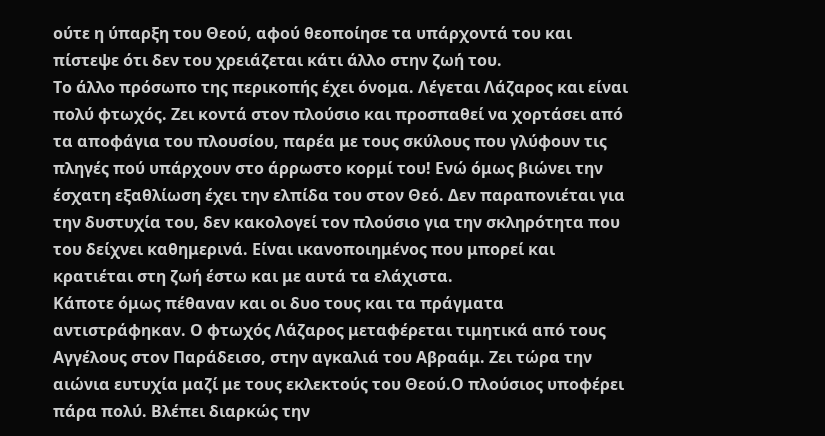ούτε η ύπαρξη του Θεού, αφού θεοποίησε τα υπάρχοντά του και πίστεψε ότι δεν του χρειάζεται κάτι άλλο στην ζωή του.
Το άλλο πρόσωπο της περικοπής έχει όνομα. Λέγεται Λάζαρος και είναι πολύ φτωχός. Ζει κοντά στον πλούσιο και προσπαθεί να χορτάσει από τα αποφάγια του πλουσίου, παρέα με τους σκύλους που γλύφουν τις πληγές πού υπάρχουν στο άρρωστο κορμί του! Ενώ όμως βιώνει την έσχατη εξαθλίωση έχει την ελπίδα του στον Θεό. Δεν παραπονιέται για την δυστυχία του, δεν κακολογεί τον πλούσιο για την σκληρότητα που του δείχνει καθημερινά. Είναι ικανοποιημένος που μπορεί και κρατιέται στη ζωή έστω και με αυτά τα ελάχιστα.
Κάποτε όμως πέθαναν και οι δυο τους και τα πράγματα αντιστράφηκαν. Ο φτωχός Λάζαρος μεταφέρεται τιμητικά από τους Αγγέλους στον Παράδεισο, στην αγκαλιά του Αβραάμ. Ζει τώρα την αιώνια ευτυχία μαζί με τους εκλεκτούς του Θεού.Ο πλούσιος υποφέρει πάρα πολύ. Βλέπει διαρκώς την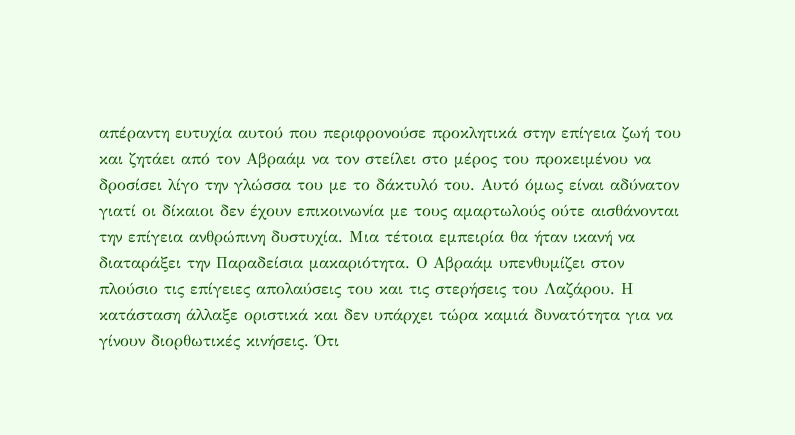απέραντη ευτυχία αυτού που περιφρονούσε προκλητικά στην επίγεια ζωή του και ζητάει από τον Αβραάμ να τον στείλει στο μέρος του προκειμένου να δροσίσει λίγο την γλώσσα του με το δάκτυλό του. Αυτό όμως είναι αδύνατον γιατί οι δίκαιοι δεν έχουν επικοινωνία με τους αμαρτωλούς ούτε αισθάνονται την επίγεια ανθρώπινη δυστυχία. Μια τέτοια εμπειρία θα ήταν ικανή να διαταράξει την Παραδείσια μακαριότητα. Ο Αβραάμ υπενθυμίζει στον πλούσιο τις επίγειες απολαύσεις του και τις στερήσεις του Λαζάρου. Η κατάσταση άλλαξε οριστικά και δεν υπάρχει τώρα καμιά δυνατότητα για να γίνουν διορθωτικές κινήσεις. Ότι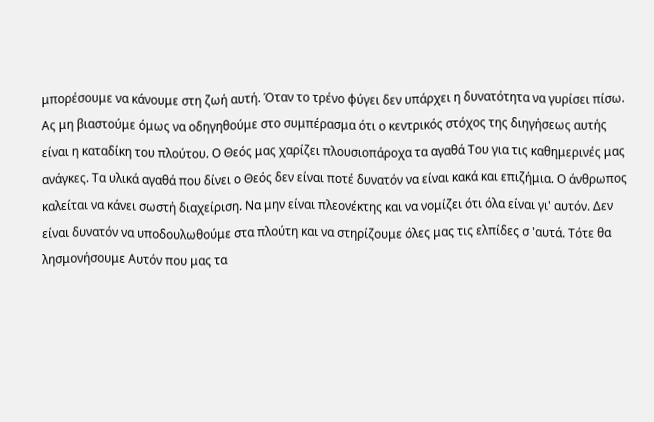μπορέσουμε να κάνουμε στη ζωή αυτή. Όταν το τρένο φύγει δεν υπάρχει η δυνατότητα να γυρίσει πίσω.
Ας μη βιαστούμε όμως να οδηγηθούμε στο συμπέρασμα ότι ο κεντρικός στόχος της διηγήσεως αυτής είναι η καταδίκη του πλούτου. Ο Θεός μας χαρίζει πλουσιοπάροχα τα αγαθά Του για τις καθημερινές μας ανάγκες. Τα υλικά αγαθά που δίνει ο Θεός δεν είναι ποτέ δυνατόν να είναι κακά και επιζήμια. Ο άνθρωπος καλείται να κάνει σωστή διαχείριση. Να μην είναι πλεονέκτης και να νομίζει ότι όλα είναι γι' αυτόν. Δεν είναι δυνατόν να υποδουλωθούμε στα πλούτη και να στηρίζουμε όλες μας τις ελπίδες σ 'αυτά. Τότε θα λησμονήσουμε Αυτόν που μας τα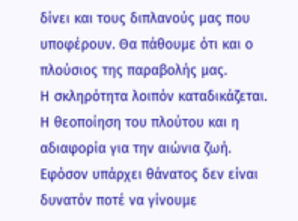δίνει και τους διπλανούς μας που υποφέρουν. Θα πάθουμε ότι και ο πλούσιος της παραβολής μας.
Η σκληρότητα λοιπόν καταδικάζεται. Η θεοποίηση του πλούτου και η αδιαφορία για την αιώνια ζωή. Εφόσον υπάρχει θάνατος δεν είναι δυνατόν ποτέ να γίνουμε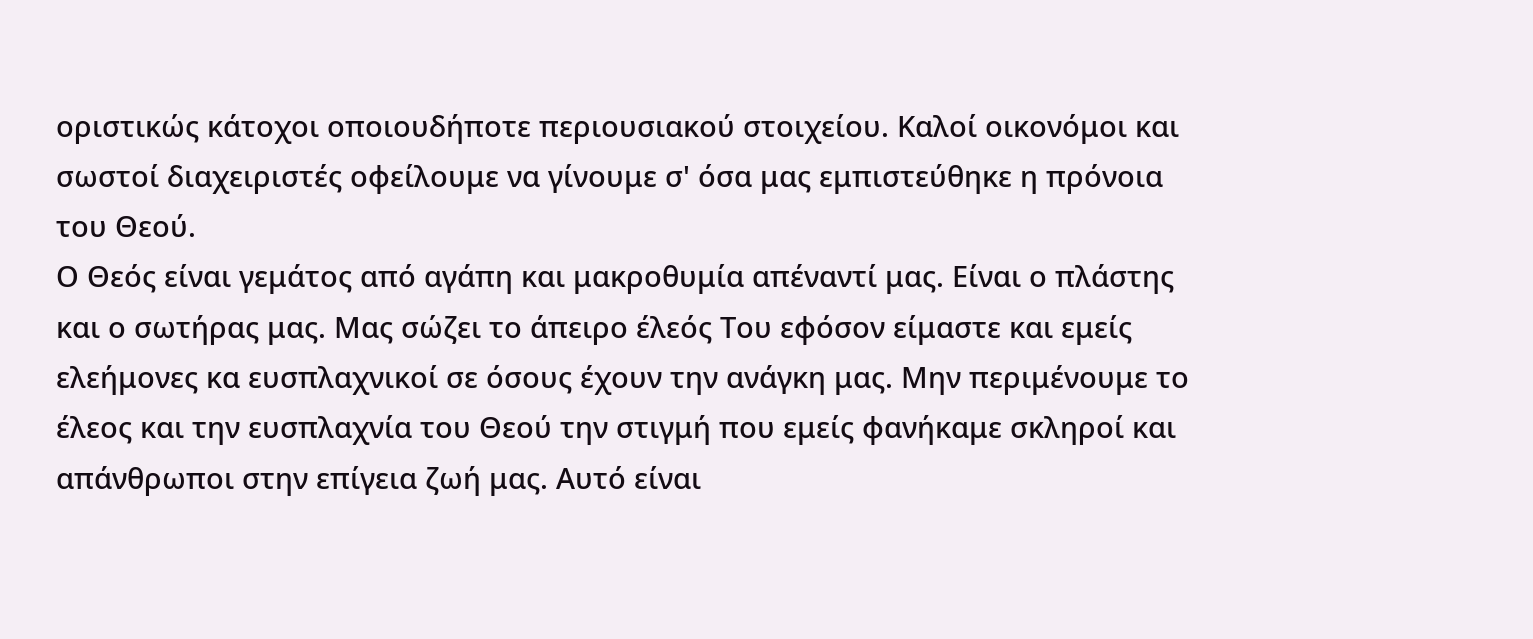οριστικώς κάτοχοι οποιουδήποτε περιουσιακού στοιχείου. Καλοί οικονόμοι και σωστοί διαχειριστές οφείλουμε να γίνουμε σ' όσα μας εμπιστεύθηκε η πρόνοια του Θεού.
Ο Θεός είναι γεμάτος από αγάπη και μακροθυμία απέναντί μας. Είναι ο πλάστης και ο σωτήρας μας. Μας σώζει το άπειρο έλεός Του εφόσον είμαστε και εμείς ελεήμονες κα ευσπλαχνικοί σε όσους έχουν την ανάγκη μας. Μην περιμένουμε το έλεος και την ευσπλαχνία του Θεού την στιγμή που εμείς φανήκαμε σκληροί και απάνθρωποι στην επίγεια ζωή μας. Αυτό είναι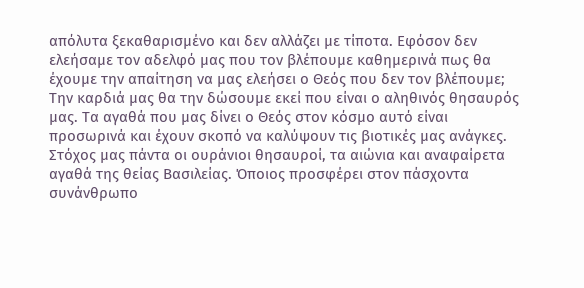απόλυτα ξεκαθαρισμένο και δεν αλλάζει με τίποτα. Εφόσον δεν ελεήσαμε τον αδελφό μας που τον βλέπουμε καθημερινά πως θα έχουμε την απαίτηση να μας ελεήσει ο Θεός που δεν τον βλέπουμε;
Την καρδιά μας θα την δώσουμε εκεί που είναι ο αληθινός θησαυρός μας. Τα αγαθά που μας δίνει ο Θεός στον κόσμο αυτό είναι προσωρινά και έχουν σκοπό να καλύψουν τις βιοτικές μας ανάγκες. Στόχος μας πάντα οι ουράνιοι θησαυροί, τα αιώνια και αναφαίρετα αγαθά της θείας Βασιλείας. Όποιος προσφέρει στον πάσχοντα συνάνθρωπο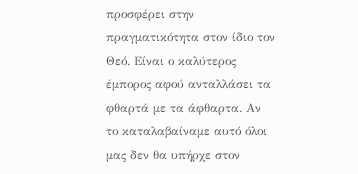προσφέρει στην πραγματικότητα στον ίδιο τον Θεό. Είναι ο καλύτερος έμπορος αφού ανταλλάσει τα φθαρτά με τα άφθαρτα. Αν το καταλαβαίναμε αυτό όλοι μας δεν θα υπήρχε στον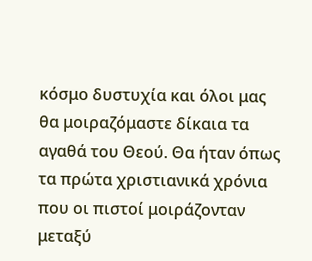κόσμο δυστυχία και όλοι μας θα μοιραζόμαστε δίκαια τα αγαθά του Θεού. Θα ήταν όπως τα πρώτα χριστιανικά χρόνια που οι πιστοί μοιράζονταν μεταξύ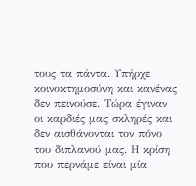τους τα πάντα. Υπήρχε κοινοκτημοσύνη και κανένας δεν πεινούσε. Τώρα έγιναν οι καρδιές μας σκληρές και δεν αισθάνονται τον πόνο του διπλανού μας. Η κρίση που περνάμε είναι μία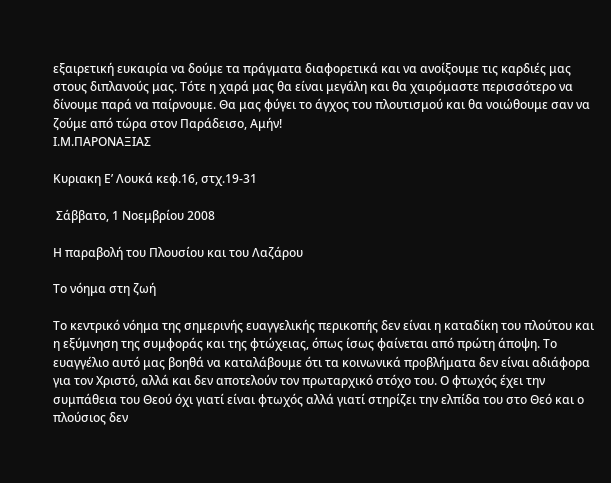εξαιρετική ευκαιρία να δούμε τα πράγματα διαφορετικά και να ανοίξουμε τις καρδιές μας στους διπλανούς μας. Τότε η χαρά μας θα είναι μεγάλη και θα χαιρόμαστε περισσότερο να δίνουμε παρά να παίρνουμε. Θα μας φύγει το άγχος του πλουτισμού και θα νοιώθουμε σαν να ζούμε από τώρα στον Παράδεισο, Αμήν!
Ι.Μ.ΠΑΡΟΝΑΞΙΑΣ

Κυριακη Ε’ Λουκά κεφ.16, στχ.19-31

 Σάββατο, 1 Νοεμβρίου 2008

Η παραβολή του Πλουσίου και του Λαζάρου

Το νόημα στη ζωή

Το κεντρικό νόημα της σημερινής ευαγγελικής περικοπής δεν είναι η καταδίκη του πλούτου και η εξύμνηση της συμφοράς και της φτώχειας, όπως ίσως φαίνεται από πρώτη άποψη. Το ευαγγέλιο αυτό μας βοηθά να καταλάβουμε ότι τα κοινωνικά προβλήματα δεν είναι αδιάφορα για τον Χριστό, αλλά και δεν αποτελούν τον πρωταρχικό στόχο του. Ο φτωχός έχει την συμπάθεια του Θεού όχι γιατί είναι φτωχός αλλά γιατί στηρίζει την ελπίδα του στο Θεό και ο πλούσιος δεν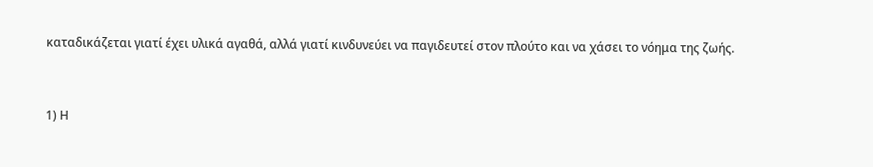καταδικάζεται γιατί έχει υλικά αγαθά, αλλά γιατί κινδυνεύει να παγιδευτεί στον πλούτο και να χάσει το νόημα της ζωής.


1) Η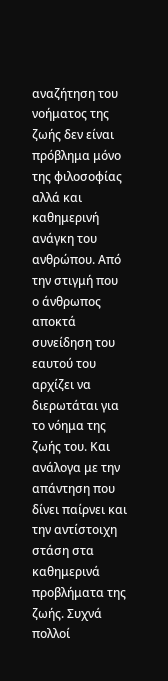αναζήτηση του νοήματος της ζωής δεν είναι πρόβλημα μόνο της φιλοσοφίας αλλά και καθημερινή ανάγκη του ανθρώπου. Από την στιγμή που ο άνθρωπος αποκτά συνείδηση του εαυτού του αρχίζει να διερωτάται για το νόημα της ζωής του. Και ανάλογα με την απάντηση που δίνει παίρνει και την αντίστοιχη στάση στα καθημερινά προβλήματα της ζωής. Συχνά πολλοί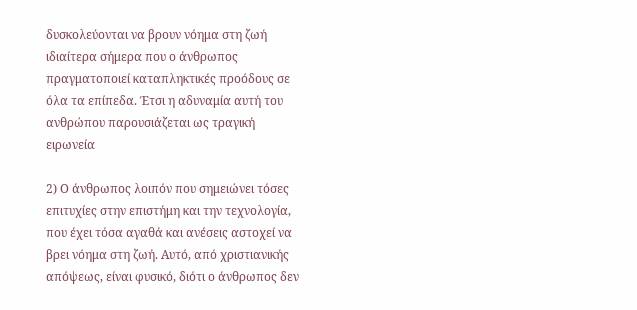δυσκολεύονται να βρουν νόημα στη ζωή ιδιαίτερα σήμερα που ο άνθρωπος πραγματοποιεί καταπληκτικές προόδους σε όλα τα επίπεδα. Έτσι η αδυναμία αυτή του ανθρώπου παρουσιάζεται ως τραγική ειρωνεία

2) Ο άνθρωπος λοιπόν που σημειώνει τόσες επιτυχίες στην επιστήμη και την τεχνολογία, που έχει τόσα αγαθά και ανέσεις αστοχεί να βρει νόημα στη ζωή. Αυτό, από χριστιανικής απόψεως, είναι φυσικό, διότι ο άνθρωπος δεν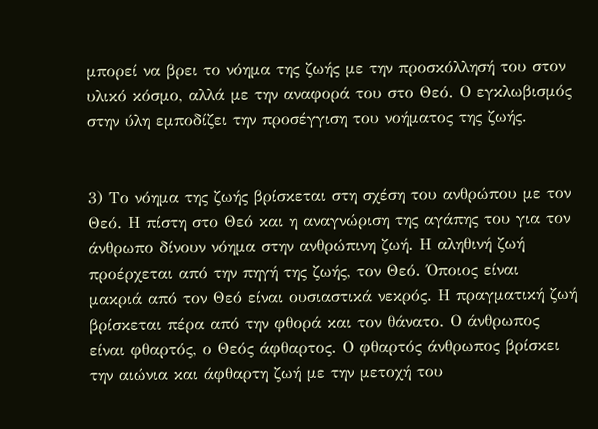μπορεί να βρει το νόημα της ζωής με την προσκόλλησή του στον υλικό κόσμο, αλλά με την αναφορά του στο Θεό. Ο εγκλωβισμός στην ύλη εμποδίζει την προσέγγιση του νοήματος της ζωής.


3) Το νόημα της ζωής βρίσκεται στη σχέση του ανθρώπου με τον Θεό. Η πίστη στο Θεό και η αναγνώριση της αγάπης του για τον άνθρωπο δίνουν νόημα στην ανθρώπινη ζωή. Η αληθινή ζωή προέρχεται από την πηγή της ζωής, τον Θεό. Όποιος είναι μακριά από τον Θεό είναι ουσιαστικά νεκρός. Η πραγματική ζωή βρίσκεται πέρα από την φθορά και τον θάνατο. Ο άνθρωπος είναι φθαρτός, ο Θεός άφθαρτος. Ο φθαρτός άνθρωπος βρίσκει την αιώνια και άφθαρτη ζωή με την μετοχή του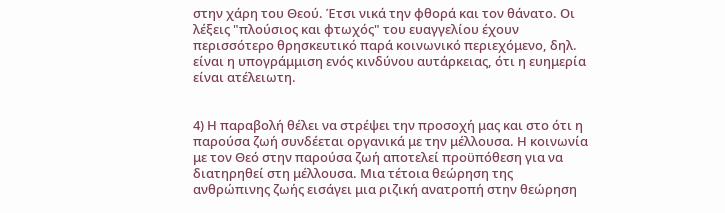στην χάρη του Θεού. Έτσι νικά την φθορά και τον θάνατο. Οι λέξεις "πλούσιος και φτωχός" του ευαγγελίου έχουν περισσότερο θρησκευτικό παρά κοινωνικό περιεχόμενο, δηλ. είναι η υπογράμμιση ενός κινδύνου αυτάρκειας, ότι η ευημερία είναι ατέλειωτη.


4) Η παραβολή θέλει να στρέψει την προσοχή μας και στο ότι η παρούσα ζωή συνδέεται οργανικά με την μέλλουσα. Η κοινωνία με τον Θεό στην παρούσα ζωή αποτελεί προϋπόθεση για να διατηρηθεί στη μέλλουσα. Μια τέτοια θεώρηση της ανθρώπινης ζωής εισάγει μια ριζική ανατροπή στην θεώρηση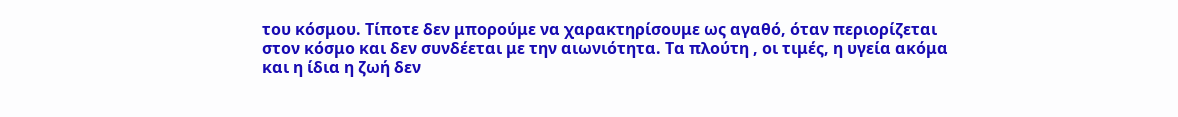του κόσμου. Τίποτε δεν μπορούμε να χαρακτηρίσουμε ως αγαθό, όταν περιορίζεται στον κόσμο και δεν συνδέεται με την αιωνιότητα. Τα πλούτη , οι τιμές, η υγεία ακόμα και η ίδια η ζωή δεν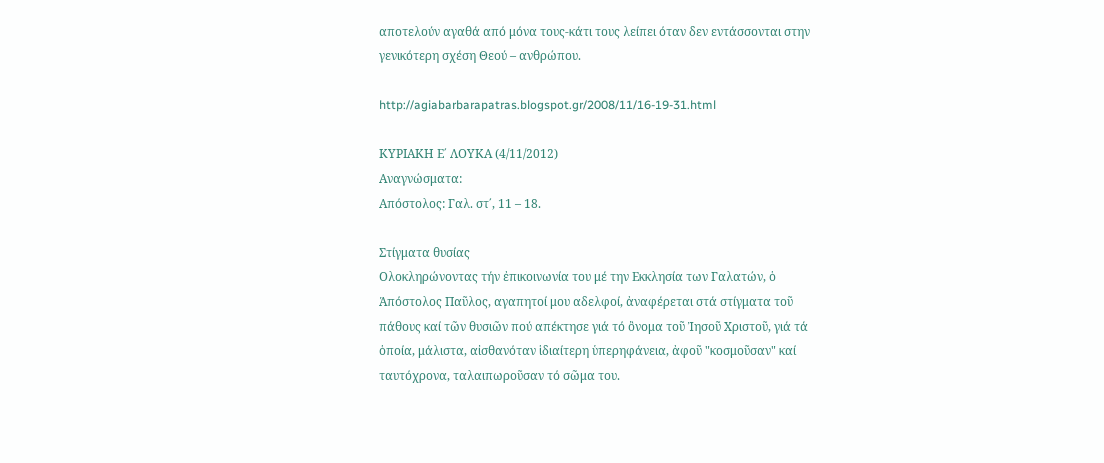αποτελούν αγαθά από μόνα τους-κάτι τους λείπει όταν δεν εντάσσονται στην γενικότερη σχέση Θεού – ανθρώπου.

http://agiabarbarapatras.blogspot.gr/2008/11/16-19-31.html

ΚΥΡΙΑΚΗ Ε΄ ΛΟΥΚΑ (4/11/2012)
Αναγνώσματα:
Απόστολος: Γαλ. στ΄, 11 – 18.

Στίγματα θυσίας
Ολοκληρώνοντας τήν ἐπικοινωνία του μέ την Εκκλησία των Γαλατών, ὁ Ἁπόστολος Παῦλος, αγαπητοί μου αδελφοί, ἀναφέρεται στά στίγματα τοῦ πάθους καί τῶν θυσιῶν πού απέκτησε γιά τό ὂνομα τοῦ Ἰησοῦ Χριστοῦ, γιά τά ὁποία, μάλιστα, αἰσθανόταν ἱδιαίτερη ὑπερηφάνεια, ἀφοῦ "κοσμοῦσαν" καί ταυτόχρονα, ταλαιπωροῦσαν τό σῶμα του.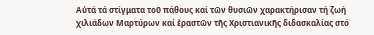Αὐτά τά στίγματα τοῦ πάθους καί τῶν θυσιῶν χαρακτήρισαν τή ζωή χιλιάδων Μαρτύρων καί ἐραστῶν τῆς Χριστιανικῆς διδασκαλίας στό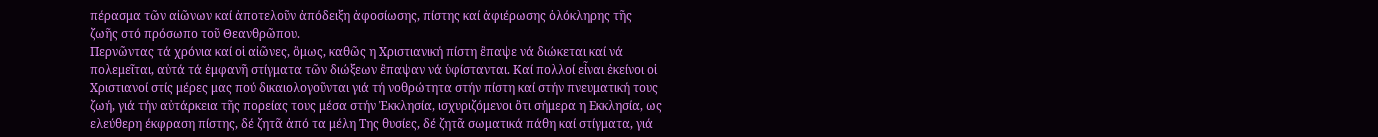πέρασμα τῶν αἰῶνων καί ἀποτελοῦν ἀπόδειξη ἀφοσίωσης, πίστης καί ἀφιέρωσης ὁλόκληρης τῆς ζωῆς στό πρόσωπο τοῦ Θεανθρῶπου.
Περνῶντας τά χρόνια καί οἱ αἰῶνες, ὃμως, καθῶς η Χριστιανική πίστη ἒπαψε νά διώκεται καί νά πολεμεῖται, αὐτά τά ἐμφανῆ στίγματα τῶν διώξεων ἒπαψαν νά ὑφίστανται. Καί πολλοί εἶναι ἐκείνοι οἱ Χριστιανοί στίς μέρες μας πού δικαιολογοῦνται γιά τή νοθρώτητα στήν πίστη καί στήν πνευματική τους ζωή, γιά τήν αὐτάρκεια τῆς πορείας τους μέσα στήν Ἐκκλησία, ισχυριζόμενοι ὃτι σήμερα η Εκκλησία, ως ελεύθερη έκφραση πίστης, δέ ζητᾶ ἀπό τα μέλη Της θυσίες, δέ ζητᾶ σωματικά πάθη καί στίγματα, γιά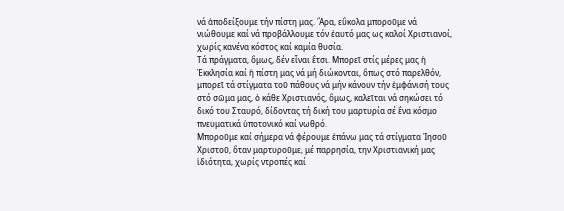νά ἀποδείξουμε τήν πίστη μας. Ἂρα, εὒκολα μποροῦμε νά νιώθουμε καί νά προβάλλουμε τόν ἐαυτό μας ως καλοί Χριστιανοί, χωρίς κανένα κόστος καί καμία θυσία.
Τά πράγματα, ὃμως, δέν εἶναι ἒτσι. Μπορεῖ στίς μέρες μας ἡ Ἐκκλησία καί ἡ πίστη μας νά μή διώκονται, ὃπως στό παρελθόν, μπορεῖ τά στίγματα τοῦ πάθους νά μήν κάνουν τήν ἐμφάνισή τους στό σῶμα μας, ὁ κάθε Χριστιανός, ὃμως, καλεῖται νά σηκώσει τό δικό του Σταυρό, δίδοντας τή δική του μαρτυρία σέ ἓνα κόσμο πνευματικά ὑποτονικό καί νωθρό.
Μποροῦμε καί σήμερα νά φέρουμε ἐπάνω μας τά στίγματα Ἰησοῦ Χριστοῦ, ὃταν μαρτυροῦμε, μέ παρρησία, την Χριστιανική μας ἱδιότητα, χωρίς ντροπές καί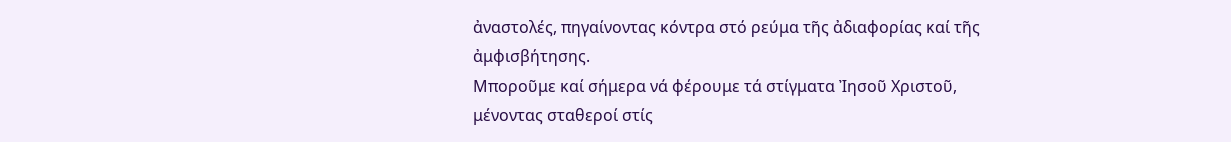ἀναστολές, πηγαίνοντας κόντρα στό ρεύμα τῆς ἀδιαφορίας καί τῆς ἀμφισβήτησης.
Μποροῦμε καί σήμερα νά φέρουμε τά στίγματα Ἰησοῦ Χριστοῦ, μένοντας σταθεροί στίς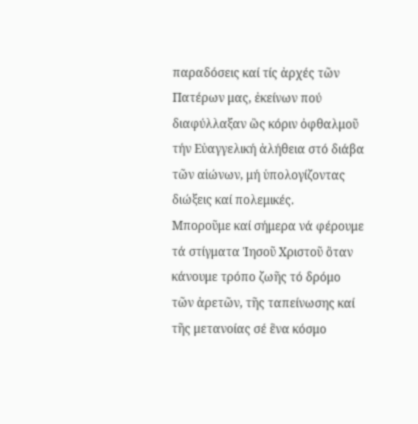παραδόσεις καί τίς ἀρχές τῶν Πατέρων μας, ἐκείνων πού διαφύλλαξαν ὣς κόριν ὀφθαλμοῦ τήν Εὐαγγελική ἀλήθεια στό διάβα τῶν αἰώνων, μή ὑπολογίζοντας διώξεις καί πολεμικές.
Μποροῦμε καί σήμερα νά φέρουμε τά στίγματα Ἰησοῦ Χριστοῦ ὃταν κάνουμε τρόπο ζωῆς τό δρόμο τῶν ἀρετῶν, τῆς ταπείνωσης καί τῆς μετανοίας σέ ἓνα κόσμο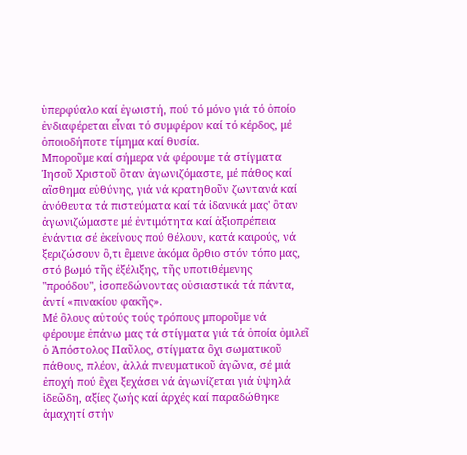ὑπερφύαλο καί ἐγωιστή, πού τό μόνο γιά τό ὁποίο ἐνδιαφέρεται εἶναι τό συμφέρον καί τό κέρδος, μέ ὁποιοδήποτε τίμημα καί θυσία.
Μποροῦμε καί σήμερα νά φέρουμε τά στίγματα Ἰησοῦ Χριστοῦ ὃταν ἀγωνιζόμαστε, μέ πάθος καί αἲσθημα εὐθύνης, γιά νά κρατηθοῦν ζωντανά καί ἀνόθευτα τά πιστεύματα καί τά ἰδανικά μας' ὃταν ἀγωνιζώμαστε μέ ἐντιμότητα καί ἀξιοπρέπεια ἐνάντια σέ ἐκείνους πού θέλουν, κατά καιρούς, νά ξεριζώσουν ὃ,τι ἒμεινε ἀκόμα ὂρθιο στόν τόπο μας, στό βωμό τῆς ἐξέλιξης, τῆς υποτιθέμενης "προόδου", ἰσοπεδώνοντας οὐσιαστικά τά πάντα, ἀντί «πινακίου φακῆς».
Μέ ὃλους αὐτούς τούς τρόπους μποροῦμε νά φέρουμε ἐπάνω μας τά στίγματα γιά τά ὁποία ὁμιλεῖ ὁ Ἀπόστολος Παῦλος, στίγματα ὂχι σωματικοῦ πάθους, πλέον, ἀλλά πνευματικοῦ ἀγῶνα, σέ μιά ἐποχή πού ἒχει ξεχάσει νά ἀγωνίζεται γιά ὑψηλά ἱδεῶδη, αξίες ζωής καί ἀρχές καί παραδώθηκε ἀμαχητί στήν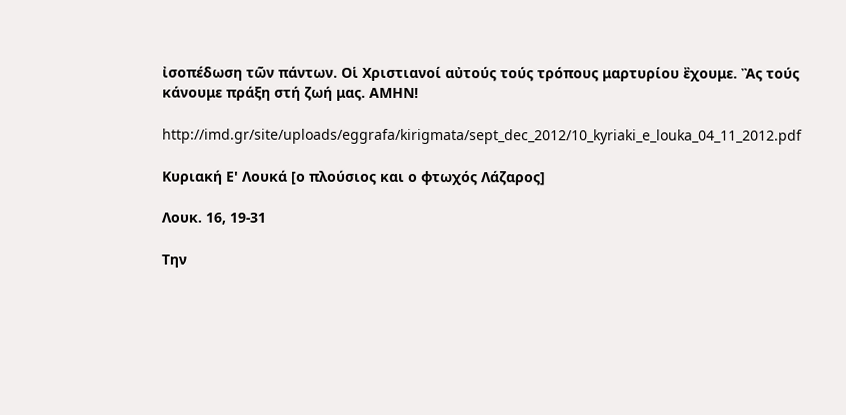ἰσοπέδωση τῶν πάντων. Οἱ Χριστιανοί αὐτούς τούς τρόπους μαρτυρίου ἒχουμε. Ἂς τούς κάνουμε πράξη στή ζωή μας. ΑΜΗΝ!

http://imd.gr/site/uploads/eggrafa/kirigmata/sept_dec_2012/10_kyriaki_e_louka_04_11_2012.pdf

Κυριακή Ε' Λουκά [ο πλούσιος και ο φτωχός Λάζαρος]

Λουκ. 16, 19-31

Την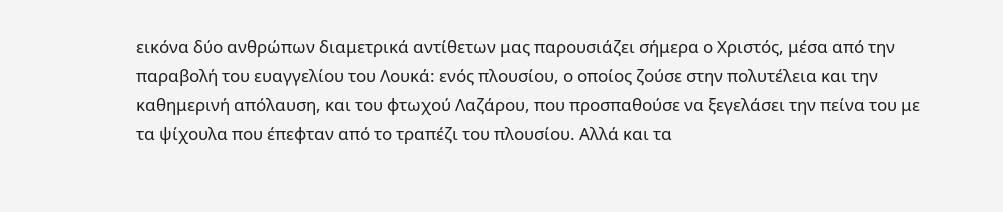εικόνα δύο ανθρώπων διαμετρικά αντίθετων μας παρουσιάζει σήμερα ο Χριστός, μέσα από την παραβολή του ευαγγελίου του Λουκά: ενός πλουσίου, ο οποίος ζούσε στην πολυτέλεια και την καθημερινή απόλαυση, και του φτωχού Λαζάρου, που προσπαθούσε να ξεγελάσει την πείνα του με τα ψίχουλα που έπεφταν από το τραπέζι του πλουσίου. Αλλά και τα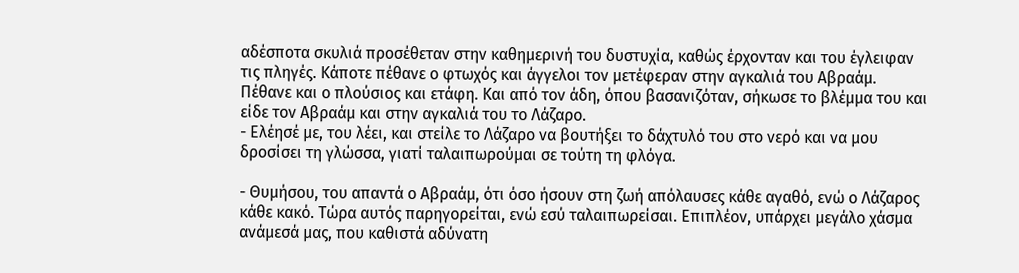αδέσποτα σκυλιά προσέθεταν στην καθημερινή του δυστυχία, καθώς έρχονταν και του έγλειφαν τις πληγές. Κάποτε πέθανε ο φτωχός και άγγελοι τον μετέφεραν στην αγκαλιά του Αβραάμ. Πέθανε και ο πλούσιος και ετάφη. Και από τον άδη, όπου βασανιζόταν, σήκωσε το βλέμμα του και είδε τον Αβραάμ και στην αγκαλιά του το Λάζαρο.
- Ελέησέ με, του λέει, και στείλε το Λάζαρο να βουτήξει το δάχτυλό του στο νερό και να μου δροσίσει τη γλώσσα, γιατί ταλαιπωρούμαι σε τούτη τη φλόγα.

- Θυμήσου, του απαντά ο Αβραάμ, ότι όσο ήσουν στη ζωή απόλαυσες κάθε αγαθό, ενώ ο Λάζαρος κάθε κακό. Τώρα αυτός παρηγορείται, ενώ εσύ ταλαιπωρείσαι. Επιπλέον, υπάρχει μεγάλο χάσμα ανάμεσά μας, που καθιστά αδύνατη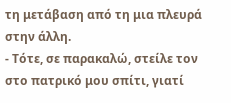τη μετάβαση από τη μια πλευρά στην άλλη.
- Τότε, σε παρακαλώ, στείλε τον στο πατρικό μου σπίτι, γιατί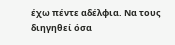έχω πέντε αδέλφια. Να τους διηγηθεί όσα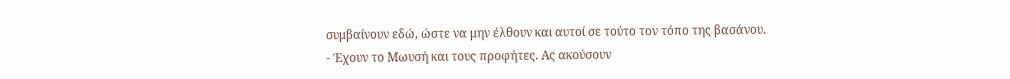συμβαίνουν εδώ, ώστε να μην έλθουν και αυτοί σε τούτο τον τόπο της βασάνου.
- Έχουν το Μωυσή και τους προφήτες. Ας ακούσουν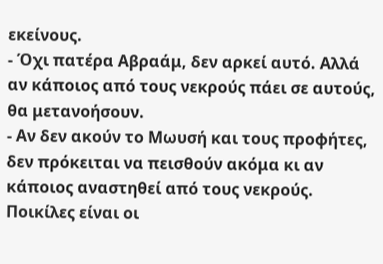εκείνους.
- Όχι πατέρα Αβραάμ, δεν αρκεί αυτό. Αλλά αν κάποιος από τους νεκρούς πάει σε αυτούς, θα μετανοήσουν.
- Αν δεν ακούν το Μωυσή και τους προφήτες, δεν πρόκειται να πεισθούν ακόμα κι αν κάποιος αναστηθεί από τους νεκρούς.
Ποικίλες είναι οι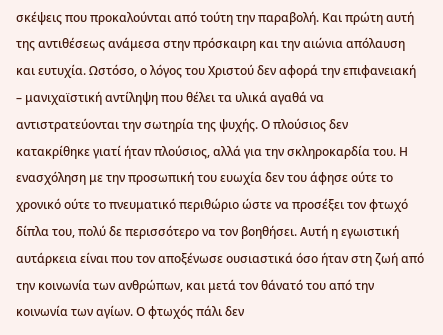σκέψεις που προκαλούνται από τούτη την παραβολή. Και πρώτη αυτή της αντιθέσεως ανάμεσα στην πρόσκαιρη και την αιώνια απόλαυση και ευτυχία. Ωστόσο, ο λόγος του Χριστού δεν αφορά την επιφανειακή – μανιχαϊστική αντίληψη που θέλει τα υλικά αγαθά να αντιστρατεύονται την σωτηρία της ψυχής. Ο πλούσιος δεν κατακρίθηκε γιατί ήταν πλούσιος, αλλά για την σκληροκαρδία του. Η ενασχόληση με την προσωπική του ευωχία δεν του άφησε ούτε το χρονικό ούτε το πνευματικό περιθώριο ώστε να προσέξει τον φτωχό δίπλα του, πολύ δε περισσότερο να τον βοηθήσει. Αυτή η εγωιστική αυτάρκεια είναι που τον αποξένωσε ουσιαστικά όσο ήταν στη ζωή από την κοινωνία των ανθρώπων, και μετά τον θάνατό του από την κοινωνία των αγίων. Ο φτωχός πάλι δεν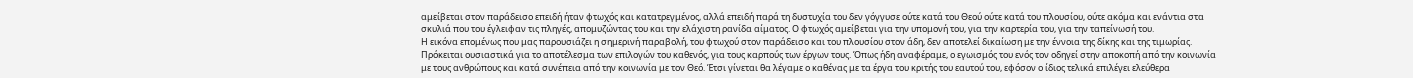αμείβεται στον παράδεισο επειδή ήταν φτωχός και κατατρεγμένος, αλλά επειδή παρά τη δυστυχία του δεν γόγγυσε ούτε κατά του Θεού ούτε κατά του πλουσίου, ούτε ακόμα και ενάντια στα σκυλιά που του έγλειφαν τις πληγές, απομυζώντας του και την ελάχιστη ρανίδα αίματος. Ο φτωχός αμείβεται για την υπομονή του, για την καρτερία του, για την ταπείνωσή του.
Η εικόνα επομένως που μας παρουσιάζει η σημερινή παραβολή, του φτωχού στον παράδεισο και του πλουσίου στον άδη, δεν αποτελεί δικαίωση με την έννοια της δίκης και της τιμωρίας. Πρόκειται ουσιαστικά για το αποτέλεσμα των επιλογών του καθενός, για τους καρπούς των έργων τους. Όπως ήδη αναφέραμε, ο εγωισμός του ενός τον οδηγεί στην αποκοπή από την κοινωνία με τους ανθρώπους και κατά συνέπεια από την κοινωνία με τον Θεό. Έτσι γίνεται θα λέγαμε ο καθένας με τα έργα του κριτής του εαυτού του, εφόσον ο ίδιος τελικά επιλέγει ελεύθερα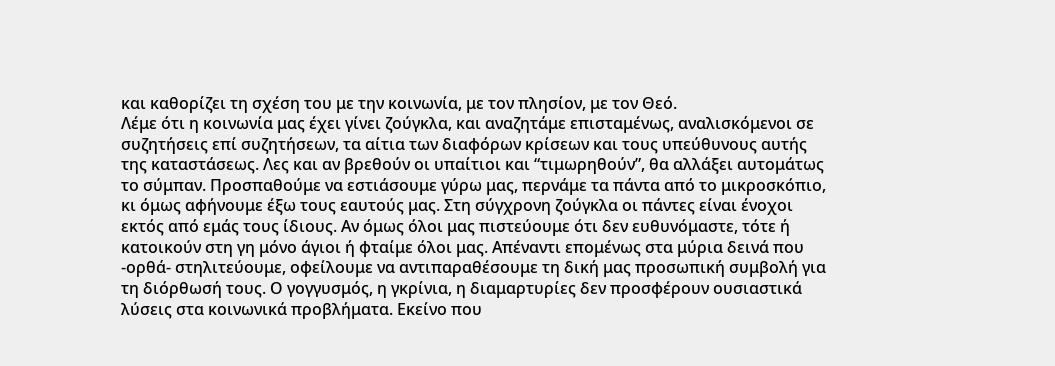και καθορίζει τη σχέση του με την κοινωνία, με τον πλησίον, με τον Θεό.
Λέμε ότι η κοινωνία μας έχει γίνει ζούγκλα, και αναζητάμε επισταμένως, αναλισκόμενοι σε συζητήσεις επί συζητήσεων, τα αίτια των διαφόρων κρίσεων και τους υπεύθυνους αυτής της καταστάσεως. Λες και αν βρεθούν οι υπαίτιοι και “τιμωρηθούν”, θα αλλάξει αυτομάτως το σύμπαν. Προσπαθούμε να εστιάσουμε γύρω μας, περνάμε τα πάντα από το μικροσκόπιο, κι όμως αφήνουμε έξω τους εαυτούς μας. Στη σύγχρονη ζούγκλα οι πάντες είναι ένοχοι εκτός από εμάς τους ίδιους. Αν όμως όλοι μας πιστεύουμε ότι δεν ευθυνόμαστε, τότε ή κατοικούν στη γη μόνο άγιοι ή φταίμε όλοι μας. Απέναντι επομένως στα μύρια δεινά που -ορθά- στηλιτεύουμε, οφείλουμε να αντιπαραθέσουμε τη δική μας προσωπική συμβολή για τη διόρθωσή τους. Ο γογγυσμός, η γκρίνια, η διαμαρτυρίες δεν προσφέρουν ουσιαστικά λύσεις στα κοινωνικά προβλήματα. Εκείνο που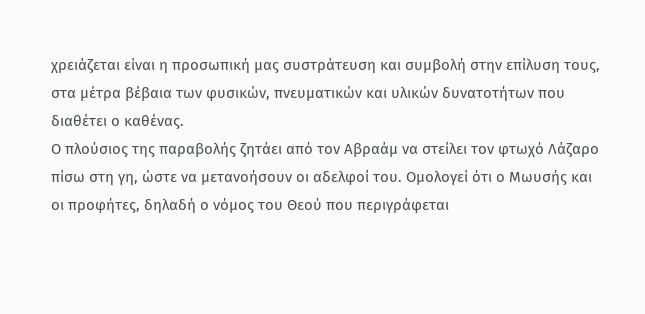χρειάζεται είναι η προσωπική μας συστράτευση και συμβολή στην επίλυση τους, στα μέτρα βέβαια των φυσικών, πνευματικών και υλικών δυνατοτήτων που διαθέτει ο καθένας.
Ο πλούσιος της παραβολής ζητάει από τον Αβραάμ να στείλει τον φτωχό Λάζαρο πίσω στη γη, ώστε να μετανοήσουν οι αδελφοί του. Ομολογεί ότι ο Μωυσής και οι προφήτες, δηλαδή ο νόμος του Θεού που περιγράφεται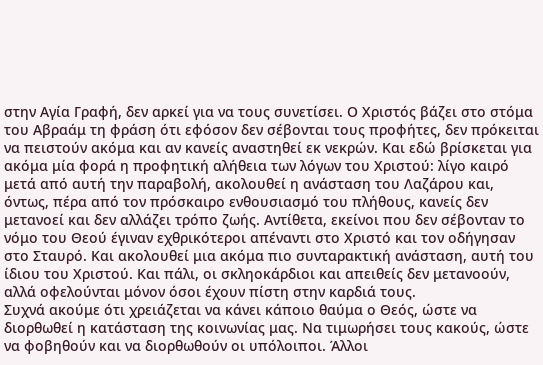στην Αγία Γραφή, δεν αρκεί για να τους συνετίσει. Ο Χριστός βάζει στο στόμα του Αβραάμ τη φράση ότι εφόσον δεν σέβονται τους προφήτες, δεν πρόκειται να πειστούν ακόμα και αν κανείς αναστηθεί εκ νεκρών. Και εδώ βρίσκεται για ακόμα μία φορά η προφητική αλήθεια των λόγων του Χριστού: λίγο καιρό μετά από αυτή την παραβολή, ακολουθεί η ανάσταση του Λαζάρου και, όντως, πέρα από τον πρόσκαιρο ενθουσιασμό του πλήθους, κανείς δεν μετανοεί και δεν αλλάζει τρόπο ζωής. Αντίθετα, εκείνοι που δεν σέβονταν το νόμο του Θεού έγιναν εχθρικότεροι απέναντι στο Χριστό και τον οδήγησαν στο Σταυρό. Και ακολουθεί μια ακόμα πιο συνταρακτική ανάσταση, αυτή του ίδιου του Χριστού. Και πάλι, οι σκληοκάρδιοι και απειθείς δεν μετανοούν, αλλά οφελούνται μόνον όσοι έχουν πίστη στην καρδιά τους.
Συχνά ακούμε ότι χρειάζεται να κάνει κάποιο θαύμα ο Θεός, ώστε να διορθωθεί η κατάσταση της κοινωνίας μας. Να τιμωρήσει τους κακούς, ώστε να φοβηθούν και να διορθωθούν οι υπόλοιποι. Άλλοι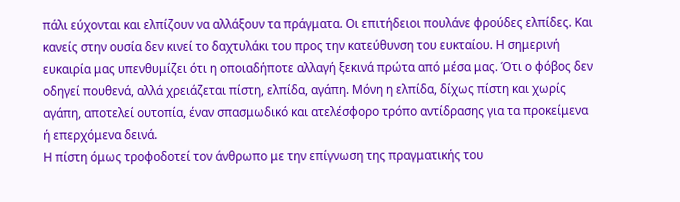πάλι εύχονται και ελπίζουν να αλλάξουν τα πράγματα. Οι επιτήδειοι πουλάνε φρούδες ελπίδες. Και κανείς στην ουσία δεν κινεί το δαχτυλάκι του προς την κατεύθυνση του ευκταίου. Η σημερινή ευκαιρία μας υπενθυμίζει ότι η οποιαδήποτε αλλαγή ξεκινά πρώτα από μέσα μας. Ότι ο φόβος δεν οδηγεί πουθενά, αλλά χρειάζεται πίστη, ελπίδα, αγάπη. Μόνη η ελπίδα, δίχως πίστη και χωρίς αγάπη, αποτελεί ουτοπία, έναν σπασμωδικό και ατελέσφορο τρόπο αντίδρασης για τα προκείμενα ή επερχόμενα δεινά.
Η πίστη όμως τροφοδοτεί τον άνθρωπο με την επίγνωση της πραγματικής του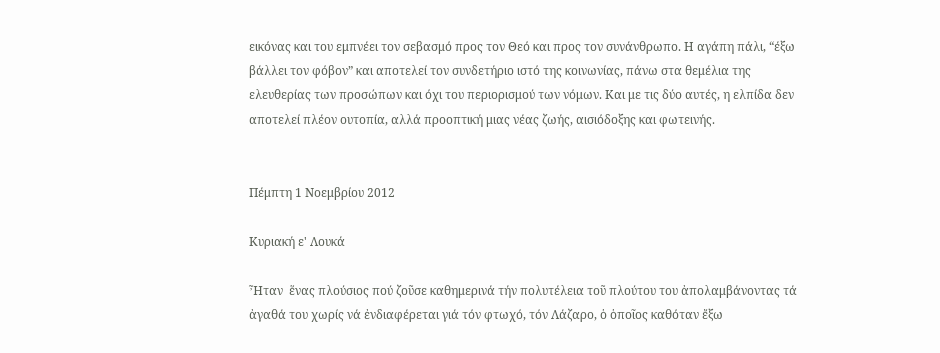εικόνας και του εμπνέει τον σεβασμό προς τον Θεό και προς τον συνάνθρωπο. Η αγάπη πάλι, “έξω βάλλει τον φόβον” και αποτελεί τον συνδετήριο ιστό της κοινωνίας, πάνω στα θεμέλια της ελευθερίας των προσώπων και όχι του περιορισμού των νόμων. Και με τις δύο αυτές, η ελπίδα δεν αποτελεί πλέον ουτοπία, αλλά προοπτική μιας νέας ζωής, αισιόδοξης και φωτεινής.


Πέμπτη 1 Νοεμβρίου 2012

Κυριακή ε' Λουκά

Ἦταν  ἕνας πλούσιος πού ζοῦσε καθημερινά τήν πολυτέλεια τοῦ πλούτου του ἀπολαμβάνοντας τά ἀγαθά του χωρίς νά ἐνδιαφέρεται γιά τόν φτωχό, τόν Λάζαρο, ὁ ὁποῖος καθόταν ἔξω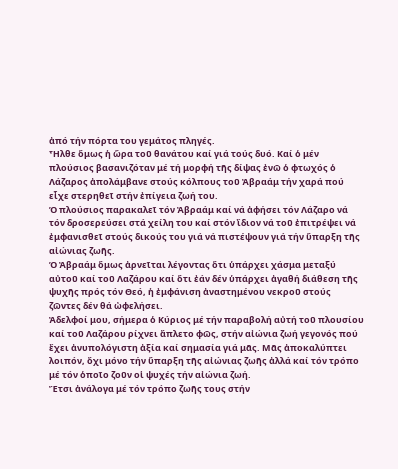ἀπό τήν πόρτα του γεμάτος πληγές.
Ἦλθε ὅμως ἡ ὥρα τοῦ θανάτου καί γιά τούς δυό. Καί ὁ μέν πλούσιος βασανιζόταν μέ τή μορφή τῆς δίψας ἐνῶ ὁ φτωχός ὁ Λάζαρος ἀπολάμβανε στούς κόλπους τοῦ Ἀβραάμ τήν χαρά πού εἶχε στερηθεῖ στήν ἐπίγεια ζωή του.
Ὁ πλούσιος παρακαλεῖ τόν Ἀβραάμ καί νά ἀφήσει τόν Λάζαρο νά τόν δροσερεύσει στά χείλη του καί στόν ἴδιον νά τοῦ ἐπιτρέψει νά ἐμφανισθεῖ στούς δικούς του γιά νά πιστέψουν γιά τήν ὕπαρξη τῆς αἰώνιας ζωῆς.
Ὁ Ἀβραάμ ὅμως ἀρνεῖται λέγοντας ὅτι ὑπάρχει χάσμα μεταξύ αὐτοῦ καί τοῦ Λαζάρου καί ὅτι ἐάν δέν ὑπάρχει ἀγαθή διάθεση τῆς ψυχῆς πρός τόν Θεό, ἡ ἐμφάνιση ἀναστημένου νεκροῦ στούς ζῶντες δέν θά ὠφελήσει.
Ἀδελφοί μου, σήμερα ὁ Κύριος μέ τήν παραβολή αὐτή τοῦ πλουσίου καί τοῦ Λαζάρου ρίχνει ἄπλετο φῶς, στήν αἰώνια ζωή γεγονός πού ἔχει ἀνυπολόγιστη ἀξία καί σημασία γιά μᾶς. Μᾶς ἀποκαλύπτει λοιπόν, ὄχι μόνο τήν ὕπαρξη τῆς αἰώνιας ζωῆς ἀλλά καί τόν τρόπο μέ τόν ὁποῖο ζοῦν οἱ ψυχές τήν αἰώνια ζωή.
Ἔτσι ἀνάλογα μέ τόν τρόπο ζωῆς τους στήν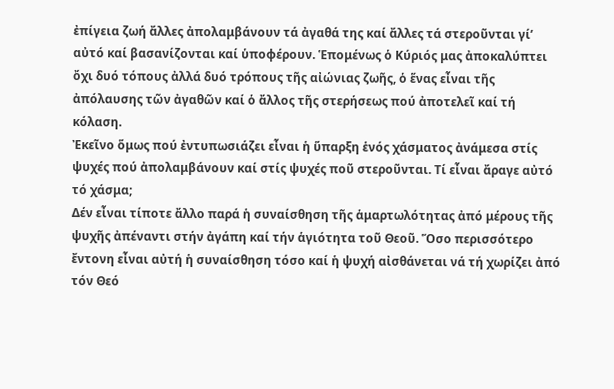ἐπίγεια ζωή ἄλλες ἀπολαμβάνουν τά ἀγαθά της καί ἄλλες τά στεροῦνται γί’ αὐτό καί βασανίζονται καί ὑποφέρουν. Ἑπομένως ὁ Κύριός μας ἀποκαλύπτει ὄχι δυό τόπους ἀλλά δυό τρόπους τῆς αἰώνιας ζωῆς, ὁ ἕνας εἶναι τῆς ἀπόλαυσης τῶν ἀγαθῶν καί ὁ ἄλλος τῆς στερήσεως πού ἀποτελεῖ καί τή κόλαση.
Ἐκεῖνο ὅμως πού ἐντυπωσιάζει εἶναι ἡ ὕπαρξη ἑνός χάσματος ἀνάμεσα στίς ψυχές πού ἀπολαμβάνουν καί στίς ψυχές ποῦ στεροῦνται. Τί εἶναι ἄραγε αὐτό τό χάσμα;
Δέν εἶναι τίποτε ἄλλο παρά ἡ συναίσθηση τῆς ἁμαρτωλότητας ἀπό μέρους τῆς ψυχῆς ἀπέναντι στήν ἀγάπη καί τήν ἁγιότητα τοῦ Θεοῦ. Ὅσο περισσότερο ἔντονη εἶναι αὐτή ἡ συναίσθηση τόσο καί ἡ ψυχή αἰσθάνεται νά τή χωρίζει ἀπό τόν Θεό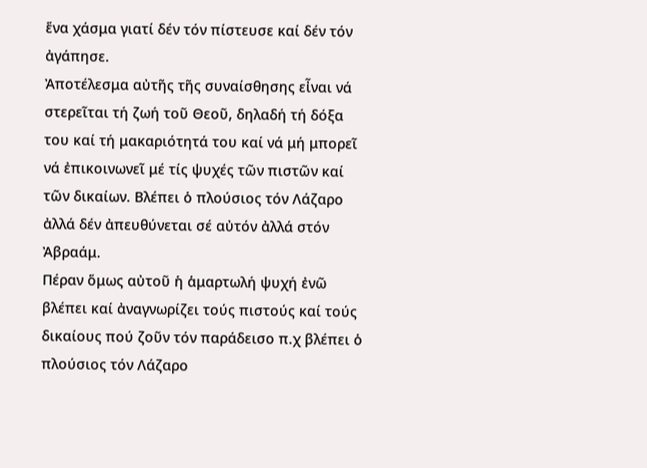ἕνα χάσμα γιατί δέν τόν πίστευσε καί δέν τόν ἀγάπησε.
Ἀποτέλεσμα αὐτῆς τῆς συναίσθησης εἶναι νά στερεῖται τή ζωή τοῦ Θεοῦ, δηλαδή τή δόξα του καί τή μακαριότητά του καί νά μή μπορεῖ νά ἐπικοινωνεῖ μέ τίς ψυχές τῶν πιστῶν καί τῶν δικαίων. Βλέπει ὁ πλούσιος τόν Λάζαρο ἀλλά δέν ἀπευθύνεται σέ αὐτόν ἀλλά στόν Ἀβραάμ.
Πέραν ὅμως αὐτοῦ ἡ ἁμαρτωλή ψυχή ἐνῶ βλέπει καί ἀναγνωρίζει τούς πιστούς καί τούς δικαίους πού ζοῦν τόν παράδεισο π.χ βλέπει ὁ πλούσιος τόν Λάζαρο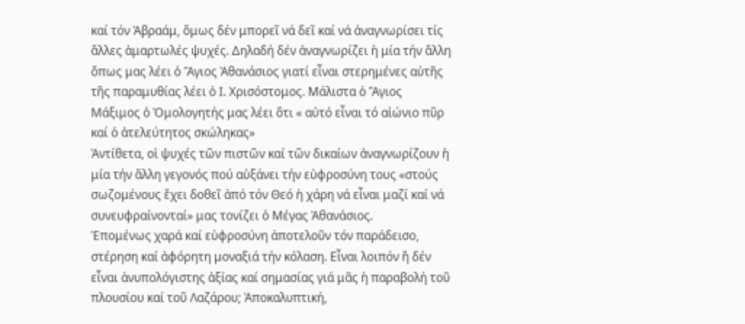καί τόν Ἀβραάμ, ὅμως δέν μπορεῖ νά δεῖ καί νά ἀναγνωρίσει τίς ἄλλες ἁμαρτωλές ψυχές. Δηλαδή δέν ἀναγνωρίζει ἡ μία τήν ἄλλη ὅπως μας λέει ὁ Ἅγιος Ἀθανάσιος γιατί εἶναι στερημένες αὐτῆς τῆς παραμυθίας λέει ὁ Ι. Χρισόστομος. Μάλιστα ὁ Ἅγιος Μάξιμος ὁ Ὁμολογητής μας λέει ὅτι « αὐτό εἶναι τό αἰώνιο πῦρ καί ὁ ἀτελεύτητος σκώληκας»
Ἀντίθετα, οἱ ψυχές τῶν πιστῶν καί τῶν δικαίων ἀναγνωρίζουν ἡ μία τήν ἄλλη γεγονός πού αὐξάνει τήν εὐφροσύνη τους «στούς σωζομένους ἔχει δοθεῖ ἀπό τόν Θεό ἡ χάρη νά εἶναι μαζί καί νά συνευφραίνονταί» μας τονίζει ὁ Μέγας Ἀθανάσιος.
Ἑπομένως χαρά καί εὐφροσύνη ἀποτελοῦν τόν παράδεισο, στέρηση καί ἀφόρητη μοναξιά τήν κόλαση. Εἶναι λοιπόν ἤ δέν εἶναι ἀνυπολόγιστης ἀξίας καί σημασίας γιά μᾶς ἡ παραβολή τοῦ πλουσίου καί τοῦ Λαζάρου; Ἀποκαλυπτική,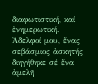διαφωτιστική, καί ἐνημερωτική.
Ἀδελφοί μου, ἕνας σεβάσμιος ἀσκητής διηγήθηκε σέ ἕνα ἀμελῆ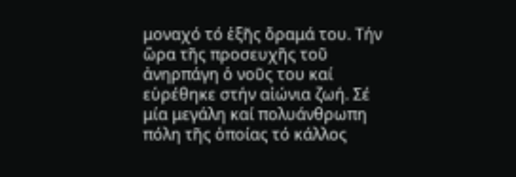μοναχό τό ἑξῆς ὅραμά του. Τήν ὥρα τῆς προσευχῆς τοῦ ἀνηρπάγη ὁ νοῦς του καί εὑρέθηκε στήν αἰώνια ζωή. Σέ μία μεγάλη καί πολυάνθρωπη πόλη τῆς ὁποίας τό κάλλος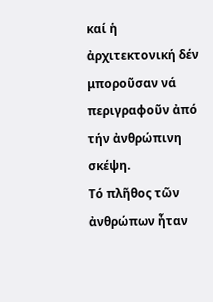καί ἡ ἀρχιτεκτονική δέν μποροῦσαν νά περιγραφοῦν ἀπό τήν ἀνθρώπινη σκέψη.
Τό πλῆθος τῶν ἀνθρώπων ἦταν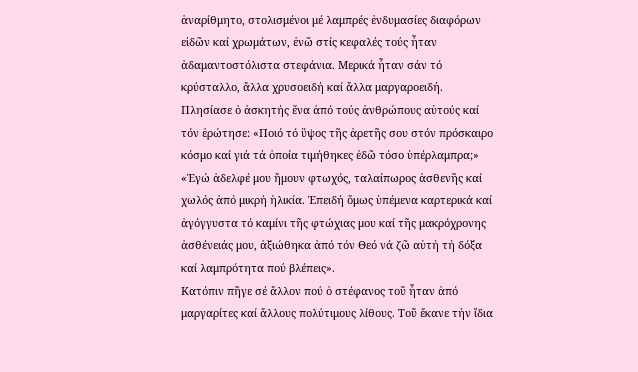ἀναρίθμητο, στολισμένοι μέ λαμπρές ἐνδυμασίες διαφόρων εἰδῶν καί χρωμάτων, ἐνῶ στίς κεφαλές τούς ἦταν ἀδαμαντοστόλιστα στεφάνια. Μερικά ἦταν σάν τό κρύσταλλο, ἄλλα χρυσοειδή καί ἄλλα μαργαροειδή.
Πλησίασε ὁ ἀσκητής ἕνα ἀπό τούς ἀνθρώπους αὐτούς καί τόν ἐρώτησε: «Ποιό τό ὕψος τῆς ἀρετῆς σου στόν πρόσκαιρο κόσμο καί γιά τά ὁποία τιμήθηκες ἐδῶ τόσο ὑπέρλαμπρα;»
«Ἐγώ ἀδελφέ μου ἤμουν φτωχός, ταλαίπωρος ἀσθενῆς καί χωλός ἀπό μικρή ἡλικία. Ἐπειδή ὅμως ὑπέμενα καρτερικά καί ἀγόγγυστα τό καμίνι τῆς φτώχιας μου καί τῆς μακρόχρονης ἀσθένειάς μου, ἀξιώθηκα ἀπό τόν Θεό νά ζῶ αὐτή τή δόξα καί λαμπρότητα πού βλέπεις».
Κατόπιν πῆγε σέ ἄλλον πού ὁ στέφανος τοῦ ἦταν ἀπό μαργαρίτες καί ἄλλους πολύτιμους λίθους. Τοῦ ἔκανε τήν ἴδια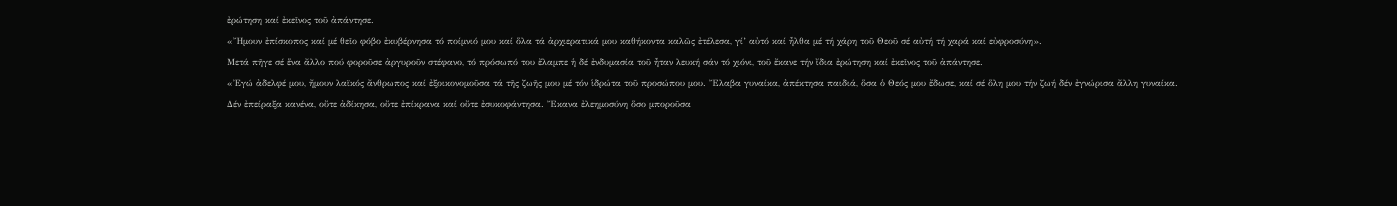ἐρώτηση καί ἐκεῖνος τοῦ ἀπάντησε.
«Ἤμουν ἐπίσκοπος καί μέ θεῖο φόβο ἐκυβέρνησα τό ποίμνιό μου καί ὅλα τά ἀρχιερατικά μου καθήκοντα καλῶς ἐτέλεσα, γί’ αὐτό καί ἦλθα μέ τή χάρη τοῦ Θεοῦ σέ αὐτή τή χαρά καί εὐφροσύνη».
Μετά πῆγε σέ ἕνα ἄλλο πού φοροῦσε ἀργυροῦν στέφανο, τό πρόσωπό του ἔλαμπε ἡ δέ ἐνδυμασία τοῦ ἦταν λευκή σάν τό χιόνι, τοῦ ἔκανε τήν ἴδια ἐρώτηση καί ἐκεῖνος τοῦ ἀπάντησε.
«Ἐγώ ἀδελφέ μου, ἤμουν λαϊκός ἄνθρωπος καί ἐξοικονομοῦσα τά τῆς ζωῆς μου μέ τόν ἱδρώτα τοῦ προσώπου μου. Ἔλαβα γυναίκα, ἀπέκτησα παιδιά, ὅσα ὁ Θεός μου ἔδωσε, καί σέ ὅλη μου τήν ζωή δέν ἐγνώρισα ἄλλη γυναίκα. Δέν ἐπείραξα κανένα, οὔτε ἀδίκησα, οὔτε ἐπίκρανα καί οὔτε ἐσυκοφάντησα. Ἔκανα ἐλεημοσύνη ὅσο μποροῦσα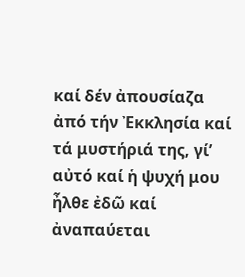καί δέν ἀπουσίαζα ἀπό τήν Ἐκκλησία καί τά μυστήριά της, γί’ αὐτό καί ἡ ψυχή μου ἦλθε ἐδῶ καί ἀναπαύεται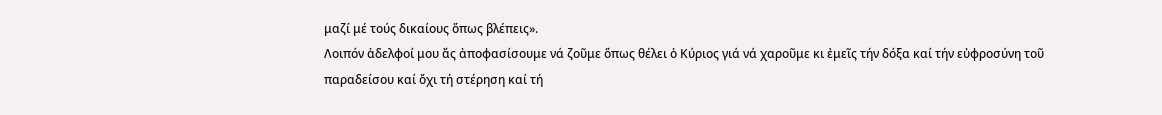μαζί μέ τούς δικαίους ὅπως βλέπεις».
Λοιπόν ἀδελφοί μου ἄς ἀποφασίσουμε νά ζοῦμε ὅπως θέλει ὁ Κύριος γιά νά χαροῦμε κι ἐμεῖς τήν δόξα καί τήν εὐφροσύνη τοῦ παραδείσου καί ὄχι τή στέρηση καί τή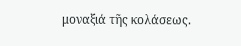μοναξιά τῆς κολάσεως.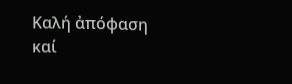Καλή ἀπόφαση καί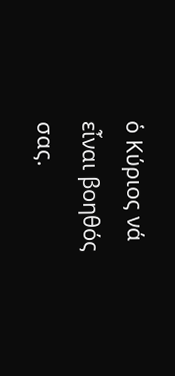ὁ Κύριος νά εἶναι βοηθός σας.